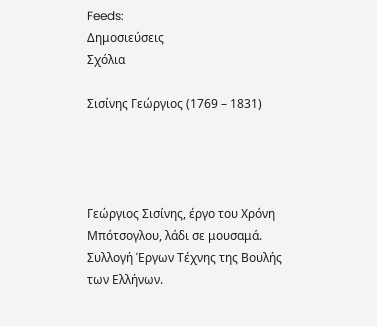Feeds:
Δημοσιεύσεις
Σχόλια

Σισίνης Γεώργιος (1769 – 1831)




Γεώργιος Σισίνης, έργο του Χρόνη Μπότσογλου, λάδι σε μουσαμά. Συλλογή Έργων Τέχνης της Βουλής των Ελλήνων.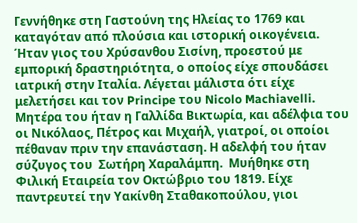Γεννήθηκε στη Γαστούνη της Ηλείας το 1769 και καταγόταν από πλούσια και ιστορική οικογένεια. Ήταν γιος του Χρύσανθου Σισίνη, προεστού με εμπορική δραστηριότητα, ο οποίος είχε σπουδάσει ιατρική στην Ιταλία. Λέγεται μάλιστα ότι είχε μελετήσει και τον Principe του Nicolo Machiavelli. Μητέρα του ήταν η Γαλλίδα Βικτωρία, και αδέλφια του οι Νικόλαος, Πέτρος και Μιχαήλ, γιατροί, οι οποίοι  πέθαναν πριν την επανάσταση. Η αδελφή του ήταν σύζυγος του  Σωτήρη Χαραλάμπη.  Μυήθηκε στη Φιλική Εταιρεία τον Οκτώβριο του 1819. Είχε παντρευτεί την Υακίνθη Σταθακοπούλου, γιοι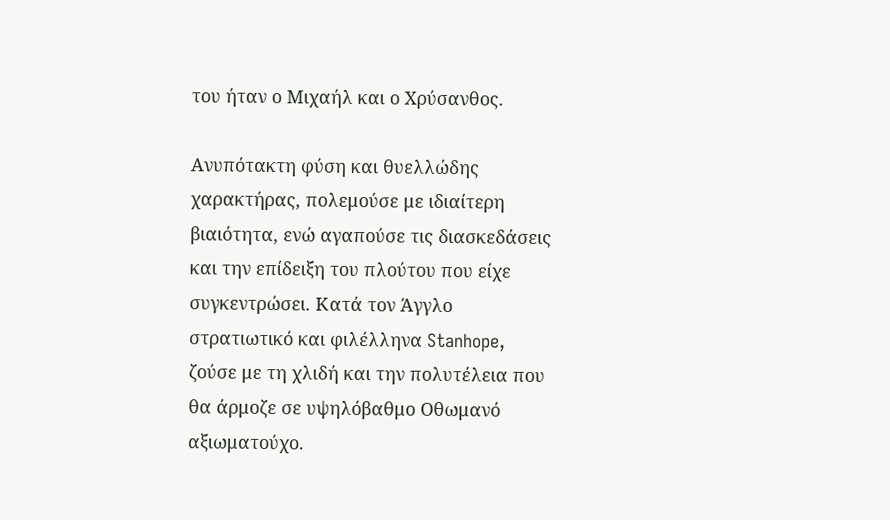του ήταν ο Μιχαήλ και ο Χρύσανθος.

Ανυπότακτη φύση και θυελλώδης χαρακτήρας, πολεμούσε με ιδιαίτερη βιαιότητα, ενώ αγαπούσε τις διασκεδάσεις και την επίδειξη του πλούτου που είχε συγκεντρώσει. Κατά τον Άγγλο στρατιωτικό και φιλέλληνα Stanhope, ζούσε με τη χλιδή και την πολυτέλεια που θα άρμοζε σε υψηλόβαθμο Οθωμανό αξιωματούχο.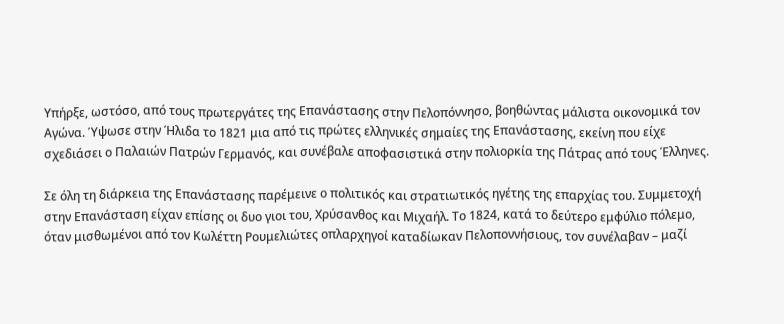Υπήρξε, ωστόσο, από τους πρωτεργάτες της Επανάστασης στην Πελοπόννησο, βοηθώντας μάλιστα οικονομικά τον Αγώνα. Ύψωσε στην Ήλιδα το 1821 μια από τις πρώτες ελληνικές σημαίες της Επανάστασης, εκείνη που είχε σχεδιάσει ο Παλαιών Πατρών Γερμανός, και συνέβαλε αποφασιστικά στην πολιορκία της Πάτρας από τους Έλληνες.

Σε όλη τη διάρκεια της Επανάστασης παρέμεινε ο πολιτικός και στρατιωτικός ηγέτης της επαρχίας του. Συμμετοχή στην Επανάσταση είχαν επίσης οι δυο γιοι του, Χρύσανθος και Μιχαήλ. Το 1824, κατά το δεύτερο εμφύλιο πόλεμο, όταν μισθωμένοι από τον Κωλέττη Ρουμελιώτες οπλαρχηγοί καταδίωκαν Πελοποννήσιους, τον συνέλαβαν – μαζί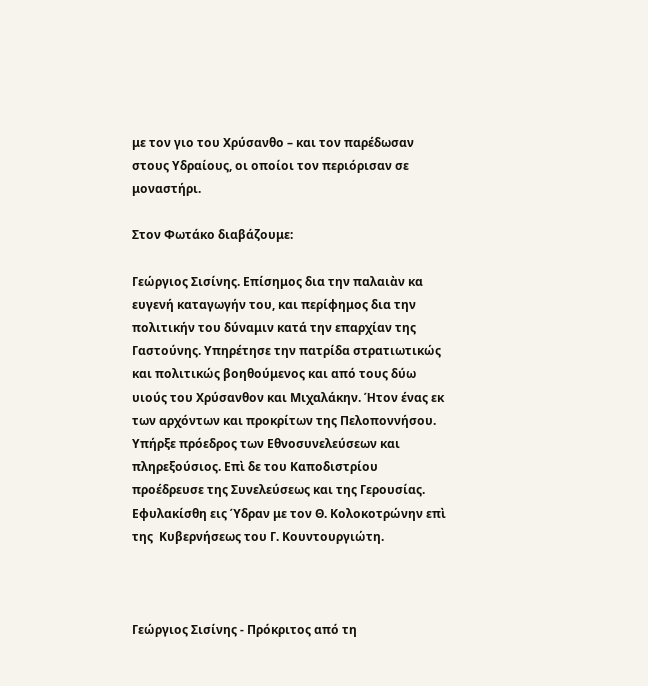με τον γιο του Χρύσανθο – και τον παρέδωσαν στους Υδραίους, οι οποίοι τον περιόρισαν σε μοναστήρι.

Στον Φωτάκο διαβάζουμε:

Γεώργιος Σισίνης. Επίσημος δια την παλαιὰν κα ευγενή καταγωγήν του, και περίφημος δια την πολιτικήν του δύναμιν κατά την επαρχίαν της Γαστούνης. Υπηρέτησε την πατρίδα στρατιωτικώς και πολιτικώς βοηθούμενος και από τους δύω υιούς του Χρύσανθον και Μιχαλάκην. Ήτον ένας εκ των αρχόντων και προκρίτων της Πελοποννήσου. Υπήρξε πρόεδρος των Εθνοσυνελεύσεων και πληρεξούσιος. Επὶ δε του Καποδιστρίου προέδρευσε της Συνελεύσεως και της Γερουσίας. Εφυλακίσθη εις Ύδραν με τον Θ. Κολοκοτρώνην επὶ  της  Κυβερνήσεως του Γ. Κουντουργιώτη.



Γεώργιος Σισίνης - Πρόκριτος από τη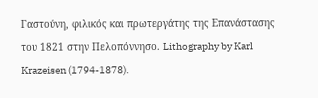Γαστούνη, φιλικός και πρωτεργάτης της Επανάστασης του 1821 στην Πελοπόννησο. Lithography by Karl Krazeisen (1794-1878).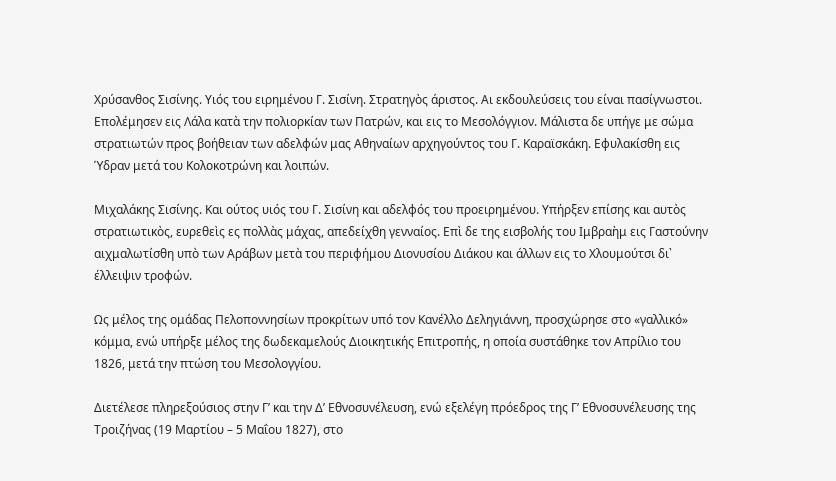Χρύσανθος Σισίνης. Υιός του ειρημένου Γ. Σισίνη. Στρατηγὸς άριστος. Αι εκδουλεύσεις του είναι πασίγνωστοι. Επολέμησεν εις Λάλα κατὰ την πολιορκίαν των Πατρών, και εις το Μεσολόγγιον. Μάλιστα δε υπήγε με σώμα στρατιωτών προς βοήθειαν των αδελφών μας Αθηναίων αρχηγούντος του Γ. Καραϊσκάκη. Εφυλακίσθη εις Ύδραν μετά του Κολοκοτρώνη και λοιπών.

Μιχαλάκης Σισίνης. Και ούτος υιός του Γ. Σισίνη και αδελφός του προειρημένου. Υπήρξεν επίσης και αυτὸς στρατιωτικὸς, ευρεθεὶς ες πολλὰς μάχας, απεδείχθη γενναίος. Επὶ δε της εισβολής του Ιμβραὴμ εις Γαστούνην αιχμαλωτίσθη υπὸ των Αράβων μετὰ του περιφήμου Διονυσίου Διάκου και άλλων εις το Χλουμούτσι δι᾿ έλλειψιν τροφών.

Ως μέλος της ομάδας Πελοποννησίων προκρίτων υπό τον Κανέλλο Δεληγιάννη, προσχώρησε στο «γαλλικό» κόμμα, ενώ υπήρξε μέλος της δωδεκαμελούς Διοικητικής Επιτροπής, η οποία συστάθηκε τον Απρίλιο του 1826, μετά την πτώση του Μεσολογγίου.

Διετέλεσε πληρεξούσιος στην Γ’ και την Δ’ Εθνοσυνέλευση, ενώ εξελέγη πρόεδρος της Γ’ Εθνοσυνέλευσης της Τροιζήνας (19 Μαρτίου – 5 Μαΐου 1827), στο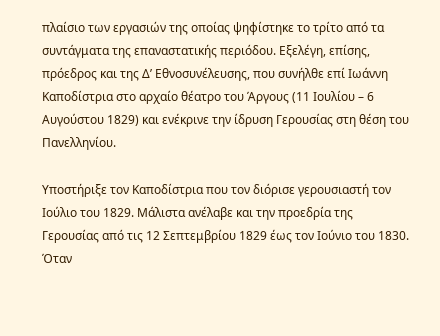πλαίσιο των εργασιών της οποίας ψηφίστηκε το τρίτο από τα συντάγματα της επαναστατικής περιόδου. Εξελέγη, επίσης, πρόεδρος και της Δ’ Εθνοσυνέλευσης, που συνήλθε επί Ιωάννη Καποδίστρια στο αρχαίο θέατρο του Άργους (11 Ιουλίου – 6 Αυγούστου 1829) και ενέκρινε την ίδρυση Γερουσίας στη θέση του Πανελληνίου.

Υποστήριξε τον Καποδίστρια που τον διόρισε γερουσιαστή τον Ιούλιο του 1829. Μάλιστα ανέλαβε και την προεδρία της Γερουσίας από τις 12 Σεπτεμβρίου 1829 έως τον Ιούνιο του 1830. Όταν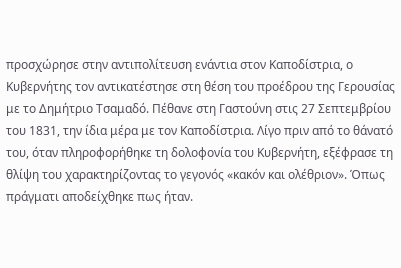προσχώρησε στην αντιπολίτευση ενάντια στον Καποδίστρια, ο Κυβερνήτης τον αντικατέστησε στη θέση του προέδρου της Γερουσίας με το Δημήτριο Τσαμαδό. Πέθανε στη Γαστούνη στις 27 Σεπτεμβρίου του 1831, την ίδια μέρα με τον Καποδίστρια. Λίγο πριν από το θάνατό του, όταν πληροφορήθηκε τη δολοφονία του Κυβερνήτη, εξέφρασε τη θλίψη του χαρακτηρίζοντας το γεγονός «κακόν και ολέθριον». Όπως πράγματι αποδείχθηκε πως ήταν.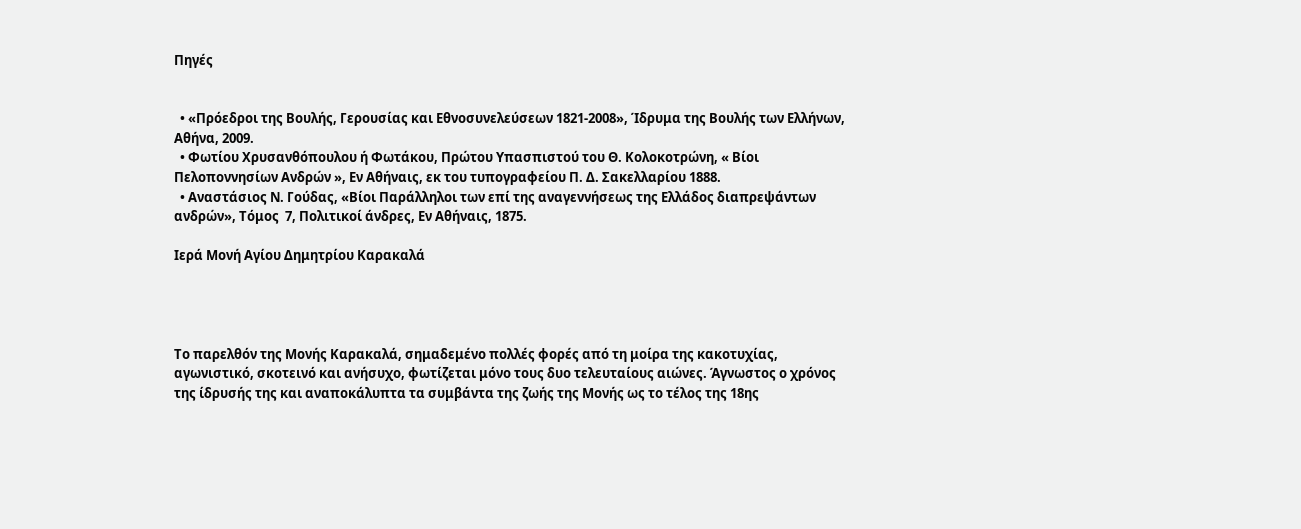Πηγές


  • «Πρόεδροι της Βουλής, Γερουσίας και Εθνοσυνελεύσεων 1821-2008», Ίδρυμα της Βουλής των Ελλήνων, Αθήνα, 2009.
  • Φωτίου Χρυσανθόπουλου ή Φωτάκου, Πρώτου Υπασπιστού του Θ. Κολοκοτρώνη, « Βίοι Πελοποννησίων Ανδρών », Εν Αθήναις, εκ του τυπογραφείου Π. Δ. Σακελλαρίου 1888.
  • Αναστάσιος Ν. Γούδας, «Βίοι Παράλληλοι των επί της αναγεννήσεως της Ελλάδος διαπρεψάντων ανδρών», Τόμος  7, Πολιτικοί άνδρες, Εν Αθήναις, 1875.

Ιερά Μονή Αγίου Δημητρίου Καρακαλά




Το παρελθόν της Μονής Καρακαλά, σημαδεμένο πολλές φορές από τη μοίρα της κακοτυχίας, αγωνιστικό, σκοτεινό και ανήσυχο, φωτίζεται μόνο τους δυο τελευταίους αιώνες. Άγνωστος ο χρόνος της ίδρυσής της και αναποκάλυπτα τα συμβάντα της ζωής της Μονής ως το τέλος της 18ης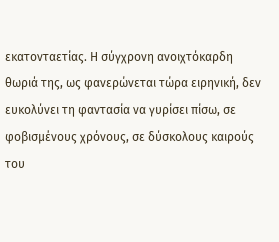εκατονταετίας. Η σύγχρονη ανοιχτόκαρδη θωριά της, ως φανερώνεται τώρα ειρηνική, δεν ευκολύνει τη φαντασία να γυρίσει πίσω, σε φοβισμένους χρόνους, σε δύσκολους καιρούς του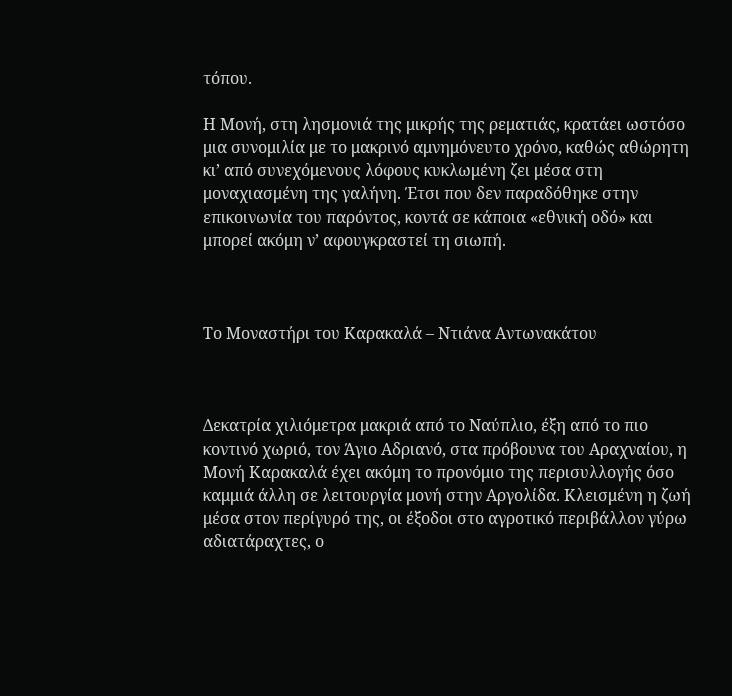τόπου.

Η Μονή, στη λησμονιά της μικρής της ρεματιάς, κρατάει ωστόσο μια συνομιλία με το μακρινό αμνημόνευτο χρόνο, καθώς αθώρητη κι’ από συνεχόμενους λόφους κυκλωμένη ζει μέσα στη μοναχιασμένη της γαλήνη. Έτσι που δεν παραδόθηκε στην επικοινωνία του παρόντος, κοντά σε κάποια «εθνική οδό» και μπορεί ακόμη ν’ αφουγκραστεί τη σιωπή.



Το Μοναστήρι του Καρακαλά – Ντιάνα Αντωνακάτου



Δεκατρία χιλιόμετρα μακριά από το Ναύπλιο, έξη από το πιο κοντινό χωριό, τον Άγιο Αδριανό, στα πρόβουνα του Αραχναίου, η Μονή Καρακαλά έχει ακόμη το προνόμιο της περισυλλογής όσο καμμιά άλλη σε λειτουργία μονή στην Αργολίδα. Κλεισμένη η ζωή μέσα στον περίγυρό της, οι έξοδοι στο αγροτικό περιβάλλον γύρω αδιατάραχτες, ο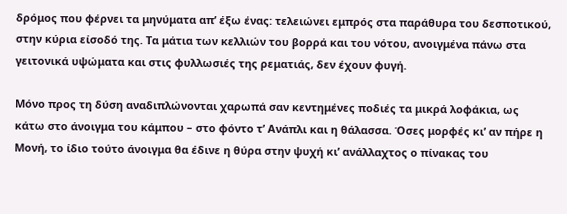δρόμος που φέρνει τα μηνύματα απ’ έξω ένας: τελειώνει εμπρός στα παράθυρα του δεσποτικού, στην κύρια είσοδό της. Τα μάτια των κελλιών του βορρά και του νότου, ανοιγμένα πάνω στα γειτονικά υψώματα και στις φυλλωσιές της ρεματιάς, δεν έχουν φυγή.

Μόνο προς τη δύση αναδιπλώνονται χαρωπά σαν κεντημένες ποδιές τα μικρά λοφάκια, ως κάτω στο άνοιγμα του κάμπου – στο φόντο τ’ Ανάπλι και η θάλασσα. Όσες μορφές κι’ αν πήρε η Μονή, το ίδιο τούτο άνοιγμα θα έδινε η θύρα στην ψυχή κι’ ανάλλαχτος ο πίνακας του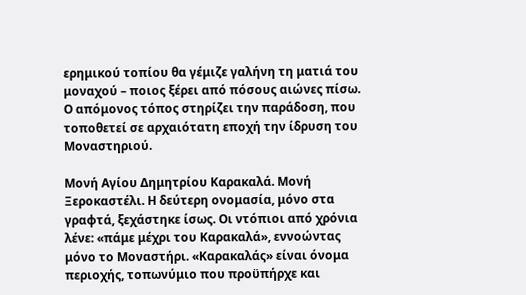ερημικού τοπίου θα γέμιζε γαλήνη τη ματιά του μοναχού – ποιος ξέρει από πόσους αιώνες πίσω. Ο απόμονος τόπος στηρίζει την παράδοση, που τοποθετεί σε αρχαιότατη εποχή την ίδρυση του Μοναστηριού.

Μονή Αγίου Δημητρίου Καρακαλά. Μονή Ξεροκαστέλι. Η δεύτερη ονομασία, μόνο στα γραφτά, ξεχάστηκε ίσως. Οι ντόπιοι από χρόνια λένε: «πάμε μέχρι του Καρακαλά», εννοώντας μόνο το Μοναστήρι. «Καρακαλάς» είναι όνομα περιοχής, τοπωνύμιο που προϋπήρχε και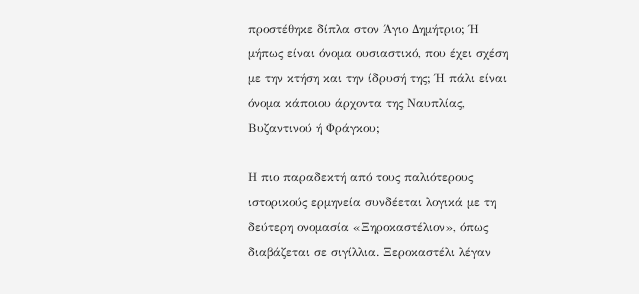προστέθηκε δίπλα στον Άγιο Δημήτριο; Ή μήπως είναι όνομα ουσιαστικό, που έχει σχέση με την κτήση και την ίδρυσή της; Ή πάλι είναι όνομα κάποιου άρχοντα της Ναυπλίας, Βυζαντινού ή Φράγκου;

Η πιο παραδεκτή από τους παλιότερους ιστορικούς ερμηνεία συνδέεται λογικά με τη δεύτερη ονομασία «Ξηροκαστέλιον», όπως διαβάζεται σε σιγίλλια. Ξεροκαστέλι λέγαν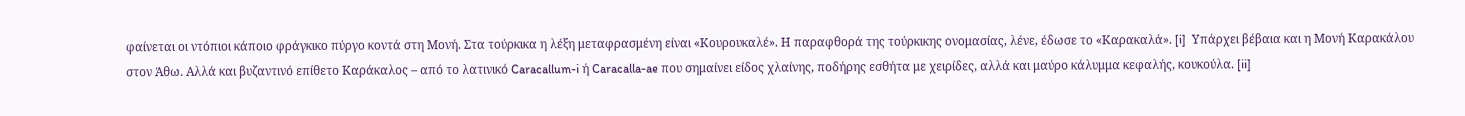φαίνεται οι ντόπιοι κάποιο φράγκικο πύργο κοντά στη Μονή. Στα τούρκικα η λέξη μεταφρασμένη είναι «Κουρουκαλέ». Η παραφθορά της τούρκικης ονομασίας, λένε, έδωσε το «Καρακαλά». [i]  Υπάρχει βέβαια και η Μονή Καρακάλου στον Άθω. Αλλά και βυζαντινό επίθετο Καράκαλος – από το λατινικό Caracallum-i ή Caracalla-ae που σημαίνει είδος χλαίνης, ποδήρης εσθήτα με χειρίδες, αλλά και μαύρο κάλυμμα κεφαλής, κουκούλα. [ii]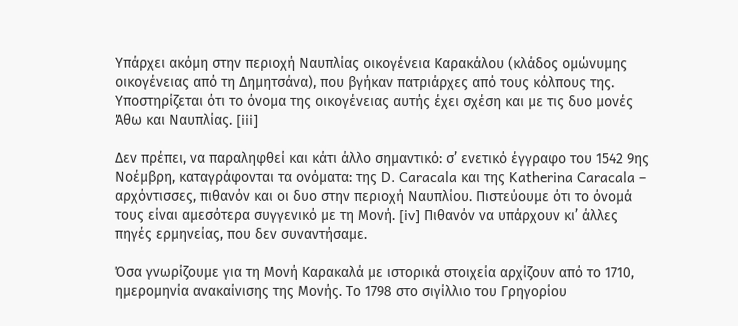Υπάρχει ακόμη στην περιοχή Ναυπλίας οικογένεια Καρακάλου (κλάδος ομώνυμης οικογένειας από τη Δημητσάνα), που βγήκαν πατριάρχες από τους κόλπους της. Υποστηρίζεται ότι το όνομα της οικογένειας αυτής έχει σχέση και με τις δυο μονές Άθω και Ναυπλίας. [iii]

Δεν πρέπει, να παραληφθεί και κάτι άλλο σημαντικό: σ’ ενετικό έγγραφο του 1542 9ης Νοέμβρη, καταγράφονται τα ονόματα: της D. Caracala και της Katherina Caracala – αρχόντισσες, πιθανόν και οι δυο στην περιοχή Ναυπλίου. Πιστεύουμε ότι το όνομά τους είναι αμεσότερα συγγενικό με τη Μονή. [iv] Πιθανόν να υπάρχουν κι’ άλλες πηγές ερμηνείας, που δεν συναντήσαμε.

Όσα γνωρίζουμε για τη Μονή Καρακαλά με ιστορικά στοιχεία αρχίζουν από το 1710, ημερομηνία ανακαίνισης της Μονής. Το 1798 στο σιγίλλιο του Γρηγορίου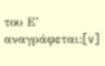του Ε’ αναγράφεται:[v]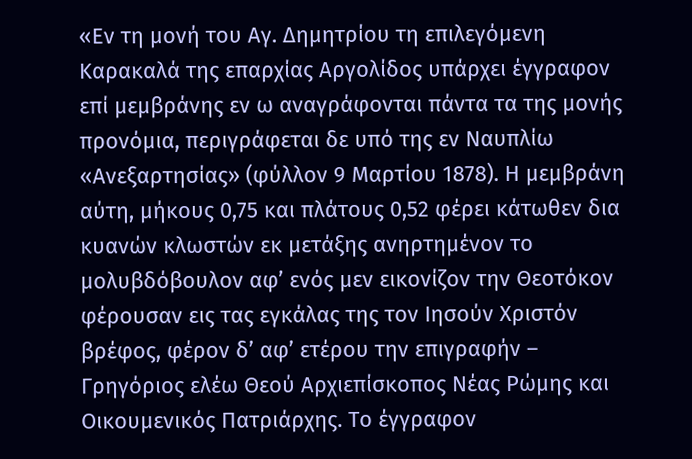«Εν τη μονή του Αγ. Δημητρίου τη επιλεγόμενη Καρακαλά της επαρχίας Αργολίδος υπάρχει έγγραφον επί μεμβράνης εν ω αναγράφονται πάντα τα της μονής προνόμια, περιγράφεται δε υπό της εν Ναυπλίω «Ανεξαρτησίας» (φύλλον 9 Μαρτίου 1878). Η μεμβράνη αύτη, μήκους 0,75 και πλάτους 0,52 φέρει κάτωθεν δια κυανών κλωστών εκ μετάξης ανηρτημένον το μολυβδόβουλον αφ’ ενός μεν εικονίζον την Θεοτόκον φέρουσαν εις τας εγκάλας της τον Ιησούν Χριστόν βρέφος, φέρον δ’ αφ’ ετέρου την επιγραφήν – Γρηγόριος ελέω Θεού Αρχιεπίσκοπος Νέας Ρώμης και Οικουμενικός Πατριάρχης. Το έγγραφον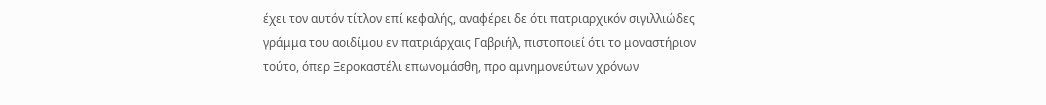έχει τον αυτόν τίτλον επί κεφαλής, αναφέρει δε ότι πατριαρχικόν σιγιλλιώδες γράμμα του αοιδίμου εν πατριάρχαις Γαβριήλ, πιστοποιεί ότι το μοναστήριον τούτο, όπερ Ξεροκαστέλι επωνομάσθη, προ αμνημονεύτων χρόνων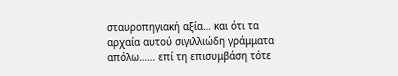σταυροπηγιακή αξία… και ότι τα αρχαία αυτού σιγιλλιώδη γράμματα απόλω…… επί τη επισυμβάση τότε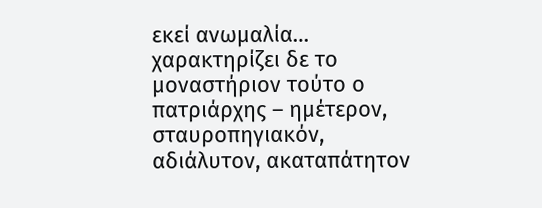εκεί ανωμαλία… χαρακτηρίζει δε το μοναστήριον τούτο ο πατριάρχης – ημέτερον, σταυροπηγιακόν, αδιάλυτον, ακαταπάτητον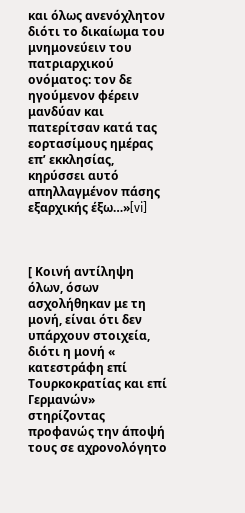και όλως ανενόχλητον διότι το δικαίωμα του μνημονεύειν του πατριαρχικού ονόματος: τον δε ηγούμενον φέρειν μανδύαν και πατερίτσαν κατά τας εορτασίμους ημέρας επ’ εκκλησίας, κηρύσσει αυτό απηλλαγμένον πάσης εξαρχικής έξω…»[vi]



[ Κοινή αντίληψη όλων, όσων ασχολήθηκαν με τη μονή, είναι ότι δεν υπάρχουν στοιχεία, διότι η μονή « κατεστράφη επί Τουρκοκρατίας και επί Γερμανών» στηρίζοντας προφανώς την άποψή τους σε αχρονολόγητο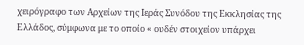χειρόγραφο των Αρχείων της Ιεράς Συνόδου της Εκκλησίας της Ελλάδος, σύμφωνα με το οποίο « ουδέν στοιχείον υπάρχει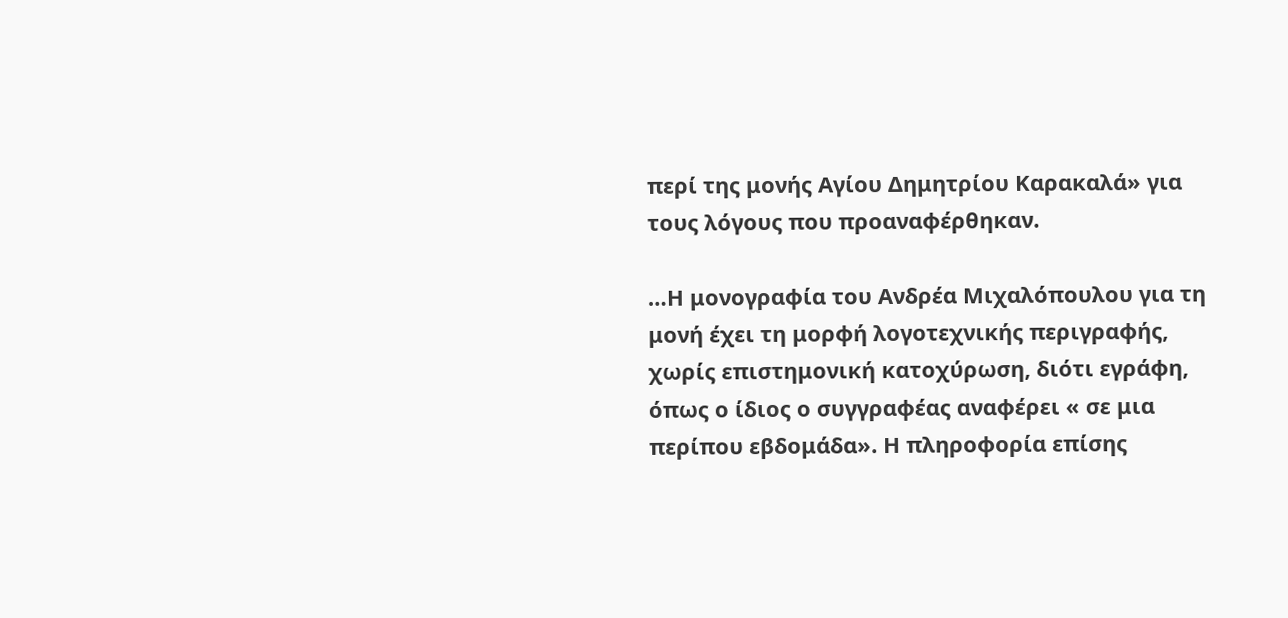περί της μονής Αγίου Δημητρίου Καρακαλά» για τους λόγους που προαναφέρθηκαν.

…Η μονογραφία του Ανδρέα Μιχαλόπουλου για τη μονή έχει τη μορφή λογοτεχνικής περιγραφής, χωρίς επιστημονική κατοχύρωση, διότι εγράφη, όπως ο ίδιος ο συγγραφέας αναφέρει « σε μια περίπου εβδομάδα». Η πληροφορία επίσης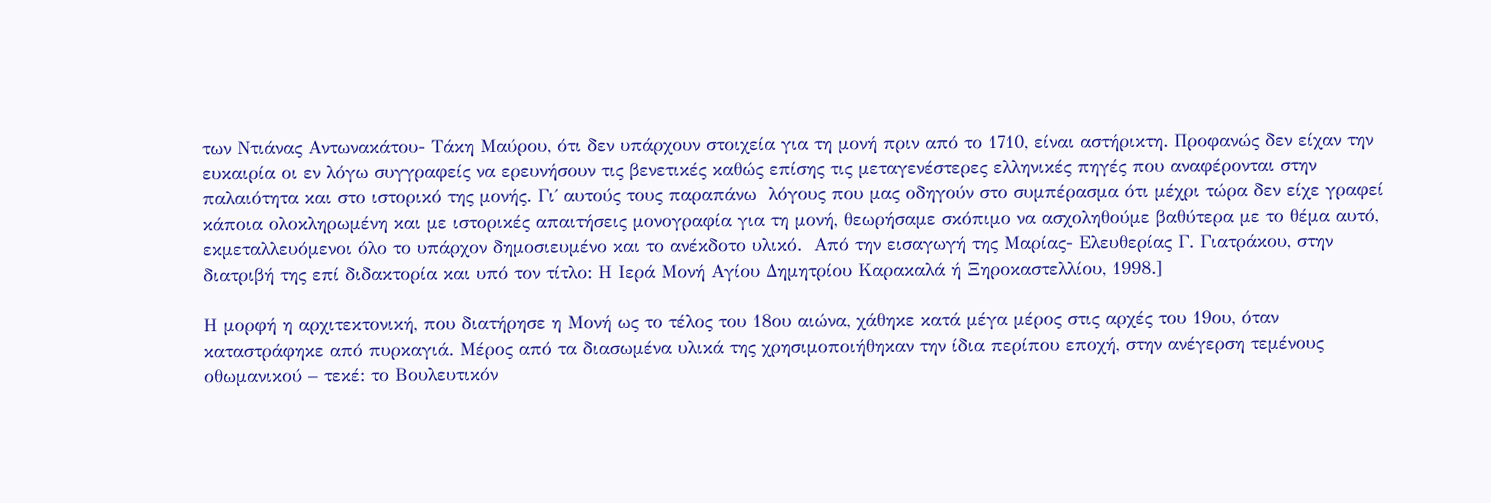των Ντιάνας Αντωνακάτου- Τάκη Μαύρου, ότι δεν υπάρχουν στοιχεία για τη μονή πριν από το 1710, είναι αστήρικτη. Προφανώς δεν είχαν την ευκαιρία οι εν λόγω συγγραφείς να ερευνήσουν τις βενετικές καθώς επίσης τις μεταγενέστερες ελληνικές πηγές που αναφέρονται στην παλαιότητα και στο ιστορικό της μονής. Γι΄ αυτούς τους παραπάνω  λόγους που μας οδηγούν στο συμπέρασμα ότι μέχρι τώρα δεν είχε γραφεί κάποια ολοκληρωμένη και με ιστορικές απαιτήσεις μονογραφία για τη μονή, θεωρήσαμε σκόπιμο να ασχοληθούμε βαθύτερα με το θέμα αυτό, εκμεταλλευόμενοι όλο το υπάρχον δημοσιευμένο και το ανέκδοτο υλικό.  Από την εισαγωγή της Μαρίας- Ελευθερίας Γ. Γιατράκου, στην διατριβή της επί διδακτορία και υπό τον τίτλο: Η Ιερά Μονή Αγίου Δημητρίου Καρακαλά ή Ξηροκαστελλίου, 1998.]

Η μορφή η αρχιτεκτονική, που διατήρησε η Μονή ως το τέλος του 18ου αιώνα, χάθηκε κατά μέγα μέρος στις αρχές του 19ου, όταν καταστράφηκε από πυρκαγιά. Μέρος από τα διασωμένα υλικά της χρησιμοποιήθηκαν την ίδια περίπου εποχή, στην ανέγερση τεμένους οθωμανικού – τεκέ: το Βουλευτικόν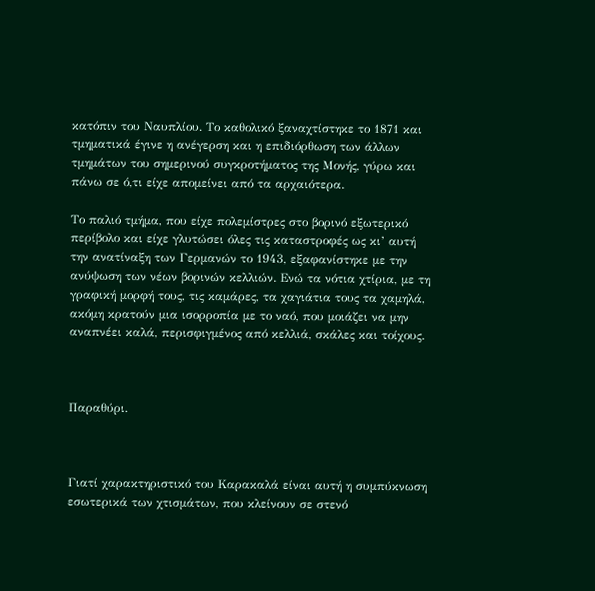κατόπιν του Ναυπλίου. Το καθολικό ξαναχτίστηκε το 1871 και τμηματικά έγινε η ανέγερση και η επιδιόρθωση των άλλων τμημάτων του σημερινού συγκροτήματος της Μονής, γύρω και πάνω σε ό,τι είχε απομείνει από τα αρχαιότερα.

Το παλιό τμήμα, που είχε πολεμίστρες στο βορινό εξωτερικό περίβολο και είχε γλυτώσει όλες τις καταστροφές ως κι’ αυτή την ανατίναξη των Γερμανών το 1943, εξαφανίστηκε με την ανύψωση των νέων βορινών κελλιών. Ενώ τα νότια χτίρια, με τη γραφική μορφή τους, τις καμάρες, τα χαγιάτια τους τα χαμηλά, ακόμη κρατούν μια ισορροπία με το ναό, που μοιάζει να μην αναπνέει καλά, περισφιγμένος από κελλιά, σκάλες και τοίχους.



Παραθύρι.



Γιατί χαρακτηριστικό του Καρακαλά είναι αυτή η συμπύκνωση εσωτερικά των χτισμάτων, που κλείνουν σε στενό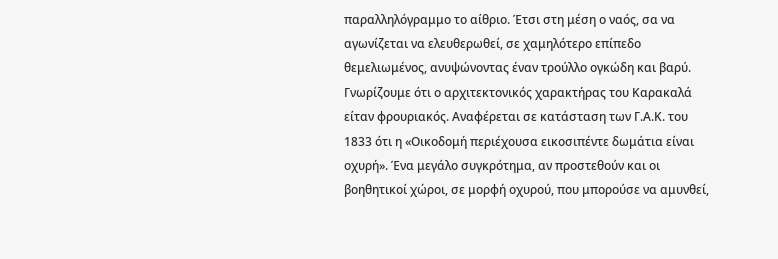παραλληλόγραμμο το αίθριο. Έτσι στη μέση ο ναός, σα να αγωνίζεται να ελευθερωθεί, σε χαμηλότερο επίπεδο θεμελιωμένος, ανυψώνοντας έναν τρούλλο ογκώδη και βαρύ. Γνωρίζουμε ότι ο αρχιτεκτονικός χαρακτήρας του Καρακαλά είταν φρουριακός. Αναφέρεται σε κατάσταση των Γ.Α.Κ. του 1833 ότι η «Οικοδομή περιέχουσα εικοσιπέντε δωμάτια είναι οχυρή». Ένα μεγάλο συγκρότημα, αν προστεθούν και οι βοηθητικοί χώροι, σε μορφή οχυρού, που μπορούσε να αμυνθεί,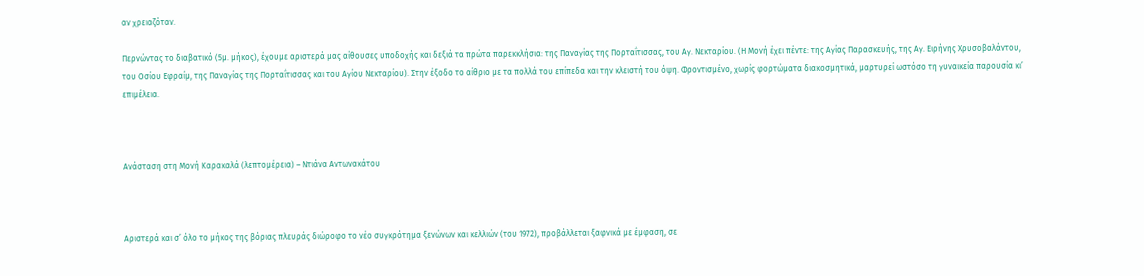αν χρειαζόταν.

Περνώντας το διαβατικό (5μ. μήκος), έχουμε αριστερά μας αίθουσες υποδοχής και δεξιά τα πρώτα παρεκκλήσια: της Παναγίας της Πορταΐτισσας, του Αγ. Νεκταρίου. (Η Μονή έχει πέντε: της Αγίας Παρασκευής, της Αγ. Ειρήνης Χρυσοβαλάντου, του Οσίου Εφραίμ, της Παναγίας της Πορταΐτισσας και του Αγίου Νεκταρίου). Στην έξοδο το αίθριο με τα πολλά του επίπεδα και την κλειστή του όψη. Φροντισμένο, χωρίς φορτώματα διακοσμητικά, μαρτυρεί ωστόσο τη γυναικεία παρουσία κι’ επιμέλεια.



Ανάσταση στη Μονή Καρακαλά (λεπτομέρεια) – Ντιάνα Αντωνακάτου



Αριστερά και σ’ όλο το μήκος της βόριας πλευράς διώροφο το νέο συγκρότημα ξενώνων και κελλιών (του 1972), προβάλλεται ξαφνικά με έμφαση, σε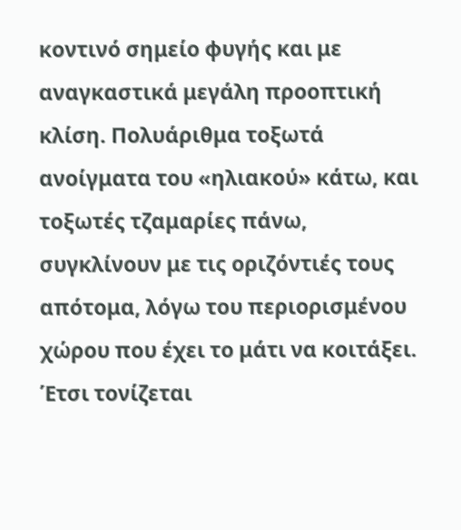κοντινό σημείο φυγής και με αναγκαστικά μεγάλη προοπτική κλίση. Πολυάριθμα τοξωτά ανοίγματα του «ηλιακού» κάτω, και τοξωτές τζαμαρίες πάνω, συγκλίνουν με τις οριζόντιές τους απότομα, λόγω του περιορισμένου χώρου που έχει το μάτι να κοιτάξει. Έτσι τονίζεται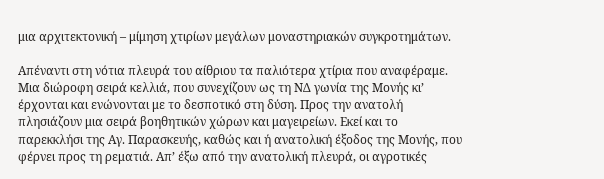μια αρχιτεκτονική – μίμηση χτιρίων μεγάλων μοναστηριακών συγκροτημάτων.

Απέναντι στη νότια πλευρά του αίθριου τα παλιότερα χτίρια που αναφέραμε. Μια διώροφη σειρά κελλιά, που συνεχίζουν ως τη ΝΔ γωνία της Μονής κι’ έρχονται και ενώνονται με το δεσποτικό στη δύση. Προς την ανατολή πλησιάζουν μια σειρά βοηθητικών χώρων και μαγειρείων. Εκεί και το παρεκκλήσι της Αγ. Παρασκευής, καθώς και ή ανατολική έξοδος της Μονής, που φέρνει προς τη ρεματιά. Απ’ έξω από την ανατολική πλευρά, οι αγροτικές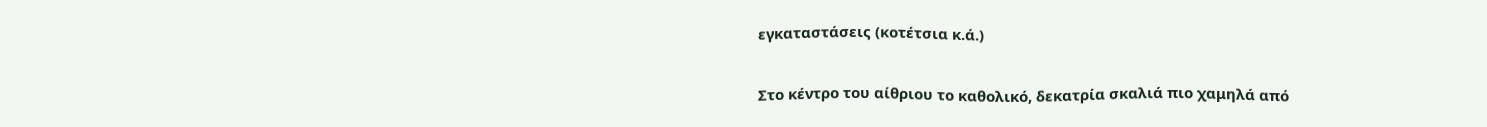εγκαταστάσεις (κοτέτσια κ.ά.)

Στο κέντρο του αίθριου το καθολικό, δεκατρία σκαλιά πιο χαμηλά από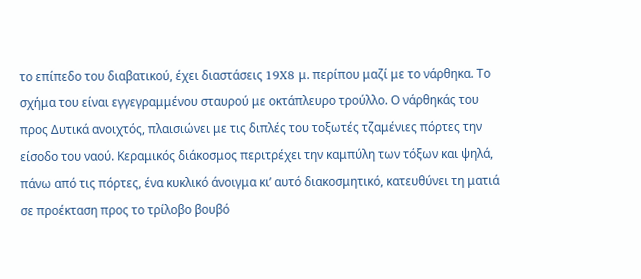το επίπεδο του διαβατικού, έχει διαστάσεις 19X8 μ. περίπου μαζί με το νάρθηκα. Το σχήμα του είναι εγγεγραμμένου σταυρού με οκτάπλευρο τρούλλο. Ο νάρθηκάς του προς Δυτικά ανοιχτός, πλαισιώνει με τις διπλές του τοξωτές τζαμένιες πόρτες την είσοδο του ναού. Κεραμικός διάκοσμος περιτρέχει την καμπύλη των τόξων και ψηλά, πάνω από τις πόρτες, ένα κυκλικό άνοιγμα κι’ αυτό διακοσμητικό, κατευθύνει τη ματιά σε προέκταση προς το τρίλοβο βουβό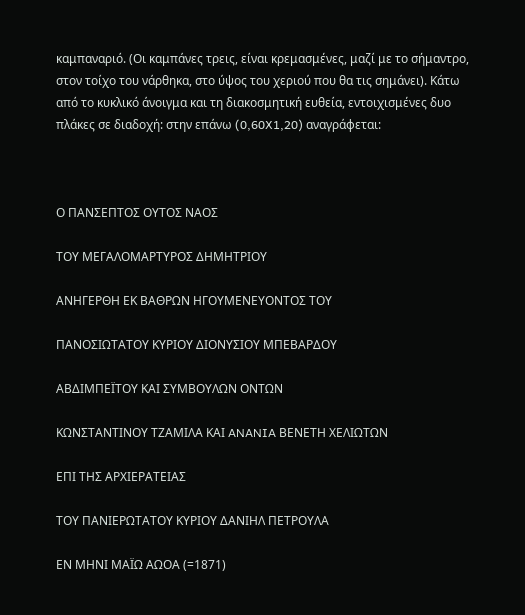καμπαναριό. (Οι καμπάνες τρεις, είναι κρεμασμένες, μαζί με το σήμαντρο, στον τοίχο του νάρθηκα, στο ύψος του χεριού που θα τις σημάνει). Κάτω από το κυκλικό άνοιγμα και τη διακοσμητική ευθεία, εντοιχισμένες δυο πλάκες σε διαδοχή: στην επάνω (0,60X1,20) αναγράφεται:



Ο ΠΑΝΣΕΠΤΟΣ ΟΥΤΟΣ ΝΑΟΣ

ΤΟΥ ΜΕΓΑΛΟΜΑΡΤΥΡΟΣ ΔΗΜΗΤΡΙΟΥ

ΑΝΗΓΕΡΘΗ ΕΚ ΒΑΘΡΩΝ ΗΓΟΥΜΕΝΕΥΟΝΤΟΣ ΤΟΥ

ΠΑΝΟΣΙΩΤΑΤΟΥ ΚΥΡΙΟΥ ΔΙΟΝΥΣΙΟΥ ΜΠΕΒΑΡΔΟΥ

ΑΒΔΙΜΠΕΪΤΟΥ ΚΑΙ ΣΥΜΒΟΥΛΩΝ ΟΝΤΩΝ

ΚΩΝΣΤΑΝΤΙΝΟΥ ΤΖΑΜΙΛΑ ΚΑΙ ANANIA ΒΕΝΕΤΗ ΧΕΛΙΩΤΩΝ

ΕΠΙ ΤΗΣ ΑΡΧΙΕΡΑΤΕΙΑΣ

ΤΟΥ ΠΑΝΙΕΡΩΤΑΤΟΥ ΚΥΡΙΟΥ ΔΑΝΙΗΛ ΠΕΤΡΟΥΛΑ

ΕΝ ΜΗΝΙ ΜΑΪΩ ΑΩΟΑ (=1871)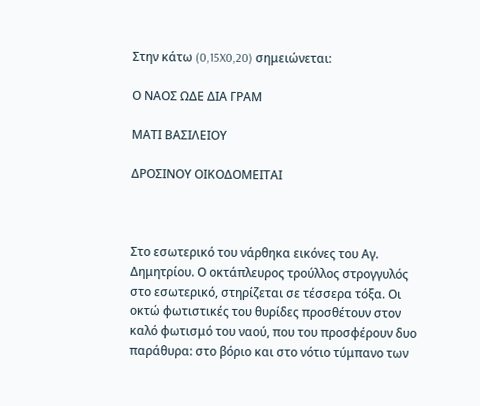Στην κάτω (0,15X0,20) σημειώνεται:

Ο ΝΑΟΣ ΩΔΕ ΔΙΑ ΓΡΑΜ

ΜΑΤΙ ΒΑΣΙΛΕΙΟΥ

ΔΡΟΣΙΝΟΥ ΟΙΚΟΔΟΜΕΙΤΑΙ



Στο εσωτερικό του νάρθηκα εικόνες του Αγ. Δημητρίου. Ο οκτάπλευρος τρούλλος στρογγυλός στο εσωτερικό, στηρίζεται σε τέσσερα τόξα. Οι οκτώ φωτιστικές του θυρίδες προσθέτουν στον καλό φωτισμό του ναού, που του προσφέρουν δυο παράθυρα: στο βόριο και στο νότιο τύμπανο των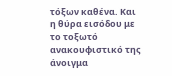τόξων καθένα. Και η θύρα εισόδου με το τοξωτό ανακουφιστικό της άνοιγμα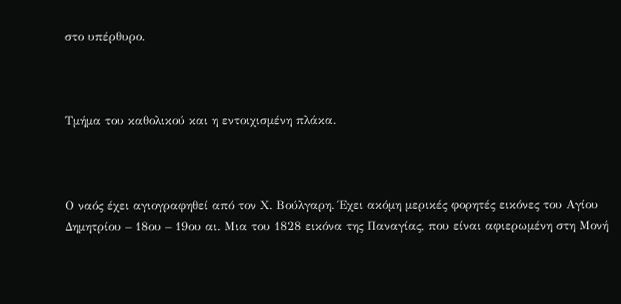στο υπέρθυρο.



Τμήμα του καθολικού και η εντοιχισμένη πλάκα.



Ο ναός έχει αγιογραφηθεί από τον Χ. Βούλγαρη. Έχει ακόμη μερικές φορητές εικόνες του Αγίου Δημητρίου – 18ου – 19ου αι. Μια του 1828 εικόνα της Παναγίας, που είναι αφιερωμένη στη Μονή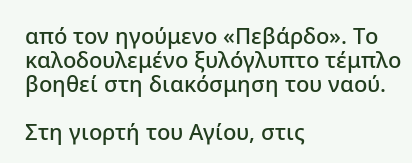από τον ηγούμενο «Πεβάρδο». Το καλοδουλεμένο ξυλόγλυπτο τέμπλο βοηθεί στη διακόσμηση του ναού.

Στη γιορτή του Αγίου, στις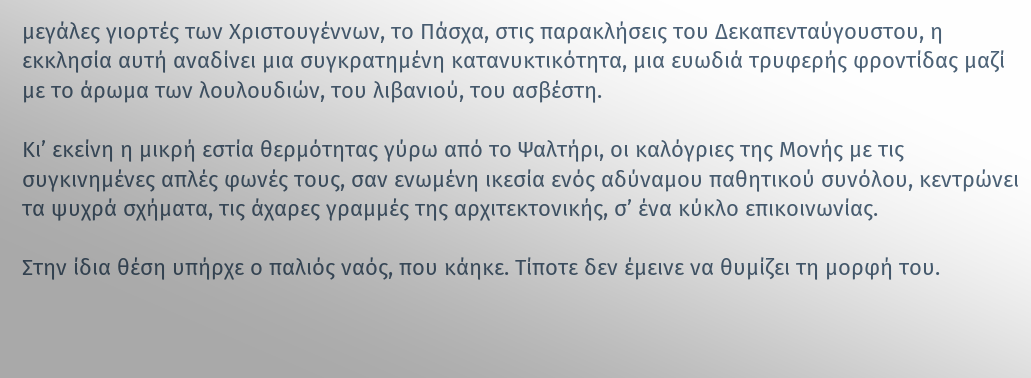μεγάλες γιορτές των Χριστουγέννων, το Πάσχα, στις παρακλήσεις του Δεκαπενταύγουστου, η εκκλησία αυτή αναδίνει μια συγκρατημένη κατανυκτικότητα, μια ευωδιά τρυφερής φροντίδας μαζί με το άρωμα των λουλουδιών, του λιβανιού, του ασβέστη.

Κι’ εκείνη η μικρή εστία θερμότητας γύρω από το Ψαλτήρι, οι καλόγριες της Μονής με τις συγκινημένες απλές φωνές τους, σαν ενωμένη ικεσία ενός αδύναμου παθητικού συνόλου, κεντρώνει τα ψυχρά σχήματα, τις άχαρες γραμμές της αρχιτεκτονικής, σ’ ένα κύκλο επικοινωνίας.

Στην ίδια θέση υπήρχε ο παλιός ναός, που κάηκε. Τίποτε δεν έμεινε να θυμίζει τη μορφή του.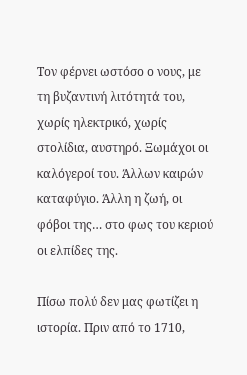Τον φέρνει ωστόσο ο νους, με τη βυζαντινή λιτότητά του, χωρίς ηλεκτρικό, χωρίς στολίδια, αυστηρό. Ξωμάχοι οι καλόγεροί του. Άλλων καιρών καταφύγιο. Άλλη η ζωή, οι φόβοι της… στο φως του κεριού οι ελπίδες της.

Πίσω πολύ δεν μας φωτίζει η ιστορία. Πριν από το 1710,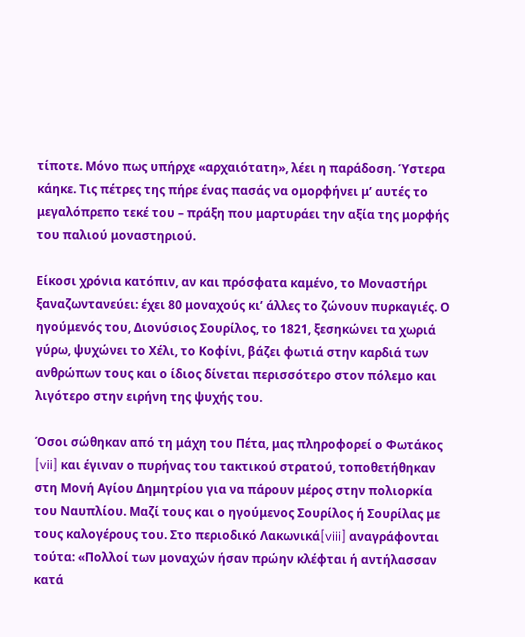τίποτε. Μόνο πως υπήρχε «αρχαιότατη», λέει η παράδοση. Ύστερα κάηκε. Τις πέτρες της πήρε ένας πασάς να ομορφήνει μ’ αυτές το μεγαλόπρεπο τεκέ του – πράξη που μαρτυράει την αξία της μορφής του παλιού μοναστηριού.

Είκοσι χρόνια κατόπιν, αν και πρόσφατα καμένο, το Μοναστήρι ξαναζωντανεύει: έχει 80 μοναχούς κι’ άλλες το ζώνουν πυρκαγιές. Ο ηγούμενός του, Διονύσιος Σουρίλος, το 1821, ξεσηκώνει τα χωριά γύρω, ψυχώνει το Χέλι, το Κοφίνι, βάζει φωτιά στην καρδιά των ανθρώπων τους και ο ίδιος δίνεται περισσότερο στον πόλεμο και λιγότερο στην ειρήνη της ψυχής του.

Όσοι σώθηκαν από τη μάχη του Πέτα, μας πληροφορεί ο Φωτάκος [vii] και έγιναν ο πυρήνας του τακτικού στρατού, τοποθετήθηκαν στη Μονή Αγίου Δημητρίου για να πάρουν μέρος στην πολιορκία του Ναυπλίου. Μαζί τους και ο ηγούμενος Σουρίλος ή Σουρίλας με τους καλογέρους του. Στο περιοδικό Λακωνικά[viii] αναγράφονται τούτα: «Πολλοί των μοναχών ήσαν πρώην κλέφται ή αντήλασσαν κατά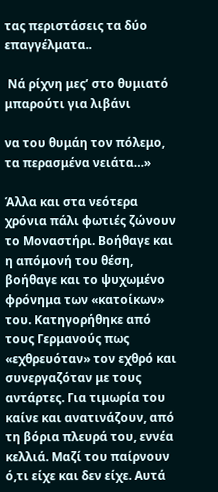τας περιστάσεις τα δύο επαγγέλματα..

 Νά ρίχνη μες’ στο θυμιατό μπαρούτι για λιβάνι

να του θυμάη τον πόλεμο, τα περασμένα νειάτα…»

Άλλα και στα νεότερα χρόνια πάλι φωτιές ζώνουν το Μοναστήρι. Βοήθαγε και η απόμονή του θέση, βοήθαγε και το ψυχωμένο φρόνημα των «κατοίκων» του. Κατηγορήθηκε από τους Γερμανούς πως «εχθρευόταν» τον εχθρό και συνεργαζόταν με τους αντάρτες. Για τιμωρία του καίνε και ανατινάζουν, από τη βόρια πλευρά του, εννέα κελλιά. Μαζί του παίρνουν ό,τι είχε και δεν είχε. Αυτά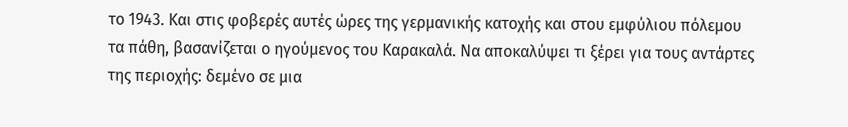το 1943. Και στις φοβερές αυτές ώρες της γερμανικής κατοχής και στου εμφύλιου πόλεμου τα πάθη, βασανίζεται ο ηγούμενος του Καρακαλά. Να αποκαλύψει τι ξέρει για τους αντάρτες της περιοχής: δεμένο σε μια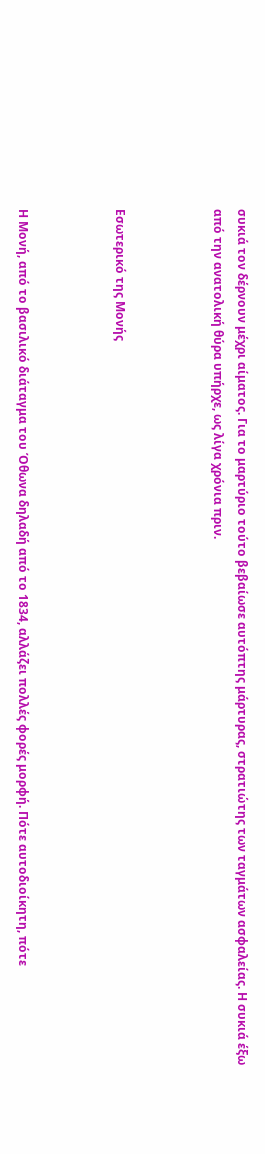συκιά τον δέρνουν μέχρι αίματος. Για το μαρτύριο τούτο βεβαίωσε αυτόπτης μάρτυρας, στρατιώτης των ταγμάτων ασφαλείας. Η συκιά έξω από την ανατολική θύρα υπήρχε, ως λίγα χρόνια πριν.



Εσωτερικό της Μονής



Η Μονή, από το βασιλικό διάταγμα του Όθωνα δηλαδή από το 1834, αλλάζει πολλές φορές μορφή. Πότε αυτοδιοίκητη, πότε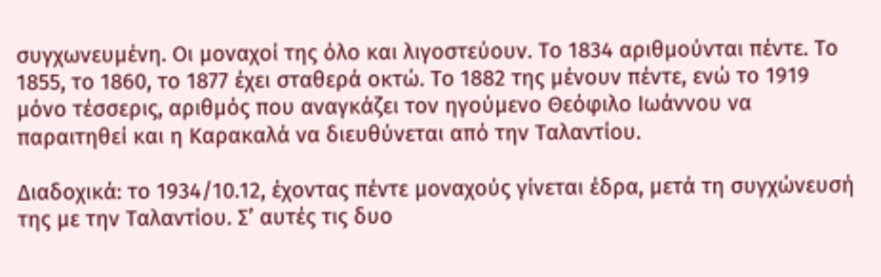συγχωνευμένη. Οι μοναχοί της όλο και λιγοστεύουν. Το 1834 αριθμούνται πέντε. Το 1855, το 1860, το 1877 έχει σταθερά οκτώ. Το 1882 της μένουν πέντε, ενώ το 1919 μόνο τέσσερις, αριθμός που αναγκάζει τον ηγούμενο Θεόφιλο Ιωάννου να παραιτηθεί και η Καρακαλά να διευθύνεται από την Ταλαντίου.

Διαδοχικά: το 1934/10.12, έχοντας πέντε μοναχούς γίνεται έδρα, μετά τη συγχώνευσή της με την Ταλαντίου. Σ’ αυτές τις δυο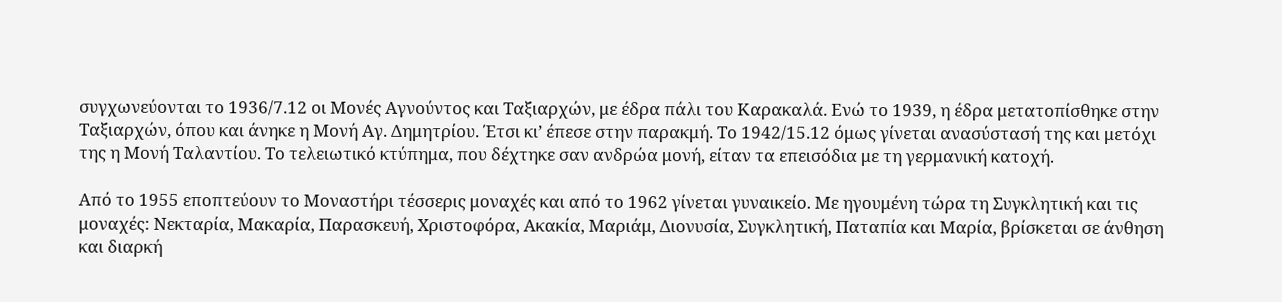συγχωνεύονται το 1936/7.12 οι Μονές Αγνούντος και Ταξιαρχών, με έδρα πάλι του Καρακαλά. Ενώ το 1939, η έδρα μετατοπίσθηκε στην Ταξιαρχών, όπου και άνηκε η Μονή Αγ. Δημητρίου. Έτσι κι’ έπεσε στην παρακμή. Το 1942/15.12 όμως γίνεται ανασύστασή της και μετόχι της η Μονή Ταλαντίου. Το τελειωτικό κτύπημα, που δέχτηκε σαν ανδρώα μονή, είταν τα επεισόδια με τη γερμανική κατοχή.

Από το 1955 εποπτεύουν το Μοναστήρι τέσσερις μοναχές και από το 1962 γίνεται γυναικείο. Με ηγουμένη τώρα τη Συγκλητική και τις μοναχές: Νεκταρία, Μακαρία, Παρασκευή, Χριστοφόρα, Ακακία, Μαριάμ, Διονυσία, Συγκλητική, Παταπία και Μαρία, βρίσκεται σε άνθηση και διαρκή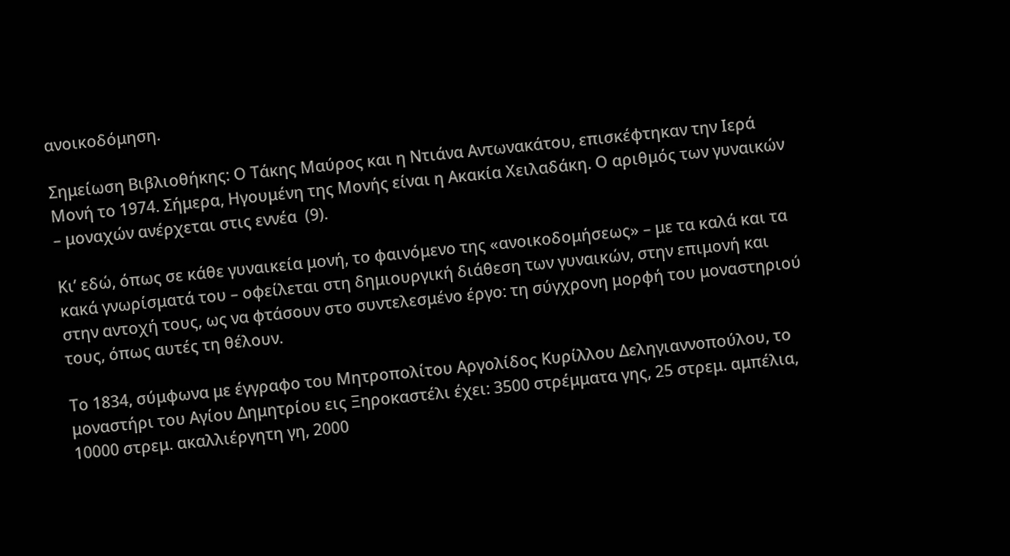ανοικοδόμηση.

Σημείωση Βιβλιοθήκης: Ο Τάκης Μαύρος και η Ντιάνα Αντωνακάτου, επισκέφτηκαν την Ιερά Μονή το 1974. Σήμερα, Ηγουμένη της Μονής είναι η Ακακία Χειλαδάκη. Ο αριθμός των γυναικών – μοναχών ανέρχεται στις εννέα  (9).

Κι’ εδώ, όπως σε κάθε γυναικεία μονή, το φαινόμενο της «ανοικοδομήσεως» – με τα καλά και τα κακά γνωρίσματά του – οφείλεται στη δημιουργική διάθεση των γυναικών, στην επιμονή και στην αντοχή τους, ως να φτάσουν στο συντελεσμένο έργο: τη σύγχρονη μορφή του μοναστηριού τους, όπως αυτές τη θέλουν.

Το 1834, σύμφωνα με έγγραφο του Μητροπολίτου Αργολίδος Κυρίλλου Δεληγιαννοπούλου, το μοναστήρι του Αγίου Δημητρίου εις Ξηροκαστέλι έχει: 3500 στρέμματα γης, 25 στρεμ. αμπέλια, 10000 στρεμ. ακαλλιέργητη γη, 2000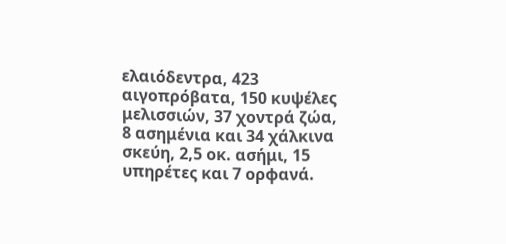ελαιόδεντρα, 423 αιγοπρόβατα, 150 κυψέλες μελισσιών, 37 χοντρά ζώα, 8 ασημένια και 34 χάλκινα σκεύη, 2,5 οκ. ασήμι, 15 υπηρέτες και 7 ορφανά.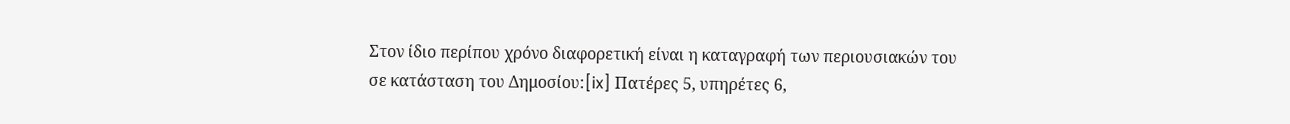Στον ίδιο περίπου χρόνο διαφορετική είναι η καταγραφή των περιουσιακών του σε κατάσταση του Δημοσίου:[ix] Πατέρες 5, υπηρέτες 6,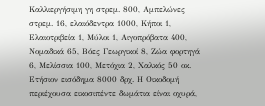Καλλιεργήσιμη γη στρεμ. 800, Αμπελώνες στρεμ. 16, ελαιόδεντρα 1000, Κήποι 1, Ελαιοτριβεία 1, Μύλοι 1, Αιγοπρόβατα 400, Νομαδικά 65, Βόες Γεωργικοί 8, Ζώα φορτηγά 6, Μελίσσια 100, Μετόχια 2, Χαλκός 50 οκ. Ετήσιον εισόδημα 8000 δρχ. Η Οικοδομή περιέχουσα εικοσιπέντε δωμάτια είναι οχυρά,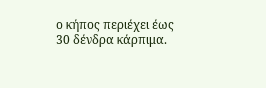ο κήπος περιέχει έως 30 δένδρα κάρπιμα.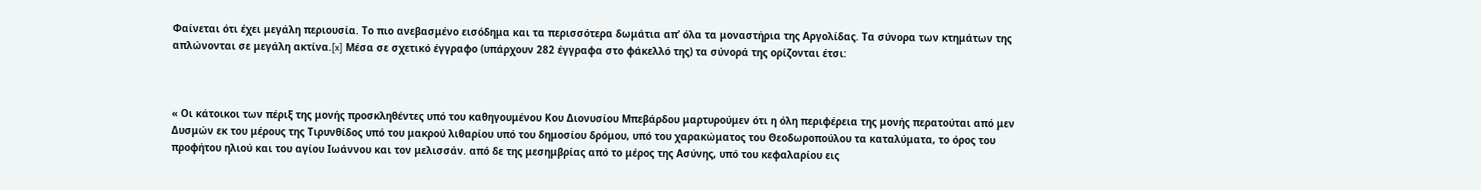Φαίνεται ότι έχει μεγάλη περιουσία. Το πιο ανεβασμένο εισόδημα και τα περισσότερα δωμάτια απ’ όλα τα μοναστήρια της Αργολίδας. Τα σύνορα των κτημάτων της απλώνονται σε μεγάλη ακτίνα.[x] Μέσα σε σχετικό έγγραφο (υπάρχουν 282 έγγραφα στο φάκελλό της) τα σύνορά της ορίζονται έτσι:



« Οι κάτοικοι των πέριξ της μονής προσκληθέντες υπό του καθηγουμένου Κου Διονυσίου Μπεβάρδου μαρτυρούμεν ότι η όλη περιφέρεια της μονής περατούται από μεν Δυσμών εκ του μέρους της Τιρυνθίδος υπό του μακρού λιθαρίου υπό του δημοσίου δρόμου, υπό του χαρακώματος του Θεοδωροπούλου τα καταλύματα, το όρος του προφήτου ηλιού και του αγίου Ιωάννου και τον μελισσάν. από δε της μεσημβρίας από το μέρος της Ασύνης, υπό του κεφαλαρίου εις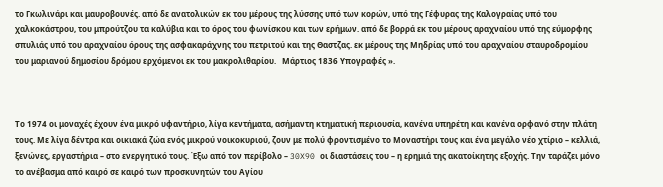το Γκωλινάρι και μαυροβουνές. από δε ανατολικών εκ του μέρους της λύσσης υπό των κορών, υπό της Γέφυρας της Καλογραίας υπό του χαλκοκάστρου, του μπρούτζου τα καλύβια και το όρος του φωνίσκου και των ερήμων. από δε βορρά εκ του μέρους αραχναίου υπό της εύμορφης σπυλιάς υπό του αραχναίου όρους της ασφακαράχνης του πετριτού και της Θαστζας. εκ μέρους της Μηδρίας υπό του αραχναίου σταυροδρομίου του μαριανού δημοσίου δρόμου ερχόμενοι εκ του μακρολιθαρίου.   Μάρτιος 1836 Υπογραφές ».



Το 1974 οι μοναχές έχουν ένα μικρό υφαντήριο, λίγα κεντήματα, ασήμαντη κτηματική περιουσία, κανένα υπηρέτη και κανένα ορφανό στην πλάτη τους. Με λίγα δέντρα και οικιακά ζώα ενός μικρού νοικοκυριού, ζουν με πολύ φροντισμένο το Μοναστήρι τους και ένα μεγάλο νέο χτίριο – κελλιά, ξενώνες, εργαστήρια – στο ενεργητικό τους. Έξω από τον περίβολο – 30X90 οι διαστάσεις του – η ερημιά της ακατοίκητης εξοχής. Την ταράζει μόνο το ανέβασμα από καιρό σε καιρό των προσκυνητών του Αγίου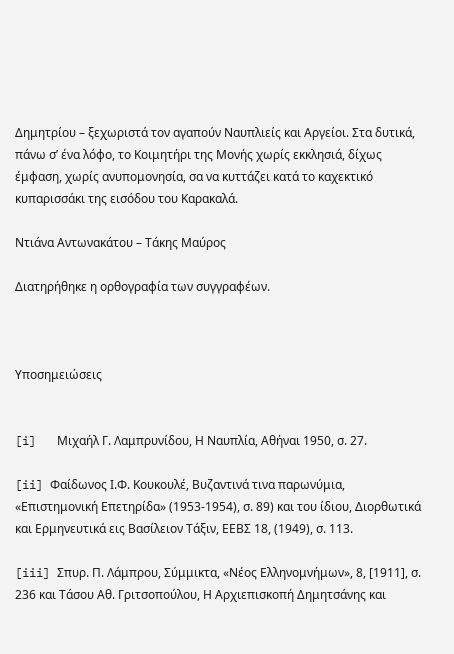Δημητρίου – ξεχωριστά τον αγαπούν Ναυπλιείς και Αργείοι. Στα δυτικά, πάνω σ’ ένα λόφο, το Κοιμητήρι της Μονής χωρίς εκκλησιά, δίχως έμφαση, χωρίς ανυπομονησία, σα να κυττάζει κατά το καχεκτικό κυπαρισσάκι της εισόδου του Καρακαλά.

Ντιάνα Αντωνακάτου – Τάκης Μαύρος

Διατηρήθηκε η ορθογραφία των συγγραφέων.



Υποσημειώσεις


[i]   Μιχαήλ Γ. Λαμπρυνίδου, Η Ναυπλία, Αθήναι 1950, σ. 27.

[ii] Φαίδωνος Ι.Φ. Κουκουλέ, Βυζαντινά τινα παρωνύμια, «Επιστημονική Επετηρίδα» (1953-1954), σ. 89) και του ίδιου, Διορθωτικά και Ερμηνευτικά εις Βασίλειον Τάξιν, ΕΕΒΣ 18, (1949), σ. 113.

[iii] Σπυρ. Π. Λάμπρου, Σύμμικτα, «Νέος Ελληνομνήμων», 8, [1911], σ. 236 και Τάσου Αθ. Γριτσοπούλου, Η Αρχιεπισκοπή Δημητσάνης και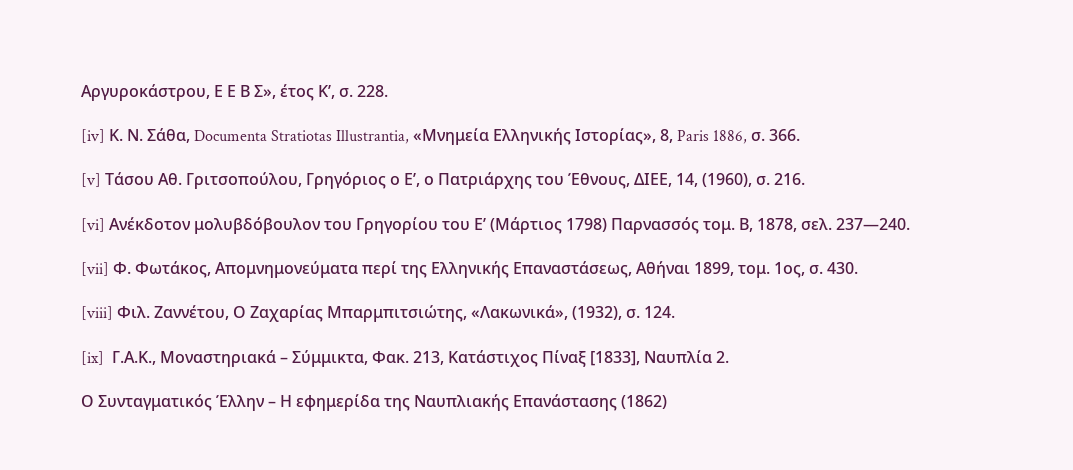Αργυροκάστρου, Ε Ε Β Σ», έτος Κ’, σ. 228.

[iv] Κ. Ν. Σάθα, Documenta Stratiotas Illustrantia, «Μνημεία Ελληνικής Ιστορίας», 8, Paris 1886, σ. 366.

[v] Τάσου Αθ. Γριτσοπούλου, Γρηγόριος ο Ε’, ο Πατριάρχης του Έθνους, ΔΙΕΕ, 14, (1960), σ. 216.

[vi] Ανέκδοτον μολυβδόβουλον του Γρηγορίου του Ε’ (Μάρτιος 1798) Παρνασσός τομ. Β, 1878, σελ. 237—240.

[vii] Φ. Φωτάκος, Απομνημονεύματα περί της Ελληνικής Επαναστάσεως, Αθήναι 1899, τομ. 1ος, σ. 430.

[viii] Φιλ. Ζαννέτου, Ο Ζαχαρίας Μπαρμπιτσιώτης, «Λακωνικά», (1932), σ. 124.

[ix]  Γ.Α.Κ., Μοναστηριακά – Σύμμικτα, Φακ. 213, Κατάστιχος Πίναξ [1833], Ναυπλία 2.

Ο Συνταγματικός Έλλην – Η εφημερίδα της Ναυπλιακής Επανάστασης (1862)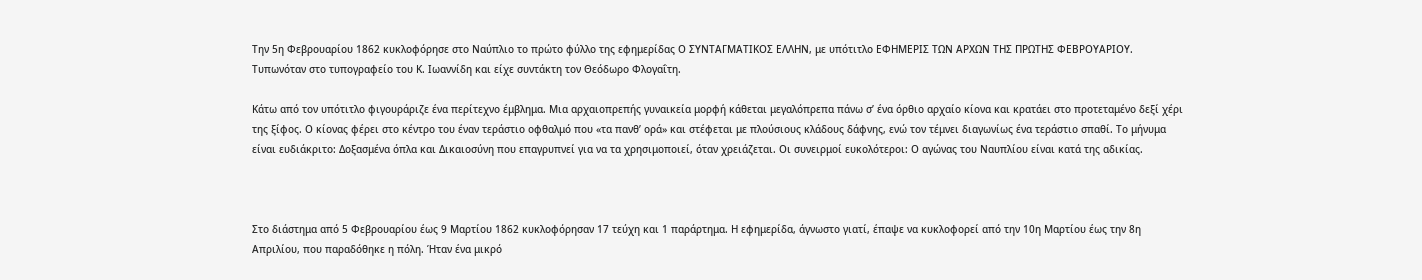Την 5η Φεβρουαρίου 1862 κυκλοφόρησε στο Ναύπλιο το πρώτο φύλλο της εφημερίδας Ο ΣΥΝΤΑΓΜΑΤΙΚΟΣ ΕΛΛΗΝ, με υπότιτλο ΕΦΗΜΕΡΙΣ ΤΩΝ ΑΡΧΩΝ ΤΗΣ ΠΡΩΤΗΣ ΦΕΒΡΟΥΑΡΙΟΥ. Τυπωνόταν στο τυπογραφείο του Κ. Ιωαννίδη και είχε συντάκτη τον Θεόδωρο Φλογαΐτη.

Κάτω από τον υπότιτλο φιγουράριζε ένα περίτεχνο έμβλημα. Μια αρχαιοπρεπής γυναικεία μορφή κάθεται μεγαλόπρεπα πάνω σ’ ένα όρθιο αρχαίο κίονα και κρατάει στο προτεταμένο δεξί χέρι της ξίφος. Ο κίονας φέρει στο κέντρο του έναν τεράστιο οφθαλμό που «τα πανθ’ ορά» και στέφεται με πλούσιους κλάδους δάφνης, ενώ τον τέμνει διαγωνίως ένα τεράστιο σπαθί. Το μήνυμα είναι ευδιάκριτο: Δοξασμένα όπλα και Δικαιοσύνη που επαγρυπνεί για να τα χρησιμοποιεί, όταν χρειάζεται. Οι συνειρμοί ευκολότεροι: Ο αγώνας του Ναυπλίου είναι κατά της αδικίας.



Στο διάστημα από 5 Φεβρουαρίου έως 9 Μαρτίου 1862 κυκλοφόρησαν 17 τεύχη και 1 παράρτημα. Η εφημερίδα, άγνωστο γιατί, έπαψε να κυκλοφορεί από την 10η Μαρτίου έως την 8η Απριλίου, που παραδόθηκε η πόλη. Ήταν ένα μικρό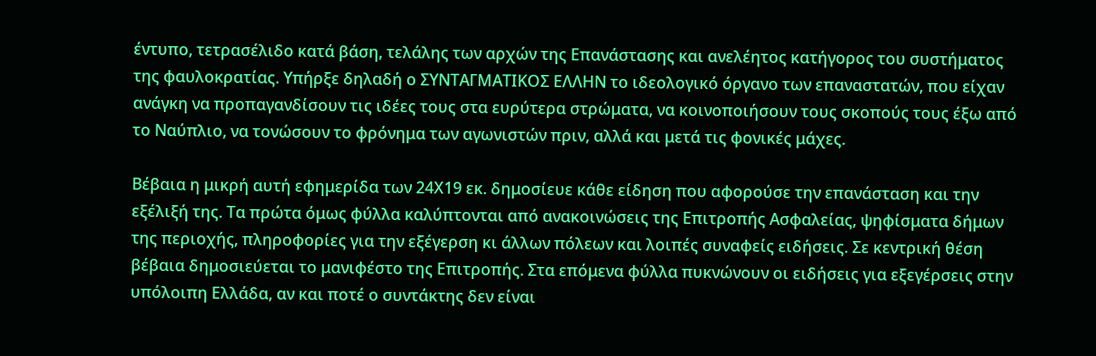έντυπο, τετρασέλιδο κατά βάση, τελάλης των αρχών της Επανάστασης και ανελέητος κατήγορος του συστήματος της φαυλοκρατίας. Υπήρξε δηλαδή ο ΣΥΝΤΑΓΜΑΤΙΚΟΣ ΕΛΛΗΝ το ιδεολογικό όργανο των επαναστατών, που είχαν ανάγκη να προπαγανδίσουν τις ιδέες τους στα ευρύτερα στρώματα, να κοινοποιήσουν τους σκοπούς τους έξω από το Ναύπλιο, να τονώσουν το φρόνημα των αγωνιστών πριν, αλλά και μετά τις φονικές μάχες.

Βέβαια η μικρή αυτή εφημερίδα των 24Χ19 εκ. δημοσίευε κάθε είδηση που αφορούσε την επανάσταση και την εξέλιξή της. Τα πρώτα όμως φύλλα καλύπτονται από ανακοινώσεις της Επιτροπής Ασφαλείας, ψηφίσματα δήμων της περιοχής, πληροφορίες για την εξέγερση κι άλλων πόλεων και λοιπές συναφείς ειδήσεις. Σε κεντρική θέση βέβαια δημοσιεύεται το μανιφέστο της Επιτροπής. Στα επόμενα φύλλα πυκνώνουν οι ειδήσεις για εξεγέρσεις στην υπόλοιπη Ελλάδα, αν και ποτέ ο συντάκτης δεν είναι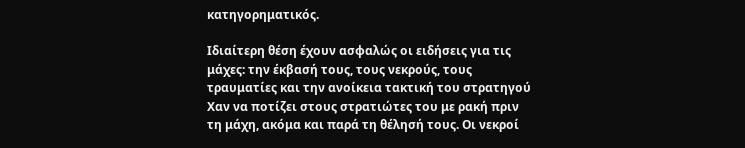κατηγορηματικός.

Ιδιαίτερη θέση έχουν ασφαλώς οι ειδήσεις για τις μάχες: την έκβασή τους, τους νεκρούς, τους τραυματίες και την ανοίκεια τακτική του στρατηγού Χαν να ποτίζει στους στρατιώτες του με ρακή πριν τη μάχη, ακόμα και παρά τη θέλησή τους. Οι νεκροί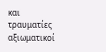και τραυματίες αξιωματικοί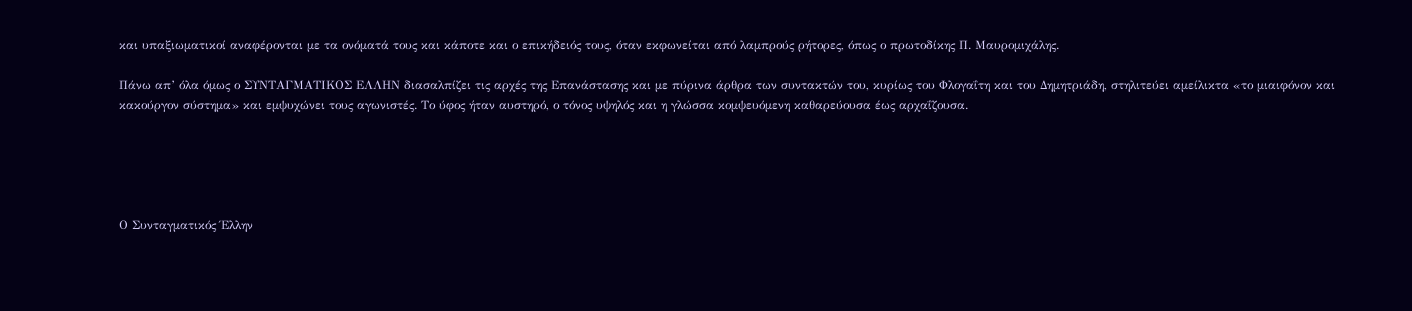και υπαξιωματικοί αναφέρονται με τα ονόματά τους και κάποτε και ο επικήδειός τους, όταν εκφωνείται από λαμπρούς ρήτορες, όπως ο πρωτοδίκης Π. Μαυρομιχάλης.

Πάνω απ’ όλα όμως ο ΣΥΝΤΑΓΜΑΤΙΚΟΣ ΕΛΛΗΝ διασαλπίζει τις αρχές της Επανάστασης και με πύρινα άρθρα των συντακτών του, κυρίως του Φλογαΐτη και του Δημητριάδη, στηλιτεύει αμείλικτα «το μιαιφόνον και κακούργον σύστημα» και εμψυχώνει τους αγωνιστές. Το ύφος ήταν αυστηρό, ο τόνος υψηλός και η γλώσσα κομψευόμενη καθαρεύουσα έως αρχαΐζουσα.





Ο Συνταγματικός Έλλην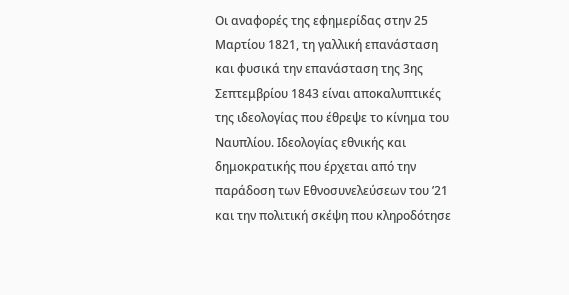Οι αναφορές της εφημερίδας στην 25 Μαρτίου 1821, τη γαλλική επανάσταση και φυσικά την επανάσταση της 3ης Σεπτεμβρίου 1843 είναι αποκαλυπτικές της ιδεολογίας που έθρεψε το κίνημα του Ναυπλίου. Ιδεολογίας εθνικής και δημοκρατικής που έρχεται από την παράδοση των Εθνοσυνελεύσεων του ’21 και την πολιτική σκέψη που κληροδότησε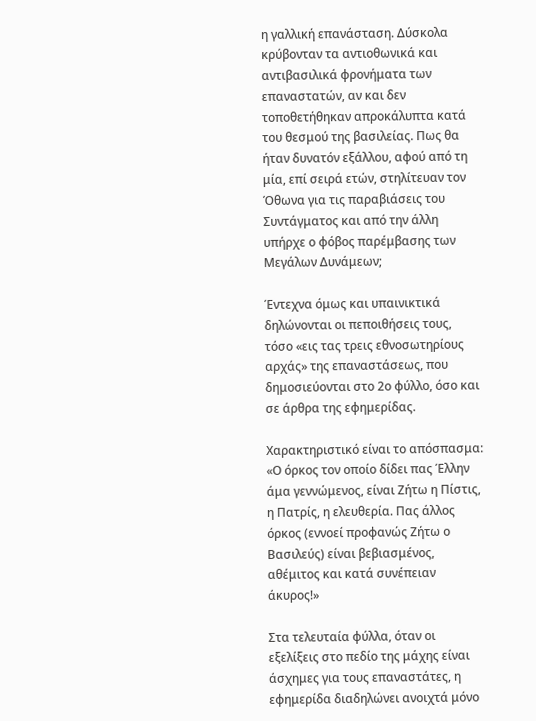η γαλλική επανάσταση. Δύσκολα κρύβονταν τα αντιοθωνικά και αντιβασιλικά φρονήματα των επαναστατών, αν και δεν τοποθετήθηκαν απροκάλυπτα κατά του θεσμού της βασιλείας. Πως θα ήταν δυνατόν εξάλλου, αφού από τη μία, επί σειρά ετών, στηλίτευαν τον Όθωνα για τις παραβιάσεις του Συντάγματος και από την άλλη υπήρχε ο φόβος παρέμβασης των Μεγάλων Δυνάμεων;

Έντεχνα όμως και υπαινικτικά δηλώνονται οι πεποιθήσεις τους, τόσο «εις τας τρεις εθνοσωτηρίους αρχάς» της επαναστάσεως, που δημοσιεύονται στο 2ο φύλλο, όσο και σε άρθρα της εφημερίδας.

Χαρακτηριστικό είναι το απόσπασμα: «Ο όρκος τον οποίο δίδει πας Έλλην άμα γεννώμενος, είναι Ζήτω η Πίστις, η Πατρίς, η ελευθερία. Πας άλλος όρκος (εννοεί προφανώς Ζήτω ο Βασιλεύς) είναι βεβιασμένος, αθέμιτος και κατά συνέπειαν άκυρος!»

Στα τελευταία φύλλα, όταν οι εξελίξεις στο πεδίο της μάχης είναι άσχημες για τους επαναστάτες, η εφημερίδα διαδηλώνει ανοιχτά μόνο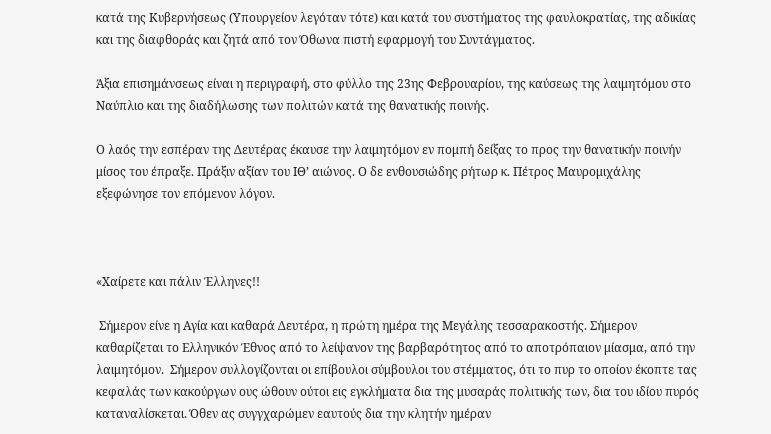κατά της Κυβερνήσεως (Υπουργείον λεγόταν τότε) και κατά του συστήματος της φαυλοκρατίας, της αδικίας και της διαφθοράς και ζητά από τον Όθωνα πιστή εφαρμογή του Συντάγματος.

Άξια επισημάνσεως είναι η περιγραφή, στο φύλλο της 23ης Φεβρουαρίου, της καύσεως της λαιμητόμου στο Ναύπλιο και της διαδήλωσης των πολιτών κατά της θανατικής ποινής.

Ο λαός την εσπέραν της Δευτέρας έκαυσε την λαιμητόμον εν πομπή δείξας το προς την θανατικήν ποινήν μίσος του έπραξε. Πράξιν αξίαν του ΙΘ’ αιώνος. Ο δε ενθουσιώδης ρήτωρ κ. Πέτρος Μαυρομιχάλης εξεφώνησε τον επόμενον λόγον.



«Χαίρετε και πάλιν Έλληνες!!

 Σήμερον είνε η Αγία και καθαρά Δευτέρα, η πρώτη ημέρα της Μεγάλης τεσσαρακοστής. Σήμερον καθαρίζεται το Ελληνικόν Έθνος από το λείψανον της βαρβαρότητος από το αποτρόπαιον μίασμα, από την λαιμητόμον.  Σήμερον συλλογίζονται οι επίβουλοι σύμβουλοι του στέμματος, ότι το πυρ το οποίον έκοπτε τας κεφαλάς των κακούργων ους ώθουν ούτοι εις εγκλήματα δια της μυσαράς πολιτικής των, δια του ιδίου πυρός καταναλίσκεται. Όθεν ας συγγχαρώμεν εαυτούς δια την κλητήν ημέραν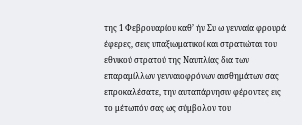της 1 Φεβρουαρίου καθ’ ήν Συ ω γενναία φρουρά έφερες, σεις υπαξιωματικοί και στρατιώται του εθνικού στρατού της Ναυπλίας δια των επαραμίλλων γενναιοφρόνων αισθημάτων σας επροκαλέσατε, την αυταπάρνησιν φέροντες εις το μέτωπόν σας ως σύμβολον του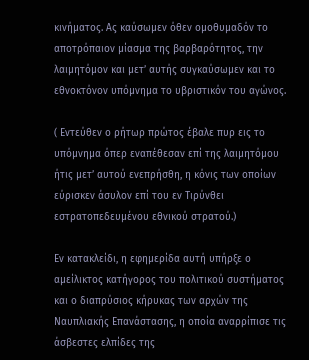κινήματος. Ας καύσωμεν όθεν ομοθυμαδόν το αποτρόπαιον μίασμα της βαρβαρότητος, την λαιμητόμον και μετ’ αυτής συγκαύσωμεν και το εθνοκτόνον υπόμνημα το υβριστικόν του αγώνος.

( Εντεύθεν ο ρήτωρ πρώτος έβαλε πυρ εις το υπόμνημα όπερ εναπέθεσαν επί της λαιμητόμου ήτις μετ’ αυτού ενεπρήσθη, η κόνις των οποίων εύρισκεν άσυλον επί του εν Τιρύνθει εστρατοπεδευμένου εθνικού στρατού.)

Εν κατακλείδι, η εφημερίδα αυτή υπήρξε ο αμείλικτος κατήγορος του πολιτικού συστήματος και ο διαπρύσιος κήρυκας των αρχών της Ναυπλιακής Επανάστασης, η οποία αναρρίπισε τις άσβεστες ελπίδες της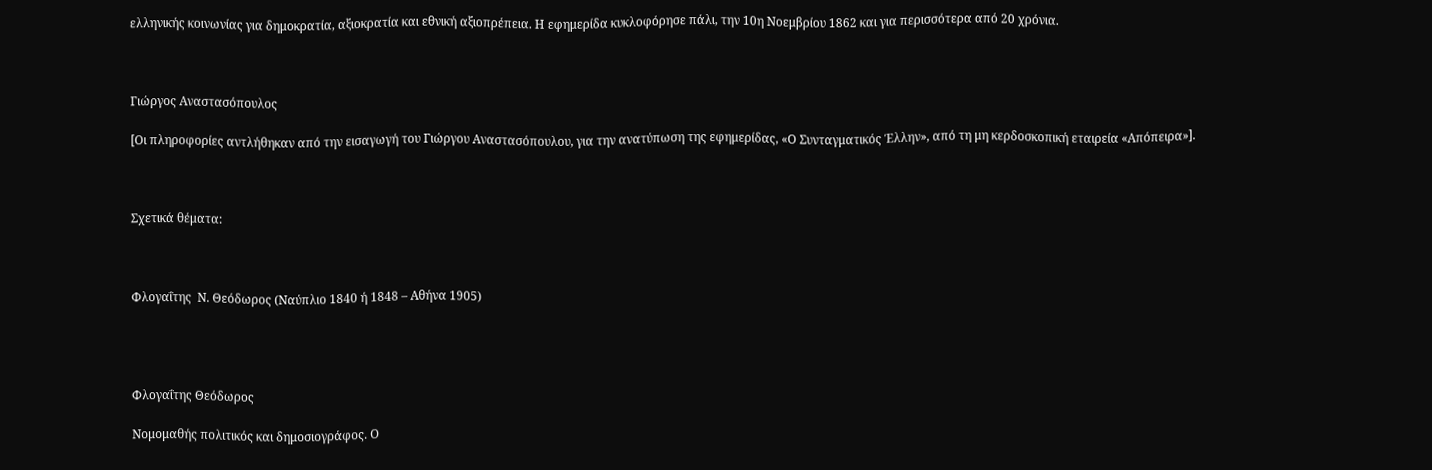ελληνικής κοινωνίας για δημοκρατία, αξιοκρατία και εθνική αξιοπρέπεια. Η εφημερίδα κυκλοφόρησε πάλι, την 10η Νοεμβρίου 1862 και για περισσότερα από 20 χρόνια.



Γιώργος Αναστασόπουλος

[Οι πληροφορίες αντλήθηκαν από την εισαγωγή του Γιώργου Αναστασόπουλου, για την ανατύπωση της εφημερίδας, «Ο Συνταγματικός Έλλην», από τη μη κερδοσκοπική εταιρεία «Απόπειρα»].



Σχετικά θέματα:



Φλογαΐτης  Ν. Θεόδωρος (Ναύπλιο 1840 ή 1848 – Αθήνα 1905)




Φλογαΐτης Θεόδωρος

Νομομαθής πολιτικός και δημοσιογράφος. Ο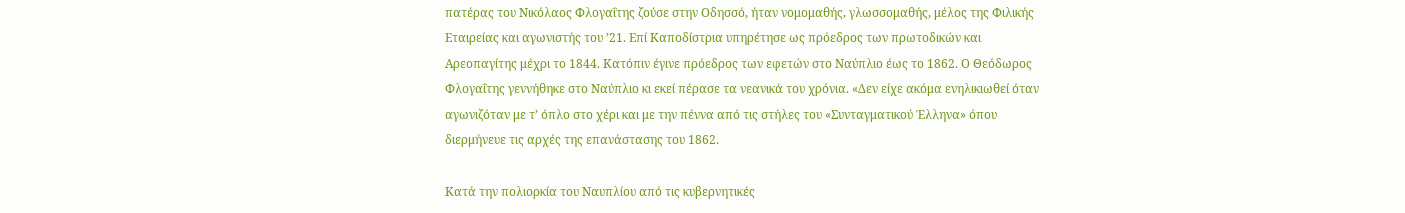πατέρας του Νικόλαος Φλογαΐτης ζούσε στην Οδησσό, ήταν νομομαθής, γλωσσομαθής, μέλος της Φιλικής Εταιρείας και αγωνιστής του ’21. Επί Καποδίστρια υπηρέτησε ως πρόεδρος των πρωτοδικών και Αρεοπαγίτης μέχρι το 1844. Κατόπιν έγινε πρόεδρος των εφετών στο Ναύπλιο έως το 1862. Ο Θεόδωρος Φλογαΐτης γεννήθηκε στο Ναύπλιο κι εκεί πέρασε τα νεανικά του χρόνια. «Δεν είχε ακόμα ενηλικιωθεί όταν αγωνιζόταν με τ’ όπλο στο χέρι και με την πέννα από τις στήλες του «Συνταγματικού Έλληνα» όπου διερμήνευε τις αρχές της επανάστασης του 1862.

Κατά την πολιορκία του Ναυπλίου από τις κυβερνητικές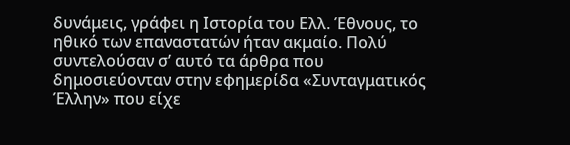δυνάμεις, γράφει η Ιστορία του Ελλ. Έθνους, το ηθικό των επαναστατών ήταν ακμαίο. Πολύ συντελούσαν σ’ αυτό τα άρθρα που δημοσιεύονταν στην εφημερίδα «Συνταγματικός Έλλην» που είχε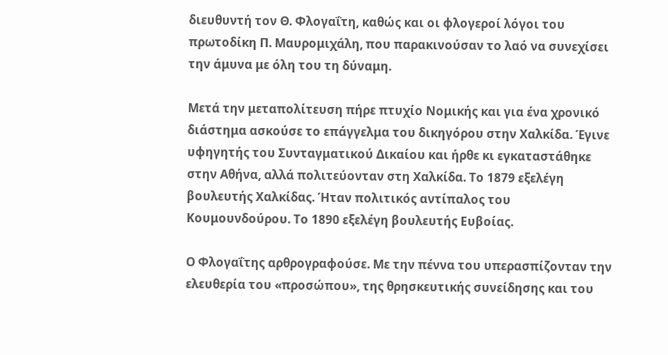διευθυντή τον Θ. Φλογαΐτη, καθώς και οι φλογεροί λόγοι του πρωτοδίκη Π. Μαυρομιχάλη, που παρακινούσαν το λαό να συνεχίσει την άμυνα με όλη του τη δύναμη.

Μετά την μεταπολίτευση πήρε πτυχίο Νομικής και για ένα χρονικό διάστημα ασκούσε το επάγγελμα του δικηγόρου στην Χαλκίδα. Έγινε υφηγητής του Συνταγματικού Δικαίου και ήρθε κι εγκαταστάθηκε στην Αθήνα, αλλά πολιτεύονταν στη Χαλκίδα. Το 1879 εξελέγη βουλευτής Χαλκίδας. Ήταν πολιτικός αντίπαλος του Κουμουνδούρου. Το 1890 εξελέγη βουλευτής Ευβοίας.

Ο Φλογαΐτης αρθρογραφούσε. Με την πέννα του υπερασπίζονταν την ελευθερία του «προσώπου», της θρησκευτικής συνείδησης και του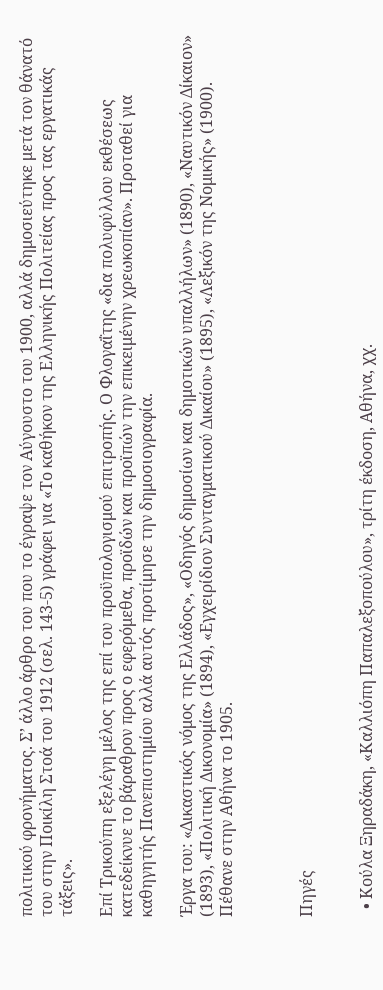πολιτικού φρονήματος. Σ’ άλλο άρθρο του που το έγραψε τον Αύγουστο του 1900, αλλά δημοσιεύτηκε μετά τον θάνατό του στην Ποικίλη Στοά του 1912 (σελ. 143-5) γράφει για «Το καθήκον της Ελληνικής Πολιτείας προς τας εργατικάς τάξεις».

Επί Τρικούπη εξελέγη μέλος της επί του προϋπολογισμού επιτροπής. Ο Φλογαΐτης «δια πολυφύλλου εκθέσεως κατεδείκνυε το βάραθρον προς ο εφερόμεθα, προϊδών και προϊπών την επικειμένην χρεωκοπίαν». Προταθεί για καθηγητής Πανεπιστημίου αλλά αυτός προτίμησε την δημοσιογραφία.

Έργα του: «Δικαστικός νόμος της Ελλάδος», «Οδηγός δημοσίων και δημοτικών υπαλλήλων» (1890), «Ναυτικόν Δίκαιον» (1893), «Πολιτική Δικονομία» (1894), «Εγχειρίδιον Συνταγματικού Δικαίου» (1895), «Λεξικόν της Νομικής» (1900). Πέθανε στην Αθήνα το 1905.



Πηγές


  • Κούλα Ξηραδάκη, «Καλλιόπη Παπαλεξοπούλου», τρίτη έκδοση, Αθήνα, χχ.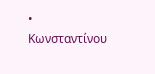• Κωνσταντίνου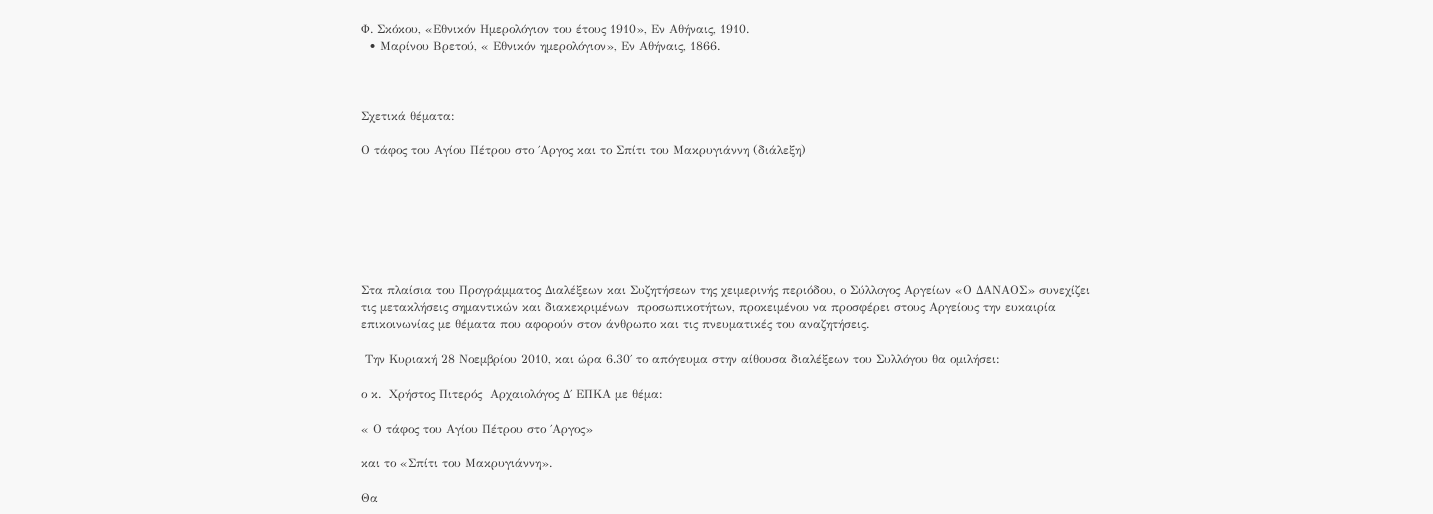Φ. Σκόκου, «Εθνικόν Ημερολόγιον του έτους 1910», Εν Αθήναις, 1910.
  • Μαρίνου Βρετού, « Εθνικόν ημερολόγιον», Εν Αθήναις, 1866.



Σχετικά θέματα:

Ο τάφος του Αγίου Πέτρου στο ΄Αργος και το Σπίτι του Μακρυγιάννη (διάλεξη)







Στα πλαίσια του Προγράμματος Διαλέξεων και Συζητήσεων της χειμερινής περιόδου, ο Σύλλογος Αργείων «Ο ΔΑΝΑΟΣ» συνεχίζει τις μετακλήσεις σημαντικών και διακεκριμένων  προσωπικοτήτων, προκειμένου να προσφέρει στους Αργείους την ευκαιρία επικοινωνίας με θέματα που αφορούν στον άνθρωπο και τις πνευματικές του αναζητήσεις.

 Την Κυριακή 28 Νοεμβρίου 2010, και ώρα 6.30΄ το απόγευμα στην αίθουσα διαλέξεων του Συλλόγου θα ομιλήσει:

ο κ.  Χρήστος Πιτερός  Αρχαιολόγος Δ΄ ΕΠΚΑ με θέμα:

« Ο τάφος του Αγίου Πέτρου στο ΄Αργος»

και το «Σπίτι του Μακρυγιάννη».

Θα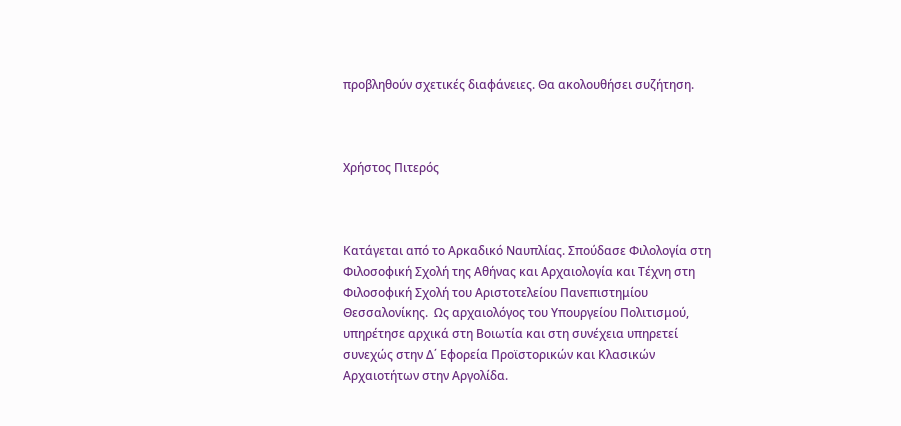προβληθούν σχετικές διαφάνειες. Θα ακολουθήσει συζήτηση.



Χρήστος Πιτερός



Κατάγεται από το Αρκαδικό Ναυπλίας. Σπούδασε Φιλολογία στη Φιλοσοφική Σχολή της Αθήνας και Αρχαιολογία και Τέχνη στη Φιλοσοφική Σχολή του Αριστοτελείου Πανεπιστημίου Θεσσαλονίκης.  Ως αρχαιολόγος του Υπουργείου Πολιτισμού, υπηρέτησε αρχικά στη Βοιωτία και στη συνέχεια υπηρετεί συνεχώς στην Δ΄ Εφορεία Προϊστορικών και Κλασικών Αρχαιοτήτων στην Αργολίδα.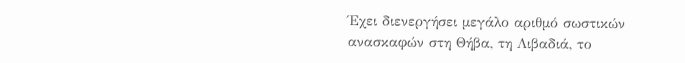Έχει διενεργήσει μεγάλο αριθμό σωστικών ανασκαφών στη Θήβα, τη Λιβαδιά, το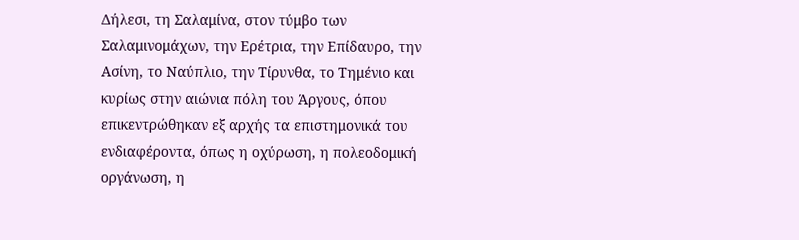Δήλεσι, τη Σαλαμίνα, στον τύμβο των Σαλαμινομάχων, την Ερέτρια, την Επίδαυρο, την Ασίνη, το Ναύπλιο, την Τίρυνθα, το Τημένιο και κυρίως στην αιώνια πόλη του Άργους, όπου επικεντρώθηκαν εξ αρχής τα επιστημονικά του ενδιαφέροντα, όπως η οχύρωση, η πολεοδομική οργάνωση, η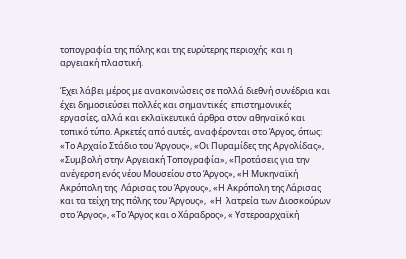τοπογραφία της πόλης και της ευρύτερης περιοχής  και η αργειακή πλαστική.

Έχει λάβει μέρος με ανακοινώσεις σε πολλά διεθνή συνέδρια και έχει δημοσιεύσει πολλές και σημαντικές  επιστημονικές εργασίες, αλλά και εκλαϊκευτικά άρθρα στον αθηναϊκό και τοπικό τύπο. Αρκετές από αυτές, αναφέρονται στο Άργος, όπως: «Το Αρχαίο Στάδιο του Άργους», «Οι Πυραμίδες της Αργολίδας», «Συμβολή στην Αργειακή Τοπογραφία», «Προτάσεις για την ανέγερση ενός νέου Μουσείου στο Άργος», «Η Μυκηναϊκή Ακρόπολη της  Λάρισας του Άργους», «Η Ακρόπολη της Λάρισας και τα τείχη της πόλης του Άργους»,  «Η  λατρεία των Διοσκούρων στο Άργος», «Το Άργος και ο Χάραδρος», « Υστεροαρχαϊκή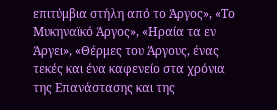επιτύμβια στήλη από το Άργος», «Το Μυκηναϊκό Άργος», «Ηραία τα εν Άργει», «Θέρμες του Άργους, ένας τεκές και ένα καφενείο στα χρόνια της Επανάστασης και της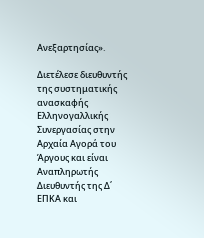Ανεξαρτησίας».

Διετέλεσε διευθυντής της συστηματικής ανασκαφής Ελληνογαλλικής  Συνεργασίας στην Αρχαία Αγορά του Άργους και είναι  Αναπληρωτής Διευθυντής της Δ΄ ΕΠΚΑ και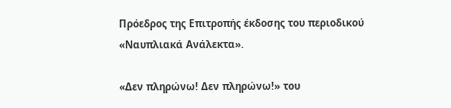Πρόεδρος της Επιτροπής έκδοσης του περιοδικού «Ναυπλιακά Ανάλεκτα».

«Δεν πληρώνω! Δεν πληρώνω!» του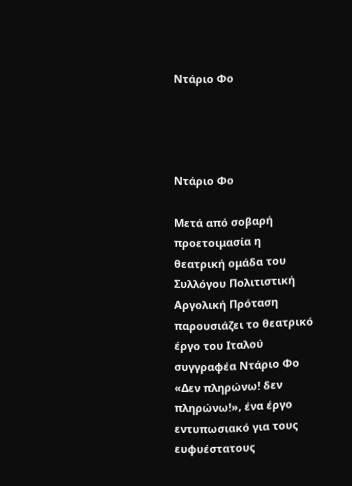Ντάριο Φο




Ντάριο Φο

Μετά από σοβαρή προετοιμασία η θεατρική ομάδα του Συλλόγου Πολιτιστική Αργολική Πρόταση παρουσιάζει το θεατρικό έργο του Ιταλού συγγραφέα Ντάριο Φο «Δεν πληρώνω! δεν πληρώνω!», ένα έργο εντυπωσιακό για τους ευφυέστατους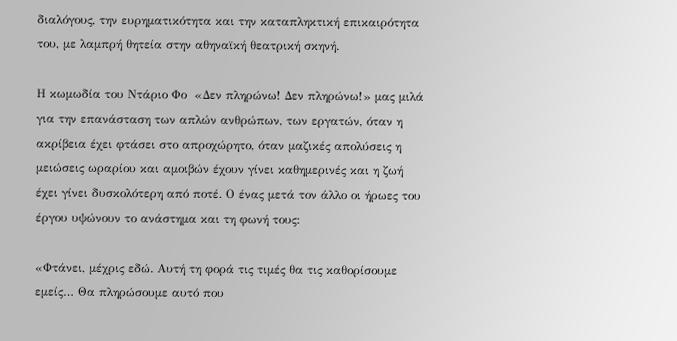διαλόγους, την ευρηματικότητα και την καταπληκτική επικαιρότητα του, με λαμπρή θητεία στην αθηναϊκή θεατρική σκηνή.

Η κωμωδία του Ντάριο Φο  «Δεν πληρώνω! Δεν πληρώνω!» μας μιλά για την επανάσταση των απλών ανθρώπων, των εργατών, όταν η ακρίβεια έχει φτάσει στο απροχώρητο, όταν μαζικές απολύσεις η μειώσεις ωραρίου και αμοιβών έχουν γίνει καθημερινές και η ζωή έχει γίνει δυσκολότερη από ποτέ. Ο ένας μετά τον άλλο οι ήρωες του έργου υψώνουν το ανάστημα και τη φωνή τους:

«Φτάνει, μέχρις εδώ. Αυτή τη φορά τις τιμές θα τις καθορίσουμε εμείς… Θα πληρώσουμε αυτό που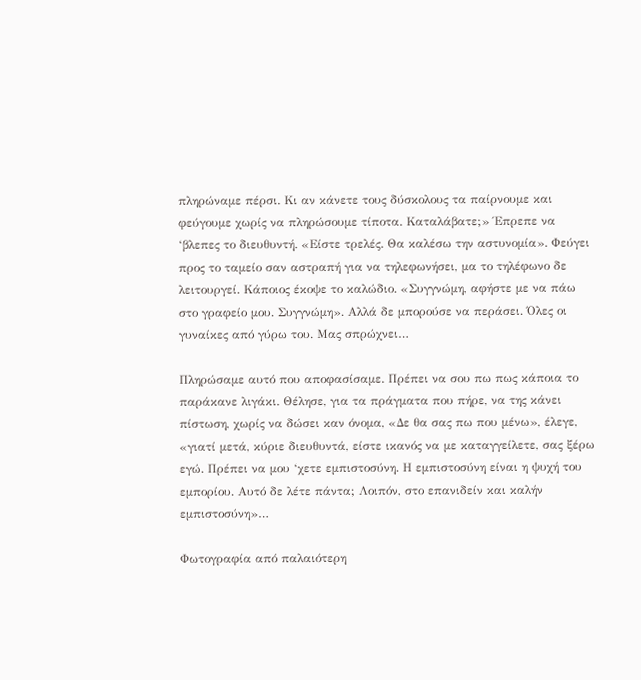πληρώναμε πέρσι. Κι αν κάνετε τους δύσκολους τα παίρνουμε και φεύγουμε χωρίς να πληρώσουμε τίποτα. Καταλάβατε;» Έπρεπε να ‘βλεπες το διευθυντή. «Είστε τρελές. Θα καλέσω την αστυνομία». Φεύγει προς το ταμείο σαν αστραπή για να τηλεφωνήσει, μα το τηλέφωνο δε λειτουργεί. Κάποιος έκοψε το καλώδιο. «Συγγνώμη, αφήστε με να πάω στο γραφείο μου. Συγγνώμη». Αλλά δε μπορούσε να περάσει. Όλες οι γυναίκες από γύρω του. Μας σπρώχνει…

Πληρώσαμε αυτό που αποφασίσαμε. Πρέπει να σου πω πως κάποια το παράκανε λιγάκι. Θέλησε, για τα πράγματα που πήρε, να της κάνει πίστωση, χωρίς να δώσει καν όνομα, «Δε θα σας πω που μένω», έλεγε, «γιατί μετά, κύριε διευθυντά, είστε ικανός να με καταγγείλετε, σας ξέρω εγώ. Πρέπει να μου ‘χετε εμπιστοσύνη. Η εμπιστοσύνη είναι η ψυχή του εμπορίου. Αυτό δε λέτε πάντα; Λοιπόν, στο επανιδείν και καλήν εμπιστοσύνη»…

Φωτογραφία από παλαιότερη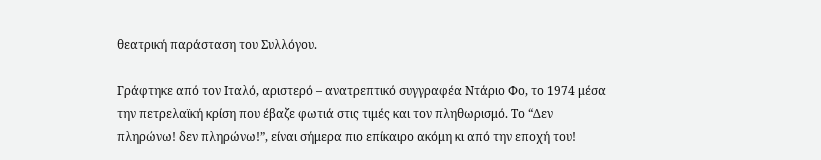θεατρική παράσταση του Συλλόγου.

Γράφτηκε από τον Ιταλό, αριστερό – ανατρεπτικό συγγραφέα Ντάριο Φο, το 1974 μέσα την πετρελαϊκή κρίση που έβαζε φωτιά στις τιμές και τον πληθωρισμό. Το “Δεν πληρώνω! δεν πληρώνω!”, είναι σήμερα πιο επίκαιρο ακόμη κι από την εποχή του!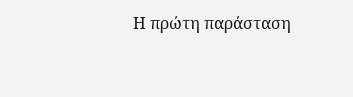Η πρώτη παράσταση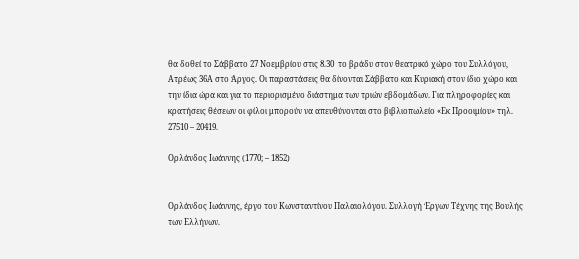θα δοθεί το Σάββατο 27 Νοεμβρίου στις 8.30  το βράδυ στον θεατρικό χώρο του Συλλόγου, Ατρέως 36Α στο Άργος. Οι παραστάσεις θα δίνονται Σάββατο και Κυριακή στον ίδιο χώρο και την ίδια ώρα και για το περιορισμένο διάστημα των τριών εβδομάδων. Για πληροφορίες και  κρατήσεις θέσεων οι φίλοι μπορούν να απευθύνονται στο βιβλιοπωλείο «Εκ Προοιμίου» τηλ. 27510 – 20419.

Ορλάνδος Ιωάννης (1770; – 1852)


Ορλάνδος Ιωάννης, έργο του Κωνσταντίνου Παλαιολόγου. Συλλογή Έργων Τέχνης της Βουλής των Ελλήνων.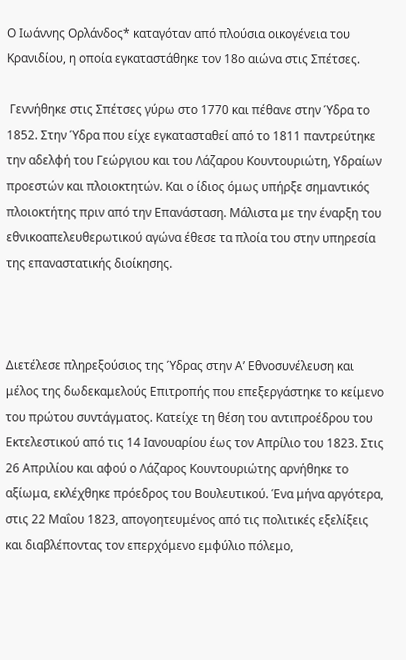Ο Ιωάννης Ορλάνδος* καταγόταν από πλούσια οικογένεια του Κρανιδίου, η οποία εγκαταστάθηκε τον 18ο αιώνα στις Σπέτσες.

 Γεννήθηκε στις Σπέτσες γύρω στο 1770 και πέθανε στην Ύδρα το 1852. Στην Ύδρα που είχε εγκατασταθεί από το 1811 παντρεύτηκε την αδελφή του Γεώργιου και του Λάζαρου Κουντουριώτη, Υδραίων προεστών και πλοιοκτητών. Και ο ίδιος όμως υπήρξε σημαντικός πλοιοκτήτης πριν από την Επανάσταση. Μάλιστα με την έναρξη του εθνικοαπελευθερωτικού αγώνα έθεσε τα πλοία του στην υπηρεσία της επαναστατικής διοίκησης.



Διετέλεσε πληρεξούσιος της Ύδρας στην Α’ Εθνοσυνέλευση και μέλος της δωδεκαμελούς Επιτροπής που επεξεργάστηκε το κείμενο του πρώτου συντάγματος. Κατείχε τη θέση του αντιπροέδρου του Εκτελεστικού από τις 14 Ιανουαρίου έως τον Απρίλιο του 1823. Στις 26 Απριλίου και αφού ο Λάζαρος Κουντουριώτης αρνήθηκε το αξίωμα, εκλέχθηκε πρόεδρος του Βουλευτικού. Ένα μήνα αργότερα, στις 22 Μαΐου 1823, απογοητευμένος από τις πολιτικές εξελίξεις και διαβλέποντας τον επερχόμενο εμφύλιο πόλεμο,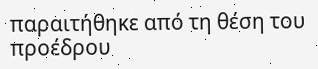παραιτήθηκε από τη θέση του προέδρου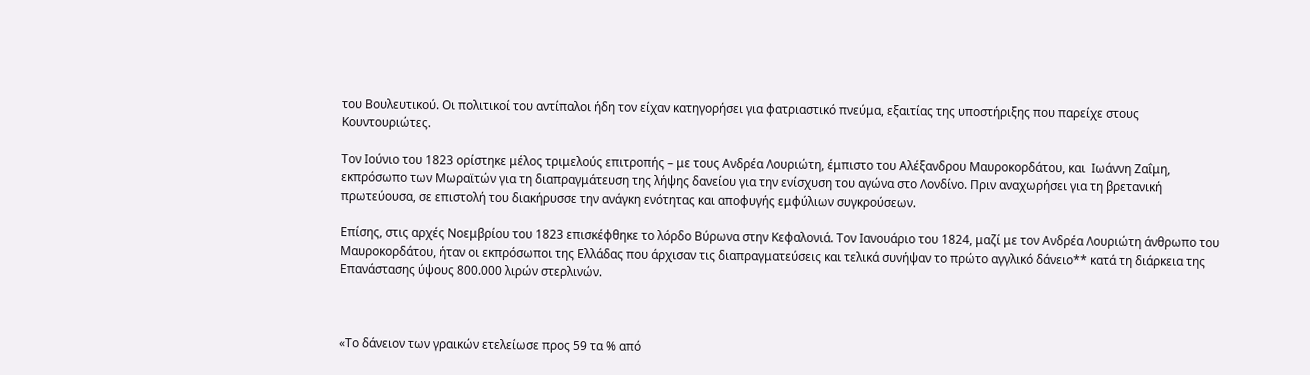του Βουλευτικού. Οι πολιτικοί του αντίπαλοι ήδη τον είχαν κατηγορήσει για φατριαστικό πνεύμα, εξαιτίας της υποστήριξης που παρείχε στους Κουντουριώτες.

Τον Ιούνιο του 1823 ορίστηκε μέλος τριμελούς επιτροπής – με τους Ανδρέα Λουριώτη, έμπιστο του Αλέξανδρου Μαυροκορδάτου, και  Ιωάννη Ζαΐμη, εκπρόσωπο των Μωραϊτών για τη διαπραγμάτευση της λήψης δανείου για την ενίσχυση του αγώνα στο Λονδίνο. Πριν αναχωρήσει για τη βρετανική πρωτεύουσα, σε επιστολή του διακήρυσσε την ανάγκη ενότητας και αποφυγής εμφύλιων συγκρούσεων.

Επίσης, στις αρχές Νοεμβρίου του 1823 επισκέφθηκε το λόρδο Βύρωνα στην Κεφαλονιά. Τον Ιανουάριο του 1824, μαζί με τον Ανδρέα Λουριώτη άνθρωπο του Μαυροκορδάτου, ήταν οι εκπρόσωποι της Ελλάδας που άρχισαν τις διαπραγματεύσεις και τελικά συνήψαν το πρώτο αγγλικό δάνειο** κατά τη διάρκεια της Επανάστασης ύψους 800.000 λιρών στερλινών.



«Το δάνειον των γραικών ετελείωσε προς 59 τα % από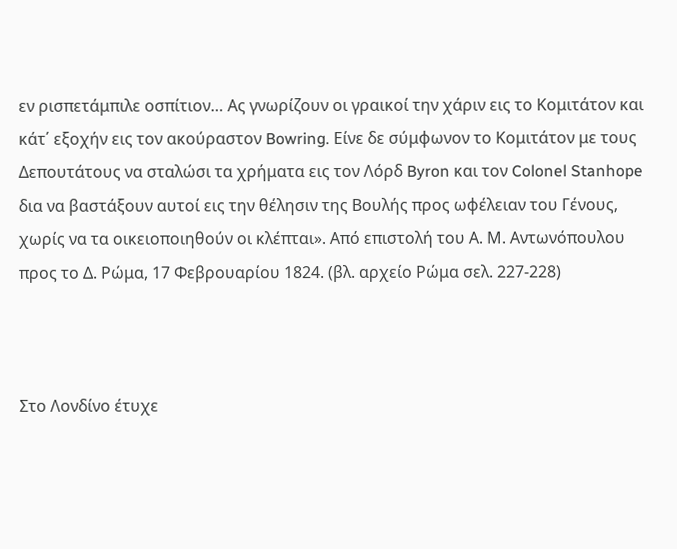εν ρισπετάμπιλε οσπίτιον… Ας γνωρίζουν οι γραικοί την χάριν εις το Κομιτάτον και κάτ΄ εξοχήν εις τον ακούραστον Bowring. Είνε δε σύμφωνον το Κομιτάτον με τους Δεπουτάτους να σταλώσι τα χρήματα εις τον Λόρδ Byron και τον Colonel Stanhope δια να βαστάξουν αυτοί εις την θέλησιν της Βουλής προς ωφέλειαν του Γένους, χωρίς να τα οικειοποιηθούν οι κλέπται». Από επιστολή του Α. Μ. Αντωνόπουλου προς το Δ. Ρώμα, 17 Φεβρουαρίου 1824. (βλ. αρχείο Ρώμα σελ. 227-228)



Στο Λονδίνο έτυχε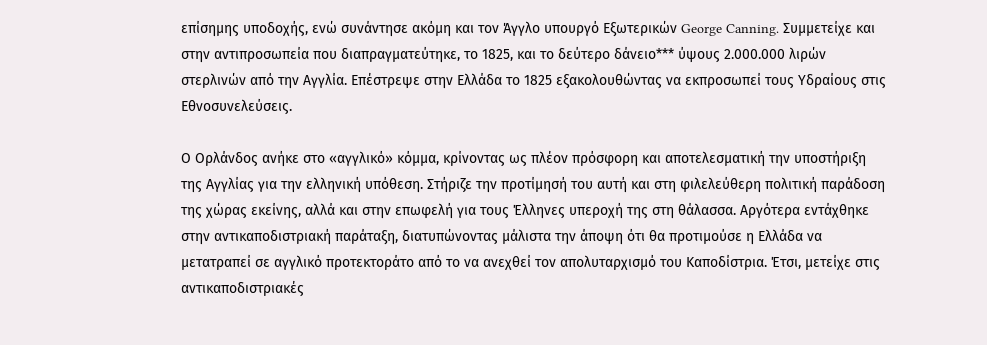επίσημης υποδοχής, ενώ συνάντησε ακόμη και τον Άγγλο υπουργό Εξωτερικών George Canning. Συμμετείχε και στην αντιπροσωπεία που διαπραγματεύτηκε, το 1825, και το δεύτερο δάνειο*** ύψους 2.000.000 λιρών στερλινών από την Αγγλία. Επέστρεψε στην Ελλάδα το 1825 εξακολουθώντας να εκπροσωπεί τους Υδραίους στις Εθνοσυνελεύσεις.

Ο Ορλάνδος ανήκε στο «αγγλικό» κόμμα, κρίνοντας ως πλέον πρόσφορη και αποτελεσματική την υποστήριξη της Αγγλίας για την ελληνική υπόθεση. Στήριζε την προτίμησή του αυτή και στη φιλελεύθερη πολιτική παράδοση της χώρας εκείνης, αλλά και στην επωφελή για τους Έλληνες υπεροχή της στη θάλασσα. Αργότερα εντάχθηκε στην αντικαποδιστριακή παράταξη, διατυπώνοντας μάλιστα την άποψη ότι θα προτιμούσε η Ελλάδα να μετατραπεί σε αγγλικό προτεκτοράτο από το να ανεχθεί τον απολυταρχισμό του Καποδίστρια. Έτσι, μετείχε στις αντικαποδιστριακές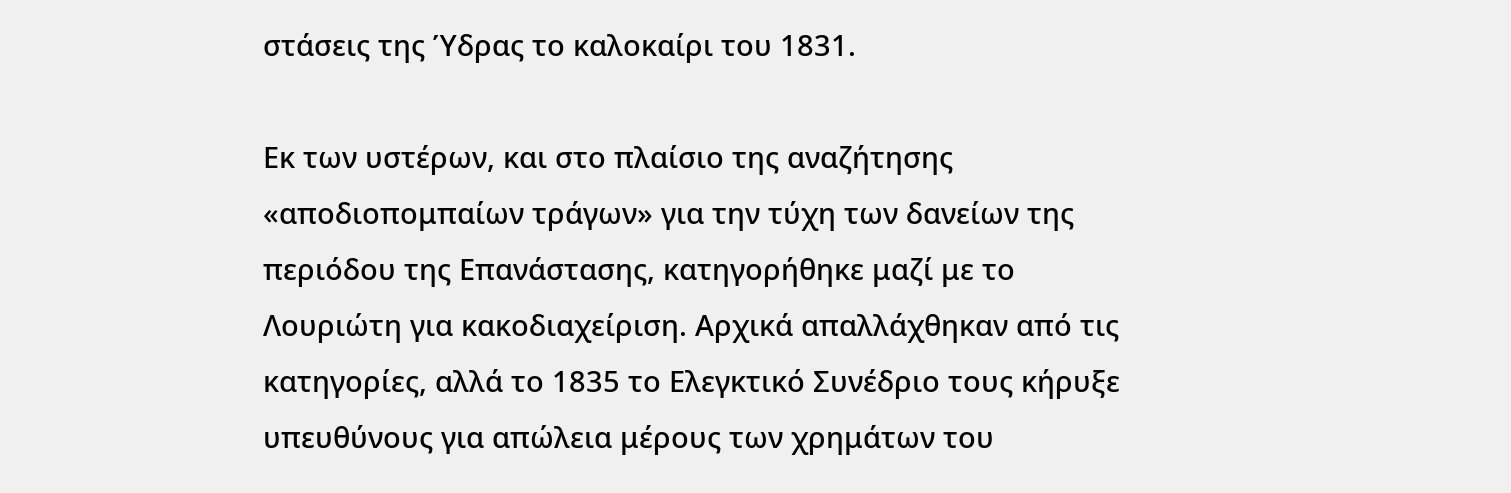στάσεις της Ύδρας το καλοκαίρι του 1831.

Εκ των υστέρων, και στο πλαίσιο της αναζήτησης «αποδιοπομπαίων τράγων» για την τύχη των δανείων της περιόδου της Επανάστασης, κατηγορήθηκε μαζί με το Λουριώτη για κακοδιαχείριση. Αρχικά απαλλάχθηκαν από τις κατηγορίες, αλλά το 1835 το Ελεγκτικό Συνέδριο τους κήρυξε υπευθύνους για απώλεια μέρους των χρημάτων του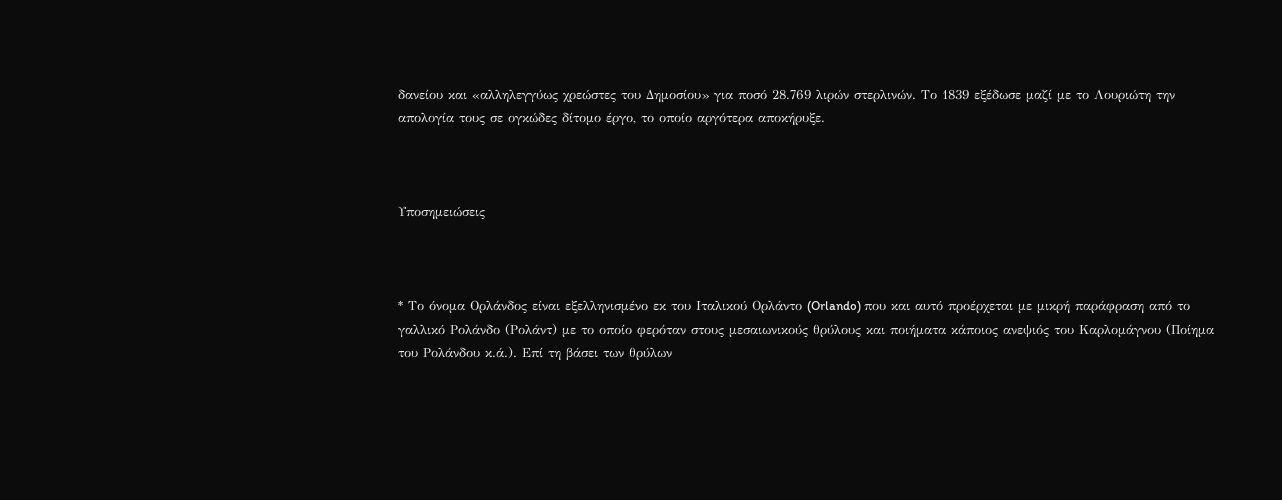δανείου και «αλληλεγγύως χρεώστες του Δημοσίου» για ποσό 28.769 λιρών στερλινών. Το 1839 εξέδωσε μαζί με το Λουριώτη την απολογία τους σε ογκώδες δίτομο έργο, το οποίο αργότερα αποκήρυξε.



Υποσημειώσεις



* Το όνομα Ορλάνδος είναι εξελληνισμένο εκ του Ιταλικού Ορλάντο (Orlando) που και αυτό προέρχεται με μικρή παράφραση από το γαλλικό Ρολάνδο (Ρολάντ) με το οποίο φερόταν στους μεσαιωνικούς θρύλους και ποιήματα κάποιος ανεψιός του Καρλομάγνου (Ποίημα του Ρολάνδου κ.ά.). Επί τη βάσει των θρύλων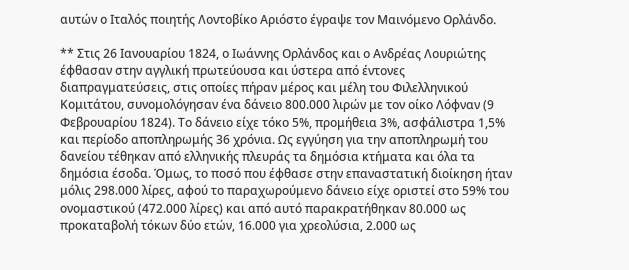αυτών ο Ιταλός ποιητής Λοντοβίκο Αριόστο έγραψε τον Μαινόμενο Ορλάνδο.

** Στις 26 Ιανουαρίου 1824, ο Ιωάννης Ορλάνδος και ο Ανδρέας Λουριώτης έφθασαν στην αγγλική πρωτεύουσα και ύστερα από έντονες διαπραγματεύσεις, στις οποίες πήραν μέρος και μέλη του Φιλελληνικού Κομιτάτου, συνομολόγησαν ένα δάνειο 800.000 λιρών με τον οίκο Λόφναν (9 Φεβρουαρίου 1824). Το δάνειο είχε τόκο 5%, προμήθεια 3%, ασφάλιστρα 1,5% και περίοδο αποπληρωμής 36 χρόνια. Ως εγγύηση για την αποπληρωμή του δανείου τέθηκαν από ελληνικής πλευράς τα δημόσια κτήματα και όλα τα δημόσια έσοδα. Όμως, το ποσό που έφθασε στην επαναστατική διοίκηση ήταν μόλις 298.000 λίρες, αφού το παραχωρούμενο δάνειο είχε οριστεί στο 59% του ονομαστικού (472.000 λίρες) και από αυτό παρακρατήθηκαν 80.000 ως προκαταβολή τόκων δύο ετών, 16.000 για χρεολύσια, 2.000 ως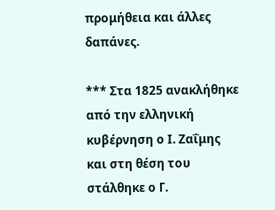προμήθεια και άλλες δαπάνες.

*** Στα 1825 ανακλήθηκε από την ελληνική κυβέρνηση ο Ι. Ζαΐμης και στη θέση του στάλθηκε ο Γ.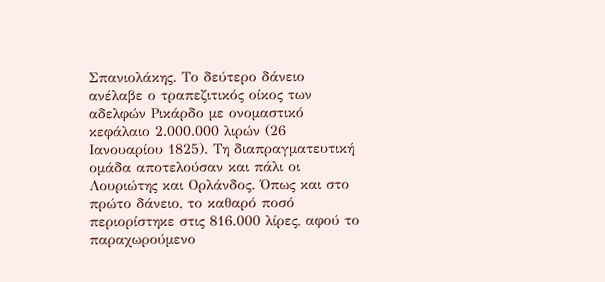Σπανιολάκης. Το δεύτερο δάνειο ανέλαβε ο τραπεζιτικός οίκος των αδελφών Ρικάρδο με ονομαστικό κεφάλαιο 2.000.000 λιρών (26 Ιανουαρίου 1825). Τη διαπραγματευτική ομάδα αποτελούσαν και πάλι οι Λουριώτης και Ορλάνδος. Όπως και στο πρώτο δάνειο, το καθαρό ποσό περιορίστηκε στις 816.000 λίρες, αφού το παραχωρούμενο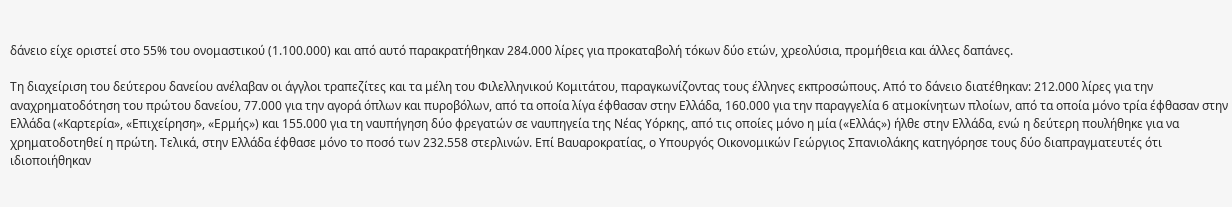δάνειο είχε οριστεί στο 55% του ονομαστικού (1.100.000) και από αυτό παρακρατήθηκαν 284.000 λίρες για προκαταβολή τόκων δύο ετών, χρεολύσια, προμήθεια και άλλες δαπάνες.

Τη διαχείριση του δεύτερου δανείου ανέλαβαν οι άγγλοι τραπεζίτες και τα μέλη του Φιλελληνικού Κομιτάτου, παραγκωνίζοντας τους έλληνες εκπροσώπους. Από το δάνειο διατέθηκαν: 212.000 λίρες για την αναχρηματοδότηση του πρώτου δανείου, 77.000 για την αγορά όπλων και πυροβόλων, από τα οποία λίγα έφθασαν στην Ελλάδα, 160.000 για την παραγγελία 6 ατμοκίνητων πλοίων, από τα οποία μόνο τρία έφθασαν στην Ελλάδα («Καρτερία», «Επιχείρηση», «Ερμής») και 155.000 για τη ναυπήγηση δύο φρεγατών σε ναυπηγεία της Νέας Υόρκης, από τις οποίες μόνο η μία («Ελλάς») ήλθε στην Ελλάδα, ενώ η δεύτερη πουλήθηκε για να χρηματοδοτηθεί η πρώτη. Τελικά, στην Ελλάδα έφθασε μόνο το ποσό των 232.558 στερλινών. Επί Βαυαροκρατίας, ο Υπουργός Οικονομικών Γεώργιος Σπανιολάκης κατηγόρησε τους δύο διαπραγματευτές ότι ιδιοποιήθηκαν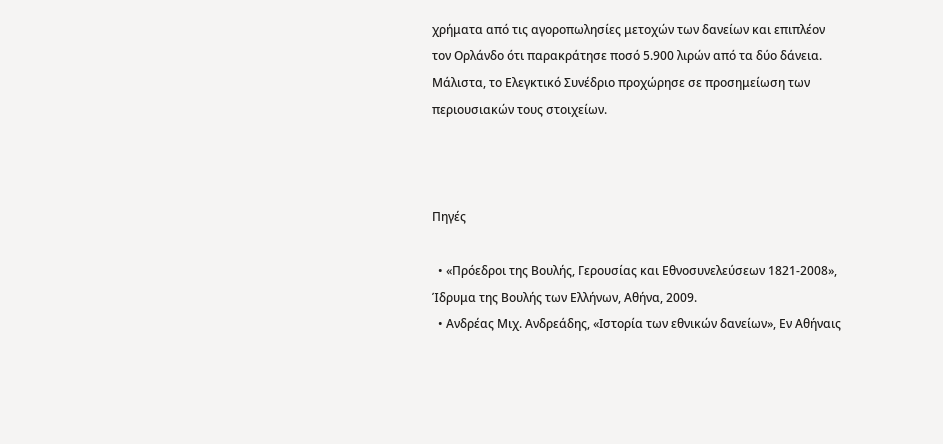χρήματα από τις αγοροπωλησίες μετοχών των δανείων και επιπλέον τον Ορλάνδο ότι παρακράτησε ποσό 5.900 λιρών από τα δύο δάνεια. Μάλιστα, το Ελεγκτικό Συνέδριο προχώρησε σε προσημείωση των περιουσιακών τους στοιχείων.



Πηγές

  • «Πρόεδροι της Βουλής, Γερουσίας και Εθνοσυνελεύσεων 1821-2008», Ίδρυμα της Βουλής των Ελλήνων, Αθήνα, 2009.
  • Ανδρέας Μιχ. Ανδρεάδης, «Ιστορία των εθνικών δανείων», Εν Αθήναις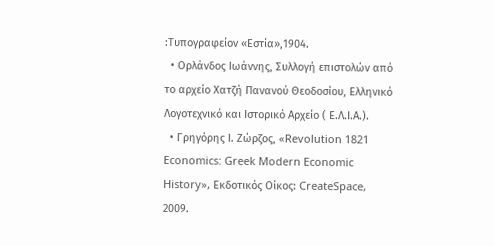:Τυπογραφείον «Εστία»,1904.
  • Ορλάνδος Ιωάννης, Συλλογή επιστολών από το αρχείο Χατζή Πανανού Θεοδοσίου, Ελληνικό Λογοτεχνικό και Ιστορικό Αρχείο ( Ε.Λ.Ι.Α.).
  • Γρηγόρης Ι. Ζώρζος, «Revolution 1821 Economics: Greek Modern Economic History», Εκδοτικός Οίκος: CreateSpace, 2009.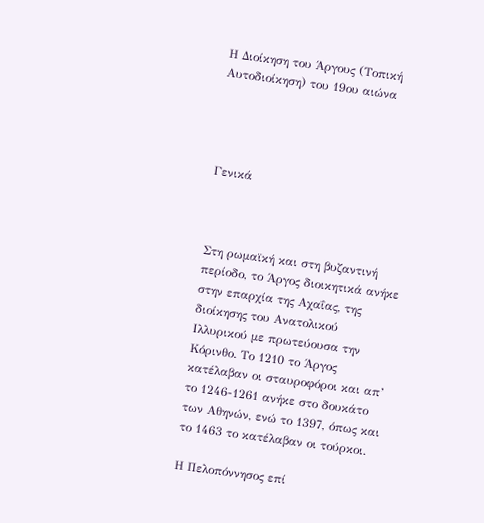Η Διοίκηση του Άργους (Τοπική Αυτοδιοίκηση) του 19ου αιώνα




Γενικά



Στη ρωμαϊκή και στη βυζαντινή περίοδο, το Άργος διοικητικά ανήκε στην επαρχία της Αχαΐας, της διοίκησης του Ανατολικού Ιλλυρικού με πρωτεύουσα την Κόρινθο. Το 1210 το Άργος κατέλαβαν οι σταυροφόροι και απ’ το 1246-1261 ανήκε στο δουκάτο των Αθηνών, ενώ το 1397, όπως και το 1463 το κατέλαβαν οι τούρκοι.

Η Πελοπόννησος επί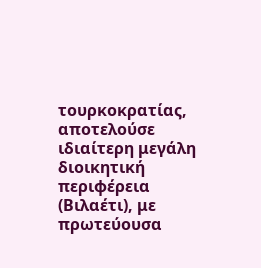τουρκοκρατίας, αποτελούσε ιδιαίτερη μεγάλη διοικητική περιφέρεια (Βιλαέτι), με πρωτεύουσα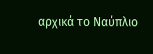αρχικά το Ναύπλιο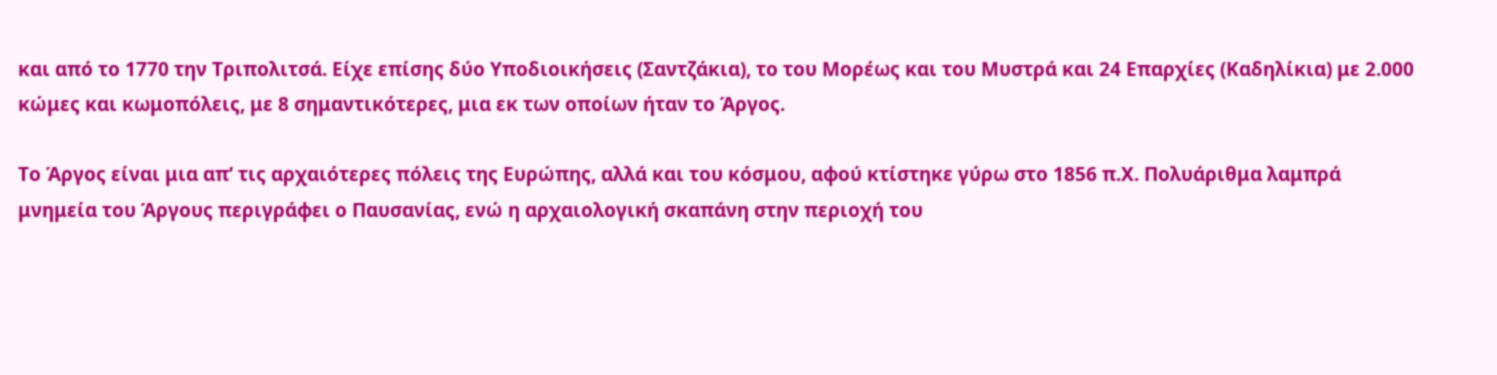και από το 1770 την Τριπολιτσά. Είχε επίσης δύο Υποδιοικήσεις (Σαντζάκια), το του Μορέως και του Μυστρά και 24 Επαρχίες (Καδηλίκια) με 2.000 κώμες και κωμοπόλεις, με 8 σημαντικότερες, μια εκ των οποίων ήταν το Άργος.

Το Άργος είναι μια απ’ τις αρχαιότερες πόλεις της Ευρώπης, αλλά και του κόσμου, αφού κτίστηκε γύρω στο 1856 π.Χ. Πολυάριθμα λαμπρά μνημεία του Άργους περιγράφει ο Παυσανίας, ενώ η αρχαιολογική σκαπάνη στην περιοχή του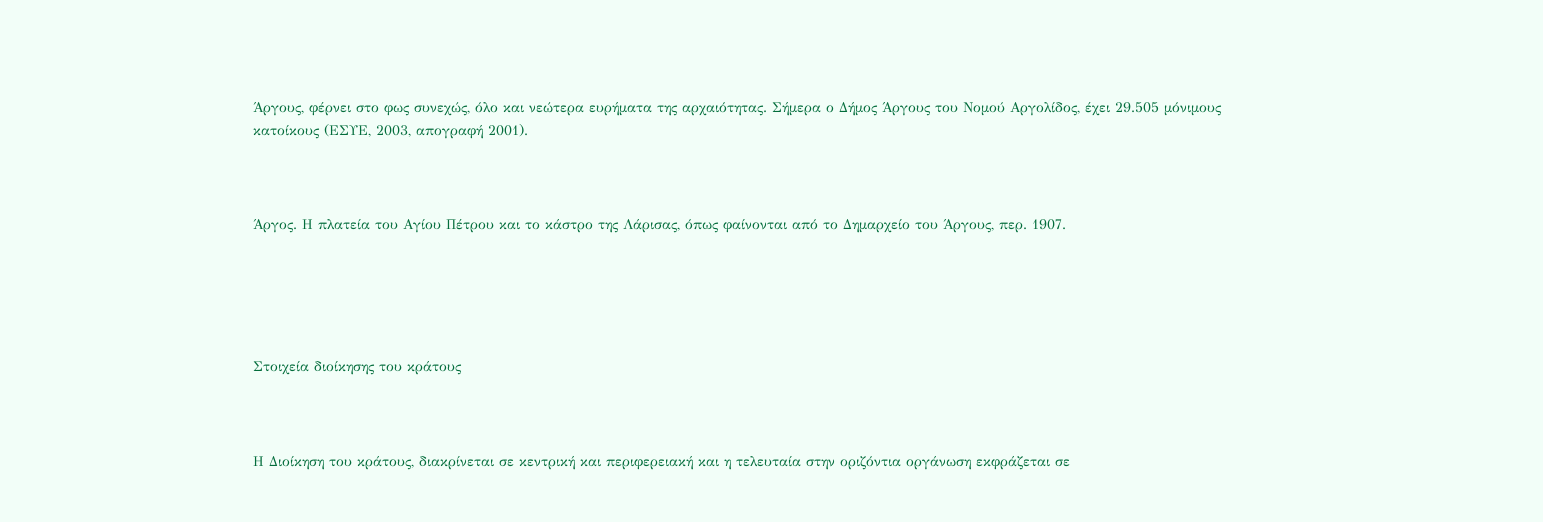Άργους, φέρνει στο φως συνεχώς, όλο και νεώτερα ευρήματα της αρχαιότητας. Σήμερα ο Δήμος Άργους του Νομού Αργολίδος, έχει 29.505 μόνιμους κατοίκους (ΕΣΥΕ, 2003, απογραφή 2001).



Άργος. Η πλατεία του Αγίου Πέτρου και το κάστρο της Λάρισας, όπως φαίνονται από το Δημαρχείο του Άργους, περ. 1907.





Στοιχεία διοίκησης του κράτους



Η Διοίκηση του κράτους, διακρίνεται σε κεντρική και περιφερειακή και η τελευταία στην οριζόντια οργάνωση εκφράζεται σε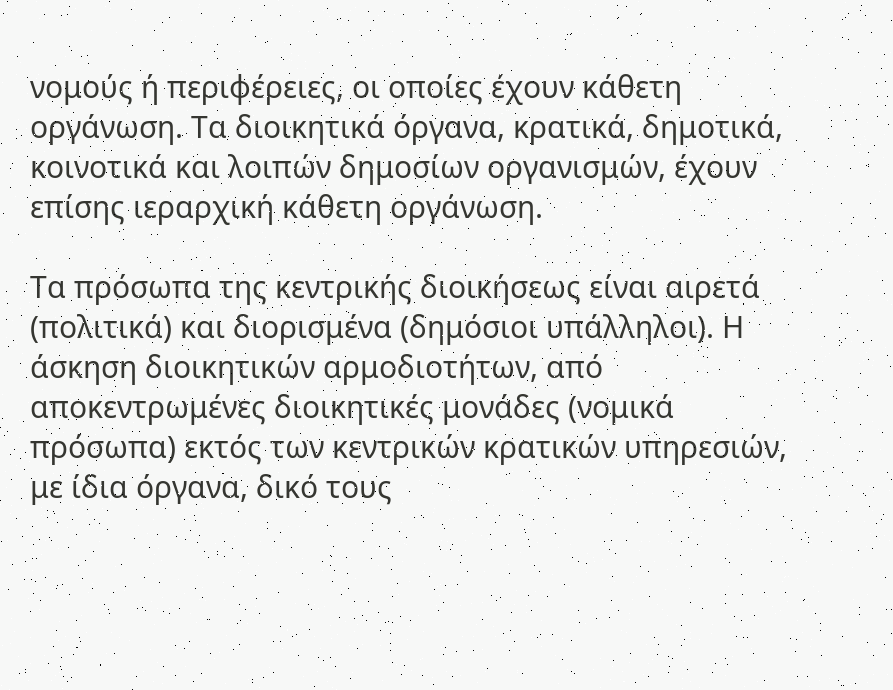νομούς ή περιφέρειες, οι οποίες έχουν κάθετη οργάνωση. Τα διοικητικά όργανα, κρατικά, δημοτικά, κοινοτικά και λοιπών δημοσίων οργανισμών, έχουν επίσης ιεραρχική κάθετη οργάνωση.

Τα πρόσωπα της κεντρικής διοικήσεως είναι αιρετά (πολιτικά) και διορισμένα (δημόσιοι υπάλληλοι). Η άσκηση διοικητικών αρμοδιοτήτων, από αποκεντρωμένες διοικητικές μονάδες (νομικά πρόσωπα) εκτός των κεντρικών κρατικών υπηρεσιών, με ίδια όργανα, δικό τους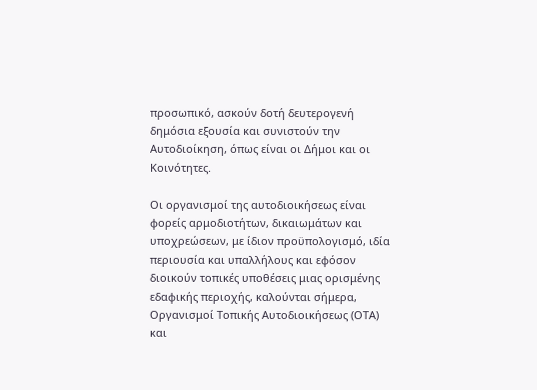προσωπικό, ασκούν δοτή δευτερογενή δημόσια εξουσία και συνιστούν την Αυτοδιοίκηση, όπως είναι οι Δήμοι και οι Κοινότητες.

Οι οργανισμοί της αυτοδιοικήσεως είναι φορείς αρμοδιοτήτων, δικαιωμάτων και υποχρεώσεων, με ίδιον προϋπολογισμό, ιδία περιουσία και υπαλλήλους και εφόσον διοικούν τοπικές υποθέσεις μιας ορισμένης εδαφικής περιοχής, καλούνται σήμερα, Οργανισμοί Τοπικής Αυτοδιοικήσεως (ΟΤΑ) και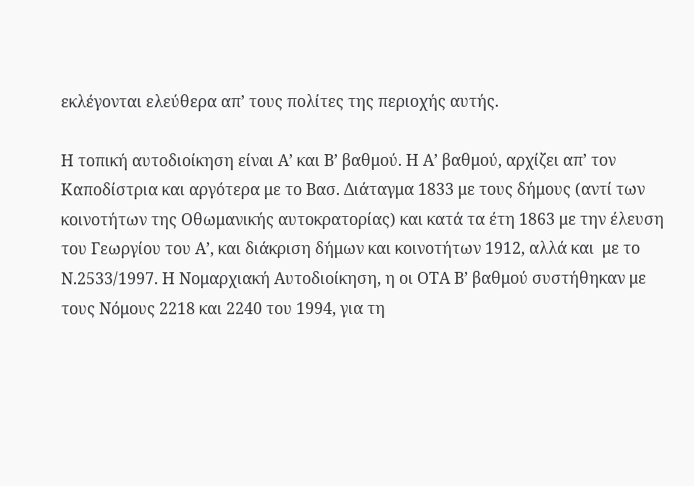εκλέγονται ελεύθερα απ’ τους πολίτες της περιοχής αυτής.

Η τοπική αυτοδιοίκηση είναι Α’ και Β’ βαθμού. Η Α’ βαθμού, αρχίζει απ’ τον Καποδίστρια και αργότερα με το Βασ. Διάταγμα 1833 με τους δήμους (αντί των κοινοτήτων της Οθωμανικής αυτοκρατορίας) και κατά τα έτη 1863 με την έλευση του Γεωργίου του Α’, και διάκριση δήμων και κοινοτήτων 1912, αλλά και  με το Ν.2533/1997. Η Νομαρχιακή Αυτοδιοίκηση, η οι ΟΤΑ Β’ βαθμού συστήθηκαν με τους Νόμους 2218 και 2240 του 1994, για τη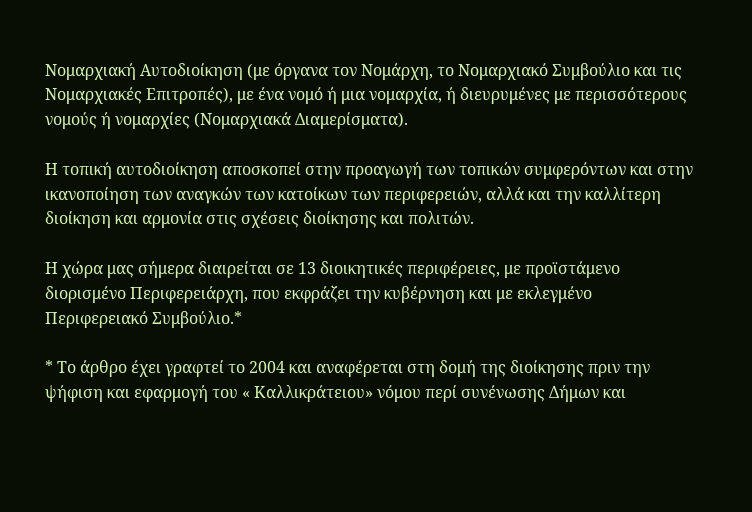Νομαρχιακή Αυτοδιοίκηση (με όργανα τον Νομάρχη, το Νομαρχιακό Συμβούλιο και τις Νομαρχιακές Επιτροπές), με ένα νομό ή μια νομαρχία, ή διευρυμένες με περισσότερους νομούς ή νομαρχίες (Νομαρχιακά Διαμερίσματα).

Η τοπική αυτοδιοίκηση αποσκοπεί στην προαγωγή των τοπικών συμφερόντων και στην ικανοποίηση των αναγκών των κατοίκων των περιφερειών, αλλά και την καλλίτερη διοίκηση και αρμονία στις σχέσεις διοίκησης και πολιτών.

Η χώρα μας σήμερα διαιρείται σε 13 διοικητικές περιφέρειες, με προϊστάμενο διορισμένο Περιφερειάρχη, που εκφράζει την κυβέρνηση και με εκλεγμένο Περιφερειακό Συμβούλιο.*

* Το άρθρο έχει γραφτεί το 2004 και αναφέρεται στη δομή της διοίκησης πριν την ψήφιση και εφαρμογή του « Καλλικράτειου» νόμου περί συνένωσης Δήμων και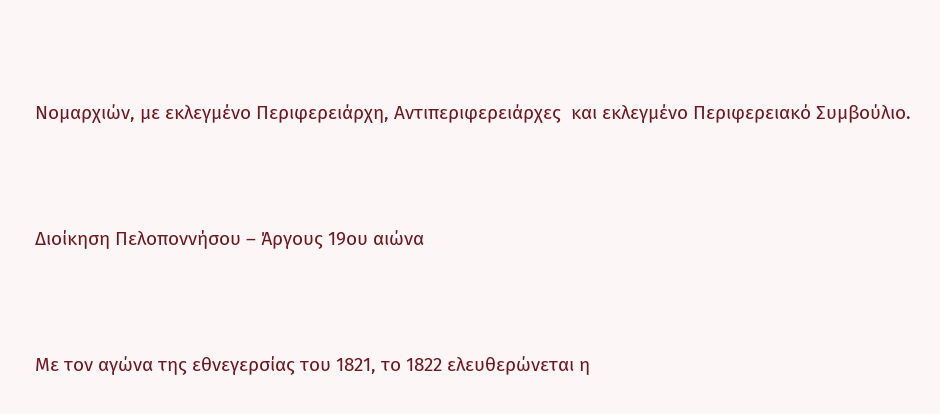Νομαρχιών, με εκλεγμένο Περιφερειάρχη, Αντιπεριφερειάρχες  και εκλεγμένο Περιφερειακό Συμβούλιο.



Διοίκηση Πελοποννήσου – Άργους 19ου αιώνα



Με τον αγώνα της εθνεγερσίας του 1821, το 1822 ελευθερώνεται η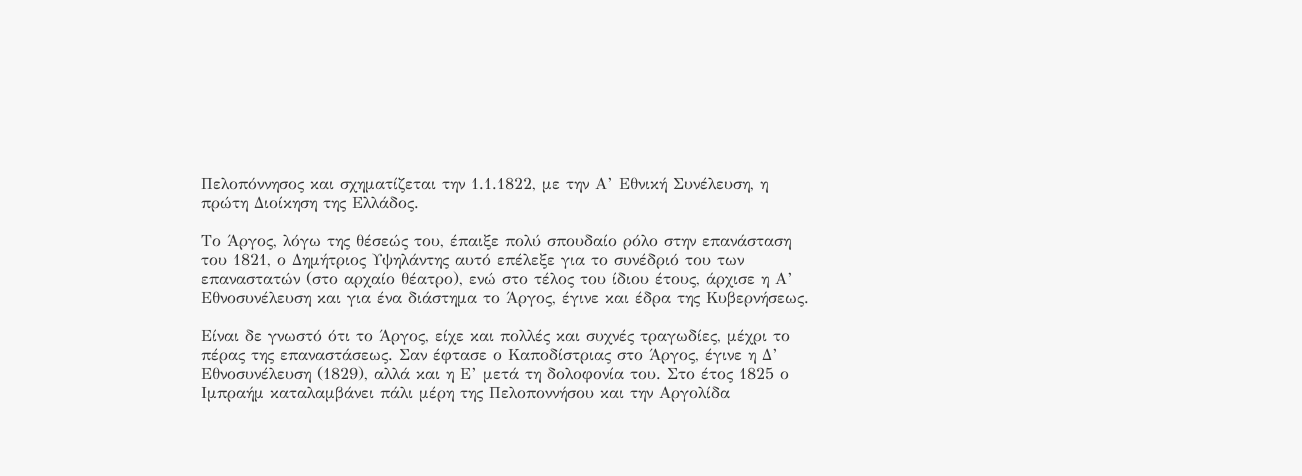Πελοπόννησος και σχηματίζεται την 1.1.1822, με την Α’ Εθνική Συνέλευση, η πρώτη Διοίκηση της Ελλάδος.

Το Άργος, λόγω της θέσεώς του, έπαιξε πολύ σπουδαίο ρόλο στην επανάσταση του 1821, ο Δημήτριος Υψηλάντης αυτό επέλεξε για το συνέδριό του των επαναστατών (στο αρχαίο θέατρο), ενώ στο τέλος του ίδιου έτους, άρχισε η Α’ Εθνοσυνέλευση και για ένα διάστημα το Άργος, έγινε και έδρα της Κυβερνήσεως.

Είναι δε γνωστό ότι το Άργος, είχε και πολλές και συχνές τραγωδίες, μέχρι το πέρας της επαναστάσεως. Σαν έφτασε ο Καποδίστριας στο Άργος, έγινε η Δ’ Εθνοσυνέλευση (1829), αλλά και η Ε’ μετά τη δολοφονία του. Στο έτος 1825 ο Ιμπραήμ καταλαμβάνει πάλι μέρη της Πελοποννήσου και την Αργολίδα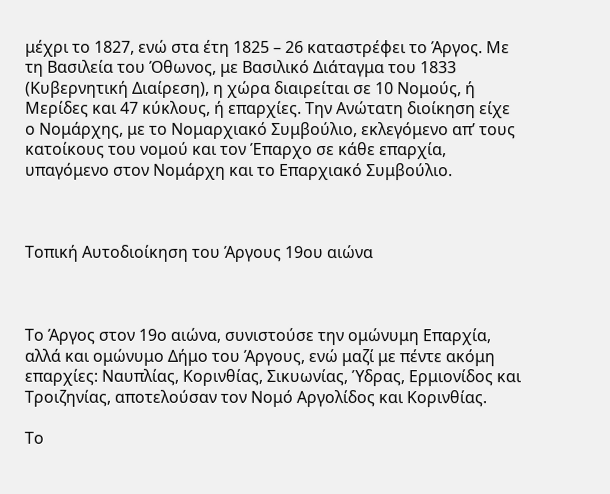μέχρι το 1827, ενώ στα έτη 1825 – 26 καταστρέφει το Άργος. Με τη Βασιλεία του Όθωνος, με Βασιλικό Διάταγμα του 1833 (Κυβερνητική Διαίρεση), η χώρα διαιρείται σε 10 Νομούς, ή Μερίδες και 47 κύκλους, ή επαρχίες. Την Ανώτατη διοίκηση είχε ο Νομάρχης, με το Νομαρχιακό Συμβούλιο, εκλεγόμενο απ’ τους κατοίκους του νομού και τον Έπαρχο σε κάθε επαρχία, υπαγόμενο στον Νομάρχη και το Επαρχιακό Συμβούλιο.



Τοπική Αυτοδιοίκηση του Άργους 19ου αιώνα



Το Άργος στον 19ο αιώνα, συνιστούσε την ομώνυμη Επαρχία, αλλά και ομώνυμο Δήμο του Άργους, ενώ μαζί με πέντε ακόμη επαρχίες: Ναυπλίας, Κορινθίας, Σικυωνίας, Ύδρας, Ερμιονίδος και Τροιζηνίας, αποτελούσαν τον Νομό Αργολίδος και Κορινθίας.

Το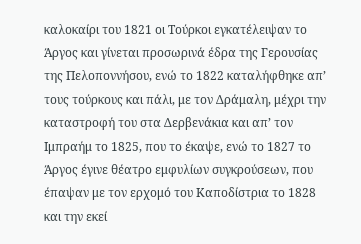καλοκαίρι του 1821 οι Τούρκοι εγκατέλειψαν το Άργος και γίνεται προσωρινά έδρα της Γερουσίας της Πελοποννήσου, ενώ το 1822 καταλήφθηκε απ’ τους τούρκους και πάλι, με τον Δράμαλη, μέχρι την καταστροφή του στα Δερβενάκια και απ’ τον Ιμπραήμ το 1825, που το έκαψε, ενώ το 1827 το Άργος έγινε θέατρο εμφυλίων συγκρούσεων, που έπαψαν με τον ερχομό του Καποδίστρια το 1828 και την εκεί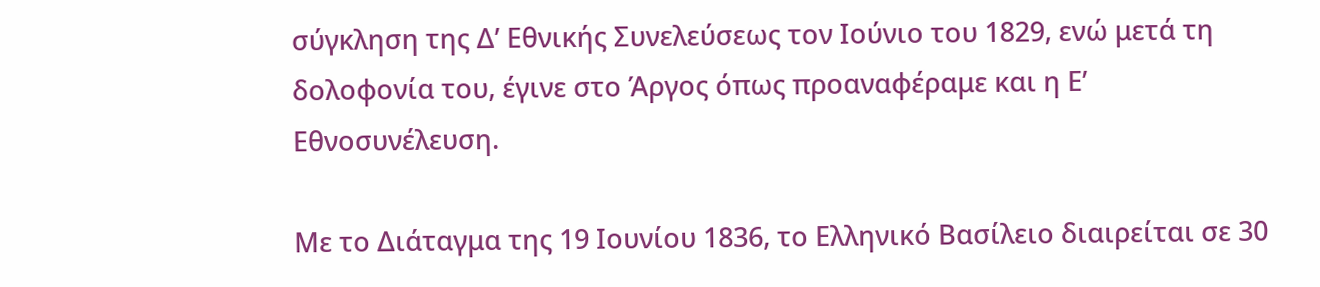σύγκληση της Δ’ Εθνικής Συνελεύσεως τον Ιούνιο του 1829, ενώ μετά τη δολοφονία του, έγινε στο Άργος όπως προαναφέραμε και η Ε’ Εθνοσυνέλευση.

Με το Διάταγμα της 19 Ιουνίου 1836, το Ελληνικό Βασίλειο διαιρείται σε 30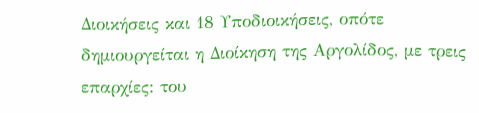Διοικήσεις και 18 Υποδιοικήσεις, οπότε δημιουργείται η Διοίκηση της Αργολίδος, με τρεις επαρχίες: του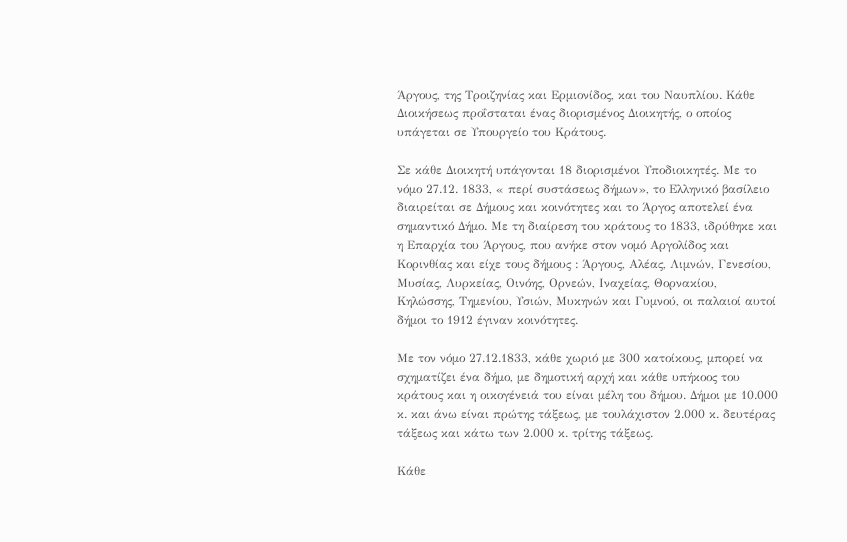Άργους, της Τροιζηνίας και Ερμιονίδος, και του Ναυπλίου. Κάθε Διοικήσεως προΐσταται ένας διορισμένος Διοικητής, ο οποίος υπάγεται σε Υπουργείο του Κράτους.

Σε κάθε Διοικητή υπάγονται 18 διορισμένοι Υποδιοικητές. Με το νόμο 27.12. 1833, « περί συστάσεως δήμων», το Ελληνικό βασίλειο διαιρείται σε Δήμους και κοινότητες και το Άργος αποτελεί ένα σημαντικό Δήμο. Με τη διαίρεση του κράτους το 1833, ιδρύθηκε και η Επαρχία του Άργους, που ανήκε στον νομό Αργολίδος και Κορινθίας και είχε τους δήμους : Άργους, Αλέας, Λιμνών, Γενεσίου, Μυσίας, Λυρκείας, Οινόης, Ορνεών, Ιναχείας, Θορνακίου, Κηλώσσης, Τημενίου, Υσιών, Μυκηνών και Γυμνού, οι παλαιοί αυτοί δήμοι το 1912 έγιναν κοινότητες.

Με τον νόμο 27.12.1833, κάθε χωριό με 300 κατοίκους, μπορεί να σχηματίζει ένα δήμο, με δημοτική αρχή και κάθε υπήκοος του κράτους και η οικογένειά του είναι μέλη του δήμου. Δήμοι με 10.000 κ. και άνω είναι πρώτης τάξεως, με τουλάχιστον 2.000 κ. δευτέρας τάξεως και κάτω των 2.000 κ. τρίτης τάξεως.

Κάθε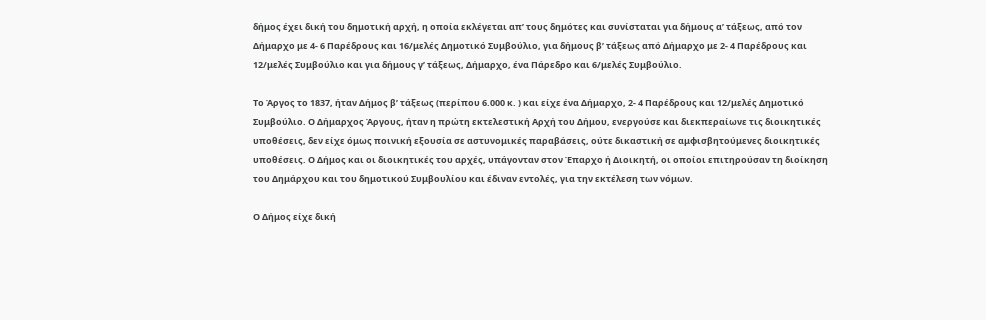δήμος έχει δική του δημοτική αρχή, η οποία εκλέγεται απ’ τους δημότες και συνίσταται για δήμους α’ τάξεως, από τον Δήμαρχο με 4- 6 Παρέδρους και 16/μελές Δημοτικό Συμβούλιο, για δήμους β’ τάξεως από Δήμαρχο με 2- 4 Παρέδρους και 12/μελές Συμβούλιο και για δήμους γ’ τάξεως, Δήμαρχο, ένα Πάρεδρο και 6/μελές Συμβούλιο.

Το Άργος το 1837, ήταν Δήμος β’ τάξεως (περίπου 6.000 κ. ) και είχε ένα Δήμαρχο, 2- 4 Παρέδρους και 12/μελές Δημοτικό Συμβούλιο. Ο Δήμαρχος Άργους, ήταν η πρώτη εκτελεστική Αρχή του Δήμου, ενεργούσε και διεκπεραίωνε τις διοικητικές υποθέσεις, δεν είχε όμως ποινική εξουσία σε αστυνομικές παραβάσεις, ούτε δικαστική σε αμφισβητούμενες διοικητικές υποθέσεις. Ο Δήμος και οι διοικητικές του αρχές, υπάγονταν στον Έπαρχο ή Διοικητή, οι οποίοι επιτηρούσαν τη διοίκηση του Δημάρχου και του δημοτικού Συμβουλίου και έδιναν εντολές, για την εκτέλεση των νόμων.

Ο Δήμος είχε δική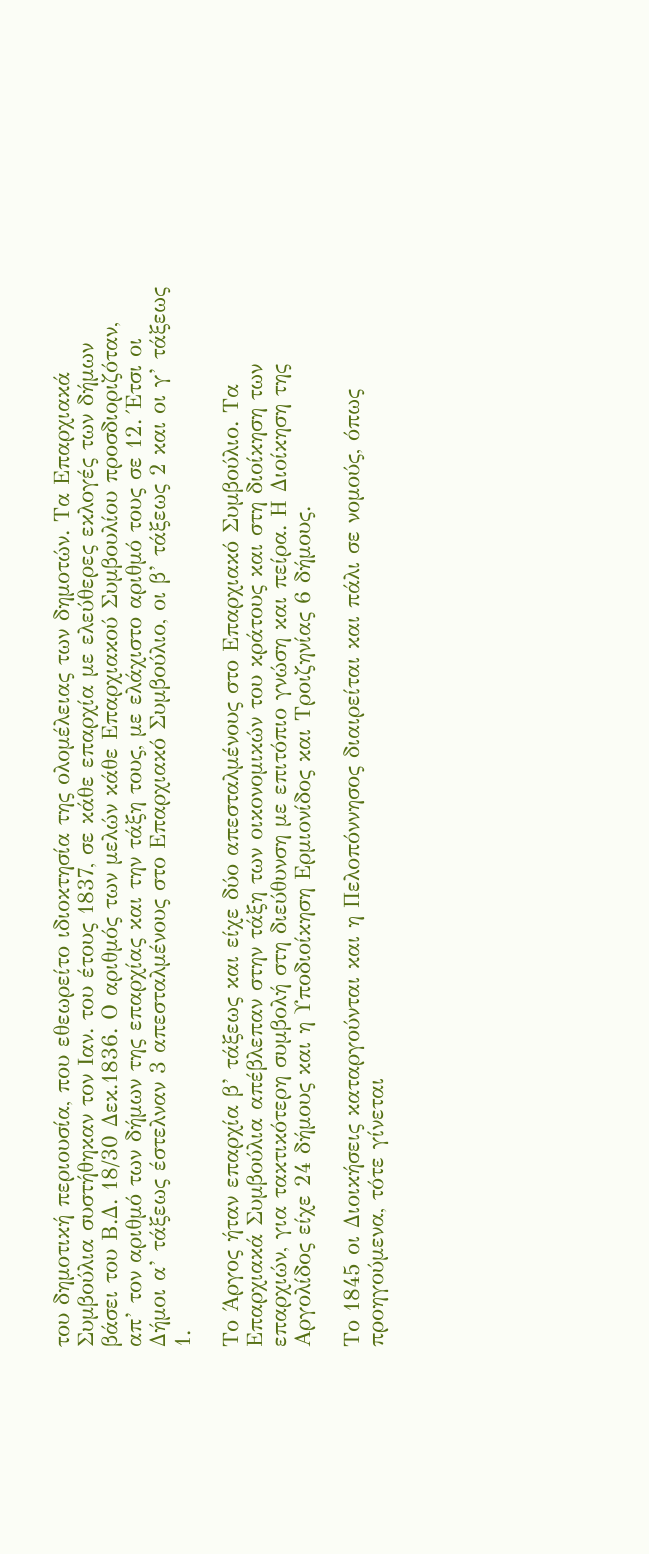του δημοτική περιουσία, που εθεωρείτο ιδιοκτησία της ολομέλειας των δημοτών. Τα Επαρχιακά Συμβούλια συστήθηκαν τον Ιαν. του έτους 1837, σε κάθε επαρχία με ελεύθερες εκλογές των δήμων βάσει του Β.Δ. 18/30 Δεκ.1836. Ο αριθμός των μελών κάθε Επαρχιακού Συμβουλίου προσδιοριζόταν, απ’ τον αριθμό των δήμων της επαρχίας και την τάξη τους, με ελάχιστο αριθμό τους σε 12. Έτσι οι Δήμοι α’ τάξεως έστελναν 3 απεσταλμένους στο Επαρχιακό Συμβούλιο, οι β’ τάξεως 2 και οι γ’ τάξεως 1.

Το Άργος ήταν επαρχία β’ τάξεως και είχε δύο απεσταλμένους στο Επαρχιακό Συμβούλιο. Τα Επαρχιακά Συμβούλια απέβλεπαν στην τάξη των οικονομικών του κράτους και στη διοίκηση των επαρχιών, για τακτικότερη συμβολή στη διεύθυνση με επιτόπιο γνώση και πείρα. Η Διοίκηση της Αργολίδος είχε 24 δήμους και η Υποδιοίκηση Ερμιονίδος και Τροιζηνίας 6 δήμους.

Το 1845 οι Διοικήσεις καταργούνται και η Πελοπόννησος διαιρείται και πάλι σε νομούς, όπως προηγούμενα, τότε γίνεται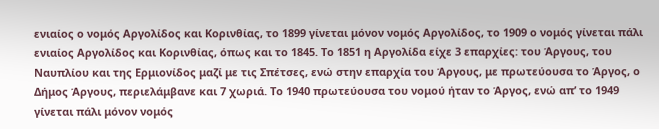ενιαίος ο νομός Αργολίδος και Κορινθίας, το 1899 γίνεται μόνον νομός Αργολίδος, το 1909 ο νομός γίνεται πάλι ενιαίος Αργολίδος και Κορινθίας, όπως και το 1845. Το 1851 η Αργολίδα είχε 3 επαρχίες: του Άργους, του Ναυπλίου και της Ερμιονίδος μαζί με τις Σπέτσες, ενώ στην επαρχία του Άργους, με πρωτεύουσα το Άργος, ο Δήμος Άργους, περιελάμβανε και 7 χωριά. Το 1940 πρωτεύουσα του νομού ήταν το Άργος, ενώ απ’ το 1949 γίνεται πάλι μόνον νομός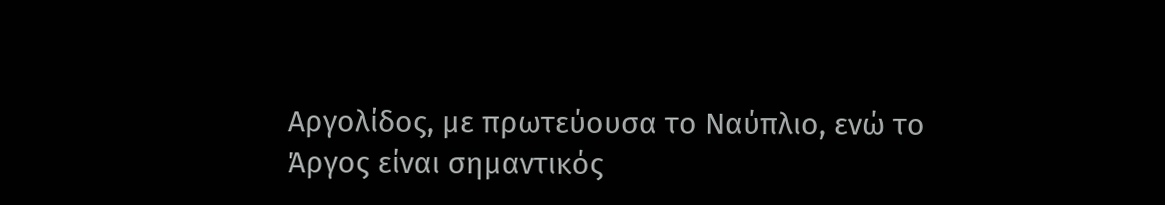Αργολίδος, με πρωτεύουσα το Ναύπλιο, ενώ το Άργος είναι σημαντικός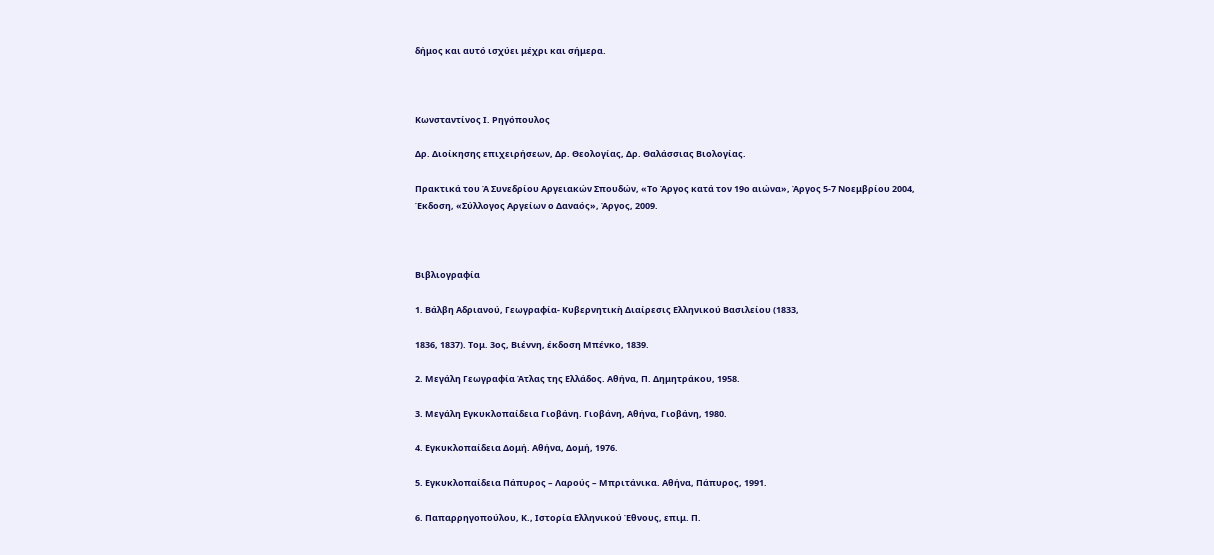δήμος και αυτό ισχύει μέχρι και σήμερα.



Κωνσταντίνος Ι. Ρηγόπουλος

Δρ. Διοίκησης επιχειρήσεων, Δρ. Θεολογίας, Δρ. Θαλάσσιας Βιολογίας.

Πρακτικά του Ά Συνεδρίου Αργειακών Σπουδών, «Το Άργος κατά τον 19ο αιώνα», Άργος 5-7 Νοεμβρίου 2004, Έκδοση, «Σύλλογος Αργείων ο Δαναός», Άργος, 2009.



Βιβλιογραφία

1. Βάλβη Αδριανού, Γεωγραφία- Κυβερνητικὴ Διαίρεσις Ελληνικού Βασιλείου (1833,

1836, 1837). Τομ. 3ος, Βιέννη, έκδοση Μπένκο, 1839.

2. Μεγάλη Γεωγραφία Άτλας της Ελλάδος. Αθήνα, Π. Δημητράκου, 1958.

3. Μεγάλη Εγκυκλοπαίδεια Γιοβάνη. Γιοβάνη, Αθήνα, Γιοβάνη, 1980.

4. Εγκυκλοπαίδεια Δομή. Αθήνα, Δομή, 1976.

5. Εγκυκλοπαίδεια Πάπυρος – Λαρούς – Μπριτάνικα. Αθήνα, Πάπυρος, 1991.

6. Παπαρρηγοπούλου, Κ., Ιστορία Ελληνικού Έθνους, επιμ. Π.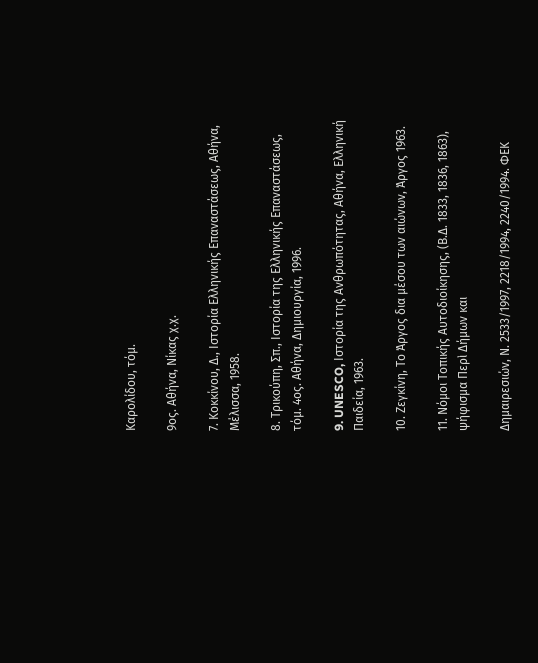Καρολίδου, τόμ.

9ος. Αθήνα, Νίκας χ.χ.

7. Κοκκίνου, Δ., Ιστορία Ελληνικής Επαναστάσεως, Αθήνα, Μέλισσα, 1958.

8. Τρικούπη, Σπ., Ιστορία της Ελληνικής Επαναστάσεως, τόμ. 4ος. Αθήνα, Δημιουργία, 1996.

9. UNESCO, Ιστορία της Ανθρωπότητας, Αθήνα, Ελληνική Παιδεία, 1963.

10. Ζεγκίνη, Το Άργος δια μέσου των αιώνων, Άργος 1963.

11. Νόμοι Τοπικής Αυτοδιοίκησης, (Β.Δ. 1833, 1836, 1863), ψήφισμα Περὶ Δήμων και

Δημαιρεσιών, Ν. 2533/1997, 2218/1994, 2240/1994. ΦΕΚ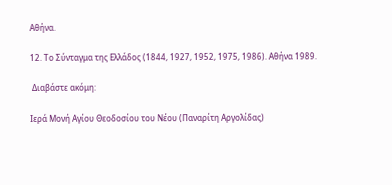Αθήνα.

12. Το Σύνταγμα της Ελλάδος (1844, 1927, 1952, 1975, 1986). Αθήνα 1989.

 Διαβάστε ακόμη:

Ιερά Μονή Αγίου Θεοδοσίου του Νέου (Παναρίτη Αργολίδας)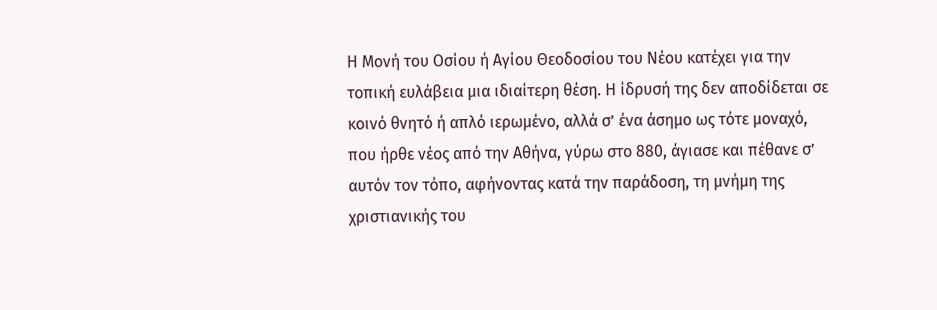Η Μονή του Οσίου ή Αγίου Θεοδοσίου του Νέου κατέχει για την τοπική ευλάβεια μια ιδιαίτερη θέση. Η ίδρυσή της δεν αποδίδεται σε κοινό θνητό ή απλό ιερωμένο, αλλά σ’ ένα άσημο ως τότε μοναχό, που ήρθε νέος από την Αθήνα, γύρω στο 880, άγιασε και πέθανε σ’ αυτόν τον τόπο, αφήνοντας κατά την παράδοση, τη μνήμη της χριστιανικής του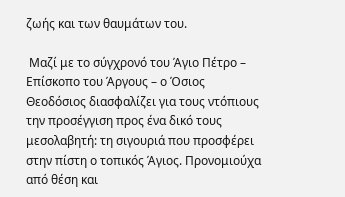ζωής και των θαυμάτων του.

 Μαζί με το σύγχρονό του Άγιο Πέτρο – Επίσκοπο του Άργους – ο Όσιος Θεοδόσιος διασφαλίζει για τους ντόπιους την προσέγγιση προς ένα δικό τους μεσολαβητή: τη σιγουριά που προσφέρει στην πίστη ο τοπικός Άγιος. Προνομιούχα από θέση και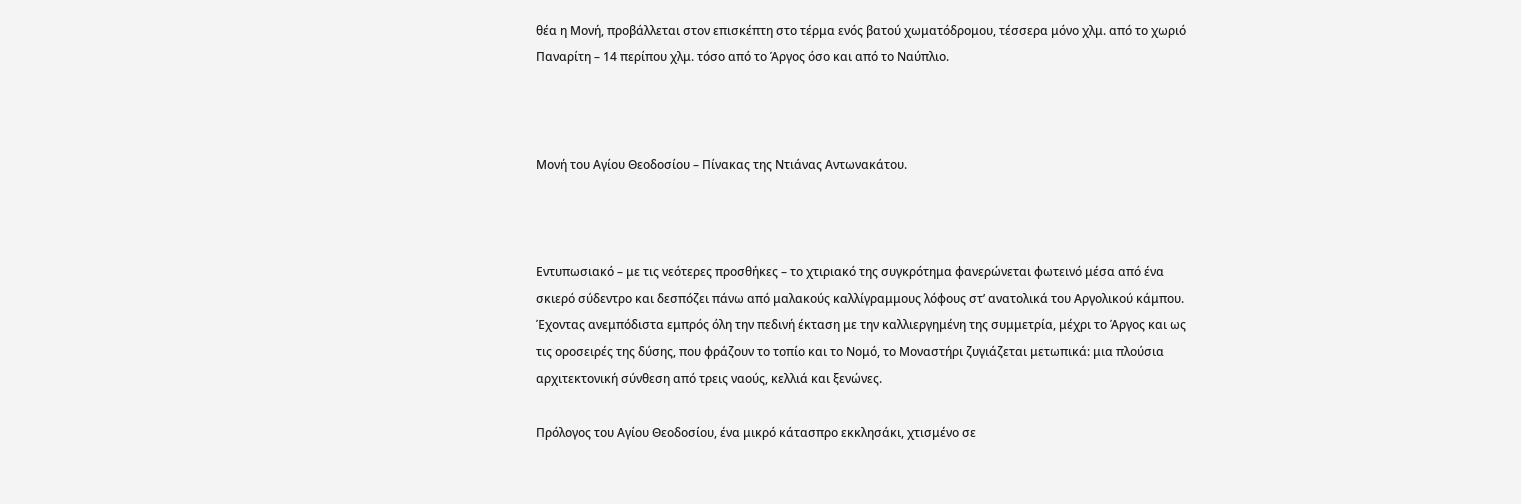θέα η Μονή, προβάλλεται στον επισκέπτη στο τέρμα ενός βατού χωματόδρομου, τέσσερα μόνο χλμ. από το χωριό Παναρίτη – 14 περίπου χλμ. τόσο από το Άργος όσο και από το Ναύπλιο.



Μονή του Αγίου Θεοδοσίου – Πίνακας της Ντιάνας Αντωνακάτου.



Εντυπωσιακό – με τις νεότερες προσθήκες – το χτιριακό της συγκρότημα φανερώνεται φωτεινό μέσα από ένα σκιερό σύδεντρο και δεσπόζει πάνω από μαλακούς καλλίγραμμους λόφους στ’ ανατολικά του Αργολικού κάμπου. Έχοντας ανεμπόδιστα εμπρός όλη την πεδινή έκταση με την καλλιεργημένη της συμμετρία, μέχρι το Άργος και ως τις οροσειρές της δύσης, που φράζουν το τοπίο και το Νομό, το Μοναστήρι ζυγιάζεται μετωπικά: μια πλούσια αρχιτεκτονική σύνθεση από τρεις ναούς, κελλιά και ξενώνες.

Πρόλογος του Αγίου Θεοδοσίου, ένα μικρό κάτασπρο εκκλησάκι, χτισμένο σε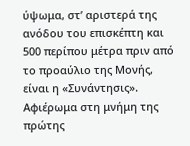ύψωμα, στ’ αριστερά της ανόδου του επισκέπτη και 500 περίπου μέτρα πριν από το προαύλιο της Μονής, είναι η «Συνάντησις». Αφιέρωμα στη μνήμη της πρώτης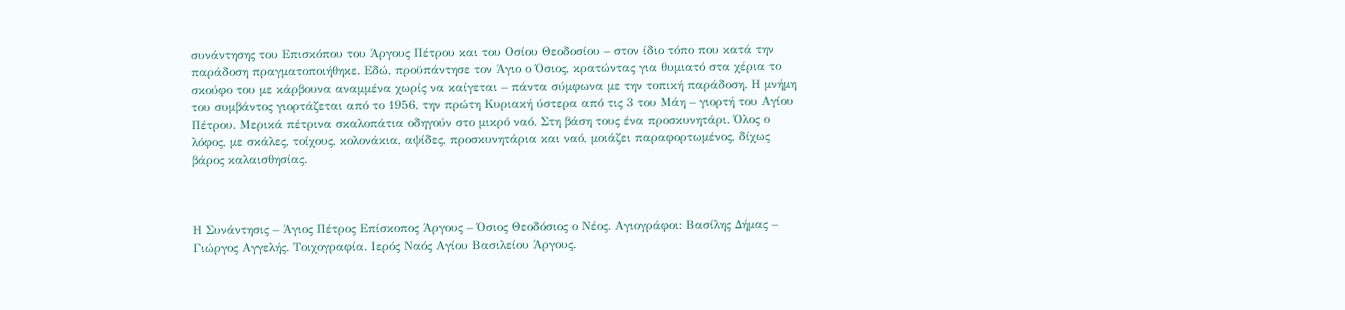συνάντησης του Επισκόπου του Άργους Πέτρου και του Οσίου Θεοδοσίου – στον ίδιο τόπο που κατά την παράδοση πραγματοποιήθηκε. Εδώ, προϋπάντησε τον Άγιο ο Όσιος, κρατώντας για θυμιατό στα χέρια το σκούφο του με κάρβουνα αναμμένα χωρίς να καίγεται – πάντα σύμφωνα με την τοπική παράδοση. Η μνήμη του συμβάντος γιορτάζεται από το 1956, την πρώτη Κυριακή ύστερα από τις 3 του Μάη – γιορτή του Αγίου Πέτρου. Μερικά πέτρινα σκαλοπάτια οδηγούν στο μικρό ναό. Στη βάση τους ένα προσκυνητάρι. Όλος ο λόφος, με σκάλες, τοίχους, κολονάκια, αψίδες, προσκυνητάρια και ναό, μοιάζει παραφορτωμένος, δίχως βάρος καλαισθησίας.



Η Συνάντησις – Άγιος Πέτρος Επίσκοπος Άργους – Όσιος Θεοδόσιος ο Νέος. Αγιογράφοι: Βασίλης Δήμας – Γιώργος Αγγελής. Τοιχογραφία. Ιερός Ναός Αγίου Βασιλείου Άργους.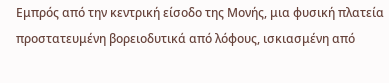Εμπρός από την κεντρική είσοδο της Μονής, μια φυσική πλατεία προστατευμένη βορειοδυτικά από λόφους, ισκιασμένη από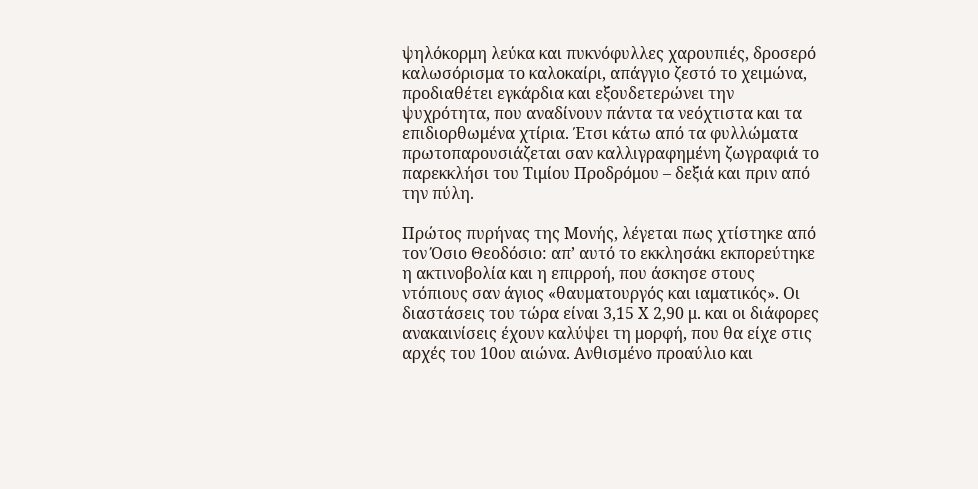ψηλόκορμη λεύκα και πυκνόφυλλες χαρουπιές, δροσερό καλωσόρισμα το καλοκαίρι, απάγγιο ζεστό το χειμώνα, προδιαθέτει εγκάρδια και εξουδετερώνει την ψυχρότητα, που αναδίνουν πάντα τα νεόχτιστα και τα επιδιορθωμένα χτίρια. Έτσι κάτω από τα φυλλώματα πρωτοπαρουσιάζεται σαν καλλιγραφημένη ζωγραφιά το παρεκκλήσι του Τιμίου Προδρόμου – δεξιά και πριν από την πύλη.

Πρώτος πυρήνας της Μονής, λέγεται πως χτίστηκε από τον Όσιο Θεοδόσιο: απ’ αυτό το εκκλησάκι εκπορεύτηκε η ακτινοβολία και η επιρροή, που άσκησε στους ντόπιους σαν άγιος «θαυματουργός και ιαματικός». Οι διαστάσεις του τώρα είναι 3,15 Χ 2,90 μ. και οι διάφορες ανακαινίσεις έχουν καλύψει τη μορφή, που θα είχε στις αρχές του 10ου αιώνα. Ανθισμένο προαύλιο και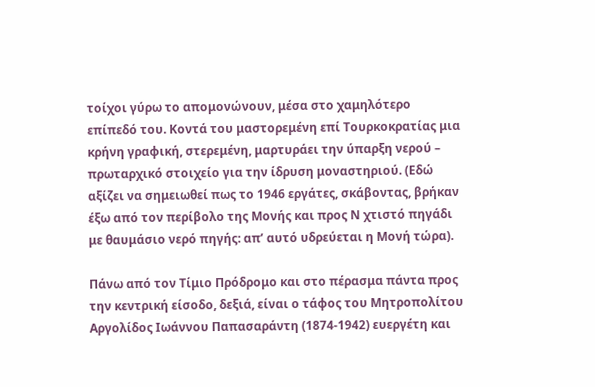τοίχοι γύρω το απομονώνουν, μέσα στο χαμηλότερο επίπεδό του. Κοντά του μαστορεμένη επί Τουρκοκρατίας μια κρήνη γραφική, στερεμένη, μαρτυράει την ύπαρξη νερού – πρωταρχικό στοιχείο για την ίδρυση μοναστηριού. (Εδώ αξίζει να σημειωθεί πως το 1946 εργάτες, σκάβοντας, βρήκαν έξω από τον περίβολο της Μονής και προς Ν χτιστό πηγάδι με θαυμάσιο νερό πηγής: απ’ αυτό υδρεύεται η Μονή τώρα).

Πάνω από τον Τίμιο Πρόδρομο και στο πέρασμα πάντα προς την κεντρική είσοδο, δεξιά, είναι ο τάφος του Μητροπολίτου Αργολίδος Ιωάννου Παπασαράντη (1874-1942) ευεργέτη και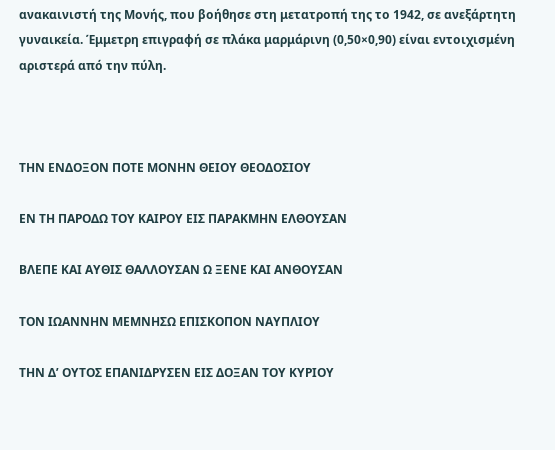ανακαινιστή της Μονής, που βοήθησε στη μετατροπή της το 1942, σε ανεξάρτητη γυναικεία. Έμμετρη επιγραφή σε πλάκα μαρμάρινη (0,50×0,90) είναι εντοιχισμένη αριστερά από την πύλη.



ΤΗΝ ΕΝΔΟΞΟΝ ΠΟΤΕ ΜΟΝΗΝ ΘΕΙΟΥ ΘΕΟΔΟΣΙΟΥ

ΕΝ ΤΗ ΠΑΡΟΔΩ ΤΟΥ ΚΑΙΡΟΥ ΕΙΣ ΠΑΡΑΚΜΗΝ ΕΛΘΟΥΣΑΝ

ΒΛΕΠΕ ΚΑΙ ΑΥΘΙΣ ΘΑΛΛΟΥΣΑΝ Ω ΞΕΝΕ ΚΑΙ ΑΝΘΟΥΣΑΝ

ΤΟΝ ΙΩΑΝΝΗΝ ΜΕΜΝΗΣΩ ΕΠΙΣΚΟΠΟΝ ΝΑΥΠΛΙΟΥ

ΤΗΝ Δ’ ΟΥΤΟΣ ΕΠΑΝΙΔΡΥΣΕΝ ΕΙΣ ΔΟΞΑΝ ΤΟΥ ΚΥΡΙΟΥ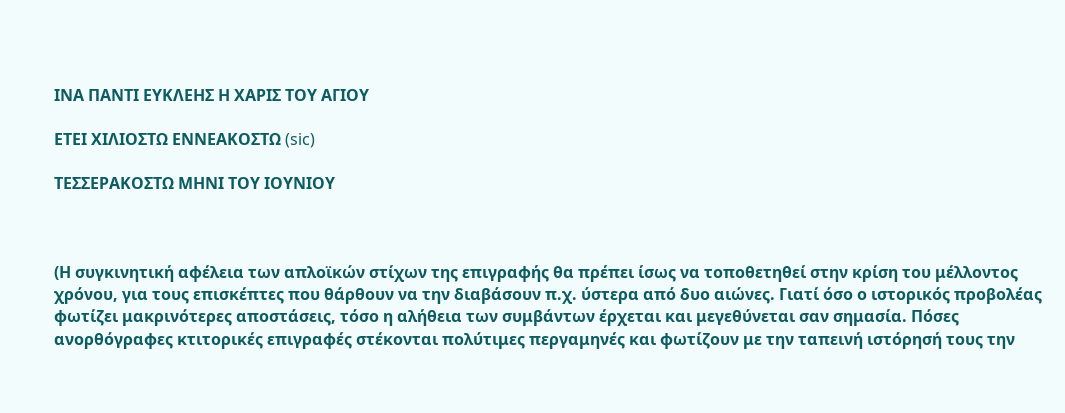ΙΝΑ ΠΑΝΤΙ ΕΥΚΛΕΗΣ Η ΧΑΡΙΣ ΤΟΥ ΑΓΙΟΥ

ΕΤΕΙ ΧΙΛΙΟΣΤΩ ΕΝΝΕΑΚΟΣΤΩ (sic)

ΤΕΣΣΕΡΑΚΟΣΤΩ ΜΗΝΙ ΤΟΥ ΙΟΥΝΙΟΥ



(Η συγκινητική αφέλεια των απλοϊκών στίχων της επιγραφής θα πρέπει ίσως να τοποθετηθεί στην κρίση του μέλλοντος χρόνου, για τους επισκέπτες που θάρθουν να την διαβάσουν π.χ. ύστερα από δυο αιώνες. Γιατί όσο ο ιστορικός προβολέας φωτίζει μακρινότερες αποστάσεις, τόσο η αλήθεια των συμβάντων έρχεται και μεγεθύνεται σαν σημασία. Πόσες ανορθόγραφες κτιτορικές επιγραφές στέκονται πολύτιμες περγαμηνές και φωτίζουν με την ταπεινή ιστόρησή τους την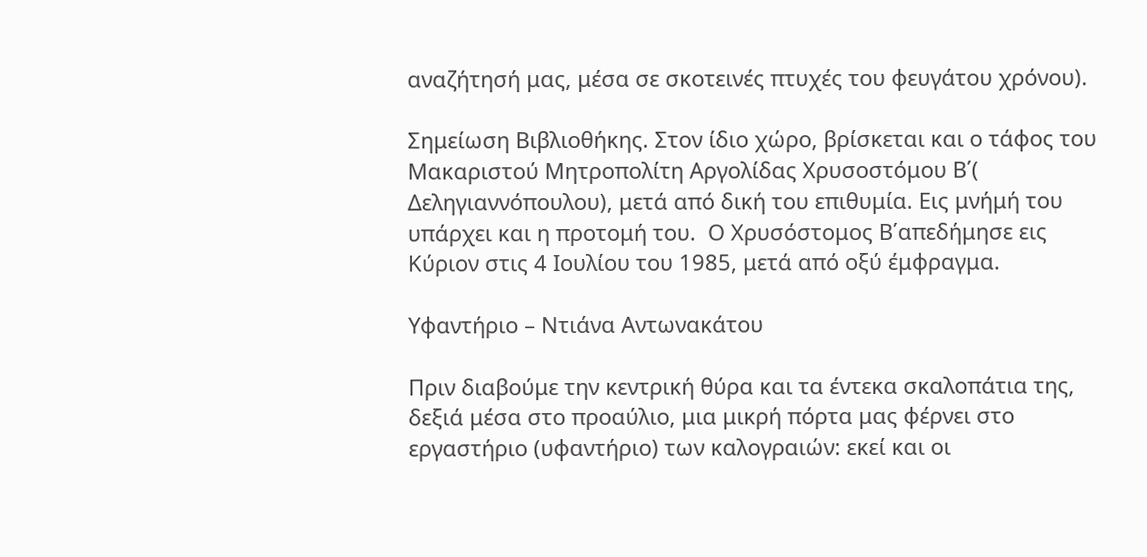αναζήτησή μας, μέσα σε σκοτεινές πτυχές του φευγάτου χρόνου).

Σημείωση Βιβλιοθήκης. Στον ίδιο χώρο, βρίσκεται και ο τάφος του Μακαριστού Μητροπολίτη Αργολίδας Χρυσοστόμου Β΄( Δεληγιαννόπουλου), μετά από δική του επιθυμία. Εις μνήμή του υπάρχει και η προτομή του.  Ο Χρυσόστομος Β΄απεδήμησε εις Κύριον στις 4 Ιουλίου του 1985, μετά από οξύ έμφραγμα.

Υφαντήριο – Ντιάνα Αντωνακάτου

Πριν διαβούμε την κεντρική θύρα και τα έντεκα σκαλοπάτια της, δεξιά μέσα στο προαύλιο, μια μικρή πόρτα μας φέρνει στο εργαστήριο (υφαντήριο) των καλογραιών: εκεί και οι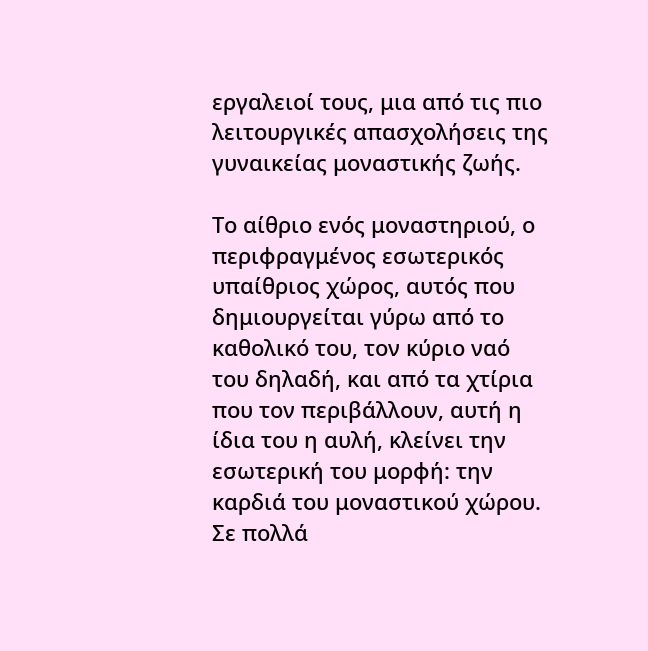εργαλειοί τους, μια από τις πιο λειτουργικές απασχολήσεις της γυναικείας μοναστικής ζωής.

Το αίθριο ενός μοναστηριού, ο περιφραγμένος εσωτερικός υπαίθριος χώρος, αυτός που δημιουργείται γύρω από το καθολικό του, τον κύριο ναό του δηλαδή, και από τα χτίρια που τον περιβάλλουν, αυτή η ίδια του η αυλή, κλείνει την εσωτερική του μορφή: την καρδιά του μοναστικού χώρου. Σε πολλά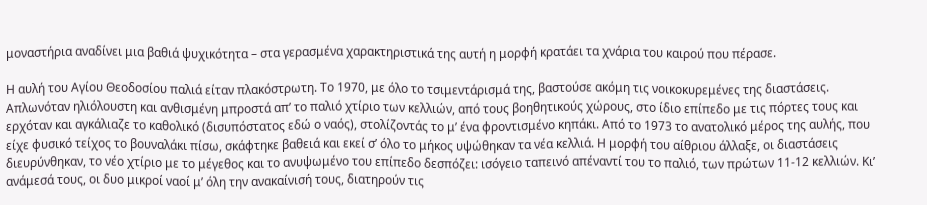μοναστήρια αναδίνει μια βαθιά ψυχικότητα – στα γερασμένα χαρακτηριστικά της αυτή η μορφή κρατάει τα χνάρια του καιρού που πέρασε.

Η αυλή του Αγίου Θεοδοσίου παλιά είταν πλακόστρωτη. Το 1970, με όλο το τσιμεντάρισμά της, βαστούσε ακόμη τις νοικοκυρεμένες της διαστάσεις. Απλωνόταν ηλιόλουστη και ανθισμένη μπροστά απ’ το παλιό χτίριο των κελλιών, από τους βοηθητικούς χώρους, στο ίδιο επίπεδο με τις πόρτες τους και ερχόταν και αγκάλιαζε το καθολικό (δισυπόστατος εδώ ο ναός), στολίζοντάς το μ’ ένα φροντισμένο κηπάκι. Από το 1973 το ανατολικό μέρος της αυλής, που είχε φυσικό τείχος το βουναλάκι πίσω, σκάφτηκε βαθειά και εκεί σ’ όλο το μήκος υψώθηκαν τα νέα κελλιά. Η μορφή του αίθριου άλλαξε, οι διαστάσεις διευρύνθηκαν, το νέο χτίριο με το μέγεθος και το ανυψωμένο του επίπεδο δεσπόζει: ισόγειο ταπεινό απέναντί του το παλιό, των πρώτων 11-12 κελλιών. Κι’ ανάμεσά τους, οι δυο μικροί ναοί μ’ όλη την ανακαίνισή τους, διατηρούν τις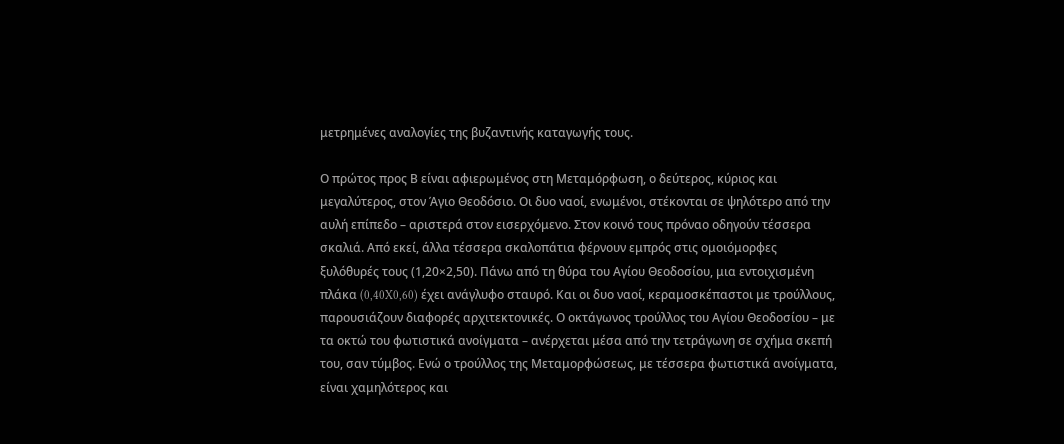μετρημένες αναλογίες της βυζαντινής καταγωγής τους.

Ο πρώτος προς Β είναι αφιερωμένος στη Μεταμόρφωση, ο δεύτερος, κύριος και μεγαλύτερος, στον Άγιο Θεοδόσιο. Οι δυο ναοί, ενωμένοι, στέκονται σε ψηλότερο από την αυλή επίπεδο – αριστερά στον εισερχόμενο. Στον κοινό τους πρόναο οδηγούν τέσσερα σκαλιά. Από εκεί, άλλα τέσσερα σκαλοπάτια φέρνουν εμπρός στις ομοιόμορφες ξυλόθυρές τους (1,20×2,50). Πάνω από τη θύρα του Αγίου Θεοδοσίου, μια εντοιχισμένη πλάκα (0,40X0,60) έχει ανάγλυφο σταυρό. Και οι δυο ναοί, κεραμοσκέπαστοι με τρούλλους, παρουσιάζουν διαφορές αρχιτεκτονικές. Ο οκτάγωνος τρούλλος του Αγίου Θεοδοσίου – με τα οκτώ του φωτιστικά ανοίγματα – ανέρχεται μέσα από την τετράγωνη σε σχήμα σκεπή του, σαν τύμβος. Ενώ ο τρούλλος της Μεταμορφώσεως, με τέσσερα φωτιστικά ανοίγματα, είναι χαμηλότερος και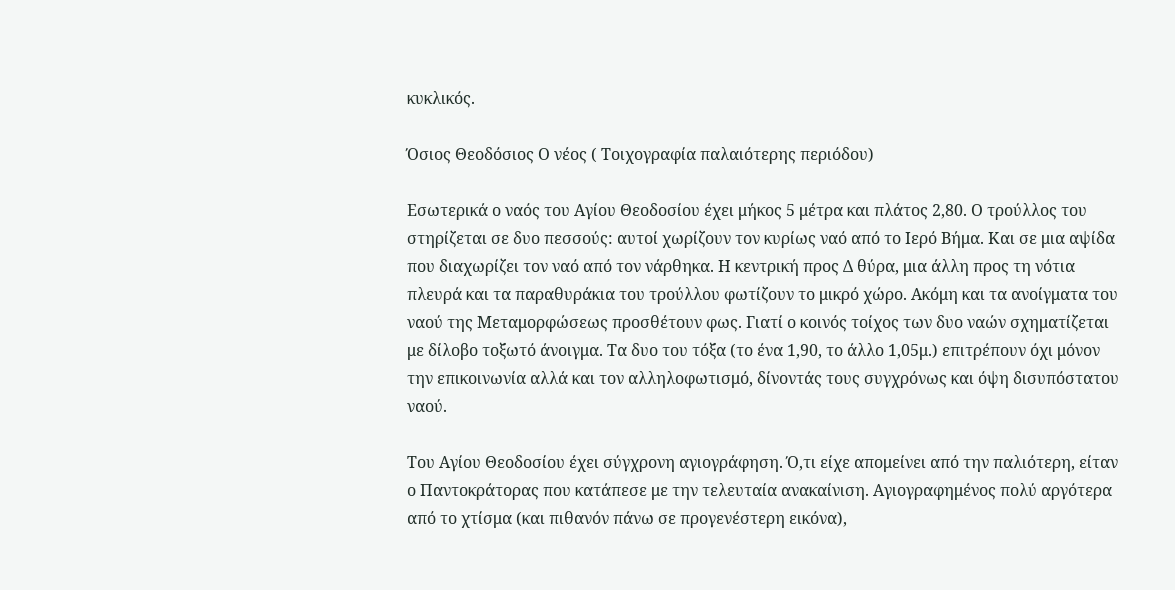κυκλικός.

Όσιος Θεοδόσιος Ο νέος ( Τοιχογραφία παλαιότερης περιόδου)

Εσωτερικά ο ναός του Αγίου Θεοδοσίου έχει μήκος 5 μέτρα και πλάτος 2,80. Ο τρούλλος του στηρίζεται σε δυο πεσσούς: αυτοί χωρίζουν τον κυρίως ναό από το Ιερό Βήμα. Και σε μια αψίδα που διαχωρίζει τον ναό από τον νάρθηκα. Η κεντρική προς Δ θύρα, μια άλλη προς τη νότια πλευρά και τα παραθυράκια του τρούλλου φωτίζουν το μικρό χώρο. Ακόμη και τα ανοίγματα του ναού της Μεταμορφώσεως προσθέτουν φως. Γιατί ο κοινός τοίχος των δυο ναών σχηματίζεται με δίλοβο τοξωτό άνοιγμα. Τα δυο του τόξα (το ένα 1,90, το άλλο 1,05μ.) επιτρέπουν όχι μόνον την επικοινωνία αλλά και τον αλληλοφωτισμό, δίνοντάς τους συγχρόνως και όψη δισυπόστατου ναού.

Του Αγίου Θεοδοσίου έχει σύγχρονη αγιογράφηση. Ό,τι είχε απομείνει από την παλιότερη, είταν ο Παντοκράτορας που κατάπεσε με την τελευταία ανακαίνιση. Αγιογραφημένος πολύ αργότερα από το χτίσμα (και πιθανόν πάνω σε προγενέστερη εικόνα),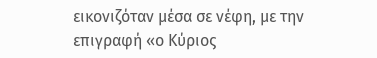εικονιζόταν μέσα σε νέφη, με την επιγραφή «ο Κύριος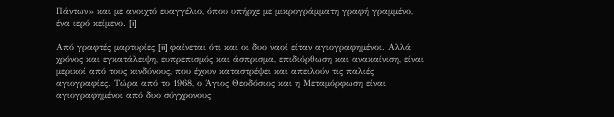Πάντων» και με ανοιχτό ευαγγέλιο, όπου υπήρχε με μικρογράμματη γραφή γραμμένο, ένα ιερό κείμενο. [i]

Από γραφτές μαρτυρίες [ii] φαίνεται ότι και οι δυο ναοί είταν αγιογραφημένοι. Αλλά χρόνος και εγκατάλειψη, ευπρεπισμός και άσπρισμα, επιδιόρθωση και ανακαίνιση, είναι μερικοί από τους κινδύνους, που έχουν καταστρέψει και απειλούν τις παλιές αγιογραφίες. Τώρα από το 1968, ο Άγιος Θεοδόσιος και η Μεταμόρφωση είναι αγιογραφημένοι από δυο σύγχρονους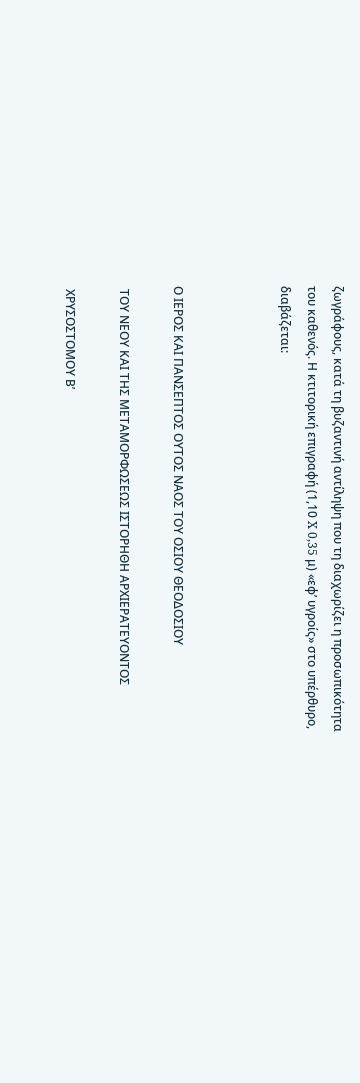ζωγράφους, κατά τη βυζαντινή αντίληψη που τη διαχωρίζει η προσωπικότητα του καθενός. Η κτιτορική επιγραφή (1,10 X 0,35 μ) «εφ’ υγροίς» στο υπέρθυρο, διαβάζεται:



Ο ΙΕΡΟΣ ΚΑΙ ΠΑΝΣΕΠΤΟΣ ΟΥΤΟΣ ΝΑΟΣ ΤΟΥ ΟΣΙΟΥ ΘΕΟΔΟΣΙΟΥ

 ΤΟΥ ΝΕΟΥ ΚΑΙ ΤΗΣ ΜΕΤΑΜΟΡΦΩΣΕΩΣ ΙΣΤΟΡΗΘΗ ΑΡΧΙΕΡΑΤΕΥΟΝΤΟΣ

 ΧΡΥΣΟΣΤΟΜΟΥ Β’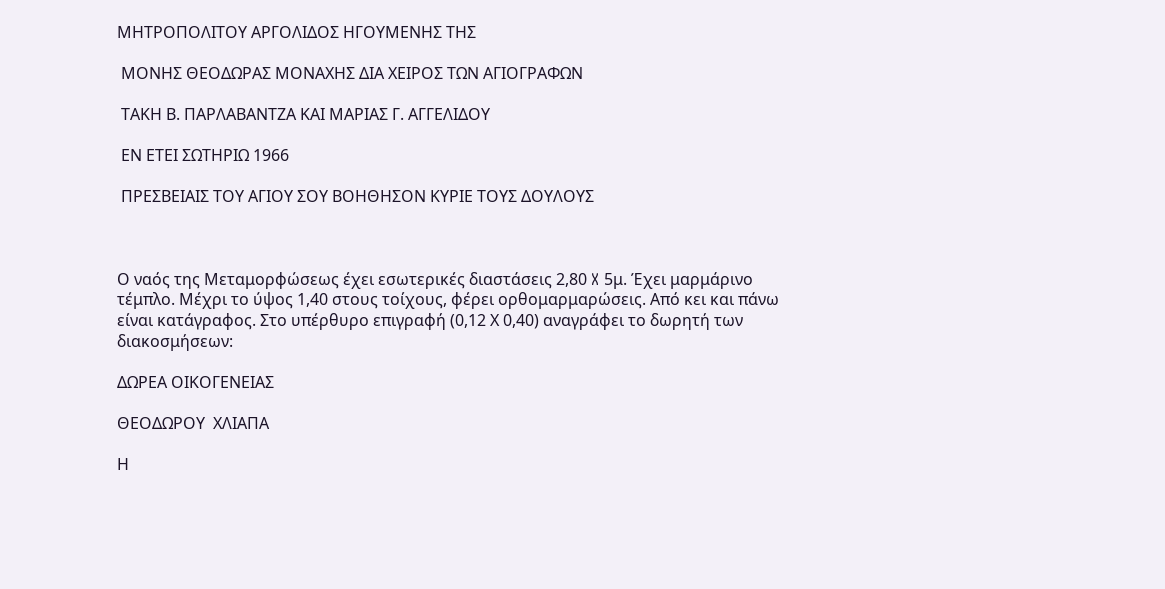ΜΗΤΡΟΠΟΛΙΤΟΥ ΑΡΓΟΛΙΔΟΣ ΗΓΟΥΜΕΝΗΣ ΤΗΣ

 ΜΟΝΗΣ ΘΕΟΔΩΡΑΣ ΜΟΝΑΧΗΣ ΔΙΑ ΧΕΙΡΟΣ ΤΩΝ ΑΓΙΟΓΡΑΦΩΝ

 ΤΑΚΗ Β. ΠΑΡΛΑΒΑΝΤΖΑ ΚΑΙ ΜΑΡΙΑΣ Γ. ΑΓΓΕΛΙΔΟΥ

 ΕΝ ΕΤΕΙ ΣΩΤΗΡΙΩ 1966

 ΠΡΕΣΒΕΙΑΙΣ ΤΟΥ ΑΓΙΟΥ ΣΟΥ ΒΟΗΘΗΣΟΝ ΚΥΡΙΕ ΤΟΥΣ ΔΟΥΛΟΥΣ



Ο ναός της Μεταμορφώσεως έχει εσωτερικές διαστάσεις 2,80 X 5μ. Έχει μαρμάρινο τέμπλο. Μέχρι το ύψος 1,40 στους τοίχους, φέρει ορθομαρμαρώσεις. Από κει και πάνω είναι κατάγραφος. Στο υπέρθυρο επιγραφή (0,12 Χ 0,40) αναγράφει το δωρητή των διακοσμήσεων:

ΔΩΡΕΑ ΟΙΚΟΓΕΝΕΙΑΣ

ΘΕΟΔΩΡΟΥ  ΧΛΙΑΠΑ

Η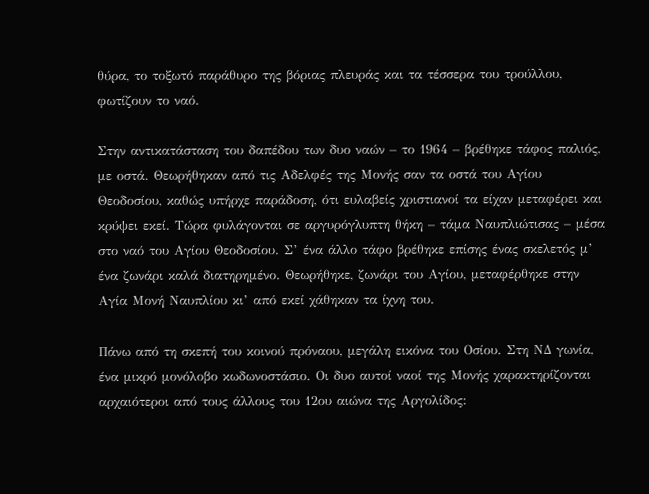θύρα, το τοξωτό παράθυρο της βόριας πλευράς και τα τέσσερα του τρούλλου, φωτίζουν το ναό.

Στην αντικατάσταση του δαπέδου των δυο ναών – το 1964 – βρέθηκε τάφος παλιός, με οστά. Θεωρήθηκαν από τις Αδελφές της Μονής σαν τα οστά του Αγίου Θεοδοσίου, καθώς υπήρχε παράδοση, ότι ευλαβείς χριστιανοί τα είχαν μεταφέρει και κρύψει εκεί. Τώρα φυλάγονται σε αργυρόγλυπτη θήκη – τάμα Ναυπλιώτισας – μέσα στο ναό του Αγίου Θεοδοσίου. Σ’ ένα άλλο τάφο βρέθηκε επίσης ένας σκελετός μ’ ένα ζωνάρι καλά διατηρημένο. Θεωρήθηκε, ζωνάρι του Αγίου, μεταφέρθηκε στην Αγία Μονή Ναυπλίου κι’ από εκεί χάθηκαν τα ίχνη του.

Πάνω από τη σκεπή του κοινού πρόναου, μεγάλη εικόνα του Οσίου. Στη ΝΔ γωνία, ένα μικρό μονόλοβο κωδωνοστάσιο. Οι δυο αυτοί ναοί της Μονής χαρακτηρίζονται αρχαιότεροι από τους άλλους του 12ου αιώνα της Αργολίδος: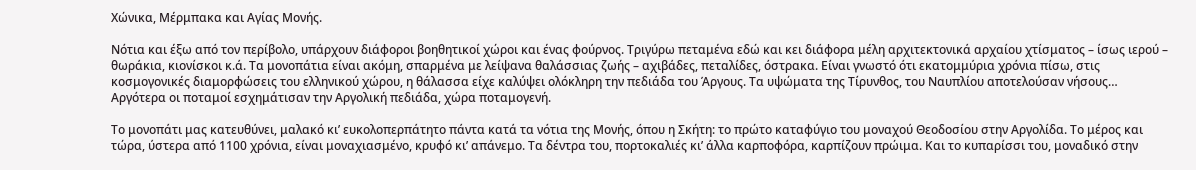Χώνικα, Μέρμπακα και Αγίας Μονής.

Νότια και έξω από τον περίβολο, υπάρχουν διάφοροι βοηθητικοί χώροι και ένας φούρνος. Τριγύρω πεταμένα εδώ και κει διάφορα μέλη αρχιτεκτονικά αρχαίου χτίσματος – ίσως ιερού – θωράκια, κιονίσκοι κ.ά. Τα μονοπάτια είναι ακόμη, σπαρμένα με λείψανα θαλάσσιας ζωής – αχιβάδες, πεταλίδες, όστρακα. Είναι γνωστό ότι εκατομμύρια χρόνια πίσω, στις κοσμογονικές διαμορφώσεις του ελληνικού χώρου, η θάλασσα είχε καλύψει ολόκληρη την πεδιάδα του Άργους. Τα υψώματα της Τίρυνθος, του Ναυπλίου αποτελούσαν νήσους… Αργότερα οι ποταμοί εσχημάτισαν την Αργολική πεδιάδα, χώρα ποταμογενή.

Το μονοπάτι μας κατευθύνει, μαλακό κι’ ευκολοπερπάτητο πάντα κατά τα νότια της Μονής, όπου η Σκήτη: το πρώτο καταφύγιο του μοναχού Θεοδοσίου στην Αργολίδα. Το μέρος και τώρα, ύστερα από 1100 χρόνια, είναι μοναχιασμένο, κρυφό κι’ απάνεμο. Τα δέντρα του, πορτοκαλιές κι’ άλλα καρποφόρα, καρπίζουν πρώιμα. Και το κυπαρίσσι του, μοναδικό στην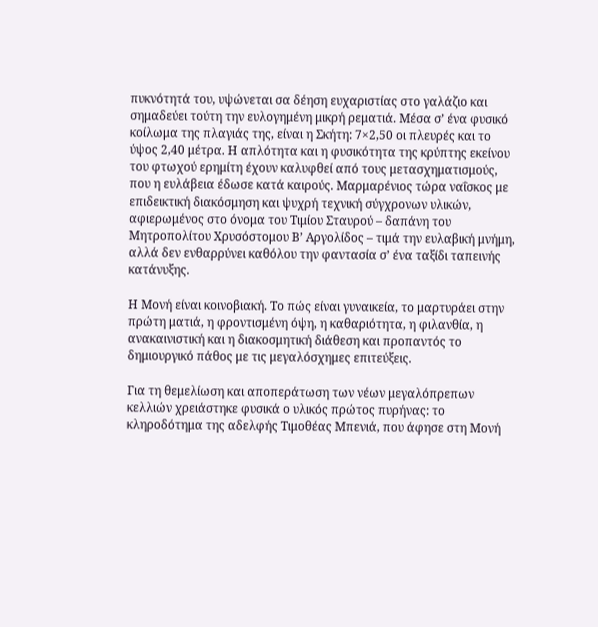πυκνότητά του, υψώνεται σα δέηση ευχαριστίας στο γαλάζιο και σημαδεύει τούτη την ευλογημένη μικρή ρεματιά. Μέσα σ’ ένα φυσικό κοίλωμα της πλαγιάς της, είναι η Σκήτη: 7×2,50 οι πλευρές και το ύψος 2,40 μέτρα. Η απλότητα και η φυσικότητα της κρύπτης εκείνου του φτωχού ερημίτη έχουν καλυφθεί από τους μετασχηματισμούς, που η ευλάβεια έδωσε κατά καιρούς. Μαρμαρένιος τώρα ναΐσκος με επιδεικτική διακόσμηση και ψυχρή τεχνική σύγχρονων υλικών, αφιερωμένος στο όνομα του Τιμίου Σταυρού – δαπάνη του Μητροπολίτου Χρυσόστομου Β’ Αργολίδος – τιμά την ευλαβική μνήμη, αλλά δεν ενθαρρύνει καθόλου την φαντασία σ’ ένα ταξίδι ταπεινής κατάνυξης.

Η Μονή είναι κοινοβιακή. Το πώς είναι γυναικεία, το μαρτυράει στην πρώτη ματιά, η φροντισμένη όψη, η καθαριότητα, η φιλανθία, η ανακαινιστική και η διακοσμητική διάθεση και προπαντός το δημιουργικό πάθος με τις μεγαλόσχημες επιτεύξεις.

Για τη θεμελίωση και αποπεράτωση των νέων μεγαλόπρεπων κελλιών χρειάστηκε φυσικά ο υλικός πρώτος πυρήνας: το κληροδότημα της αδελφής Τιμοθέας Μπενιά, που άφησε στη Μονή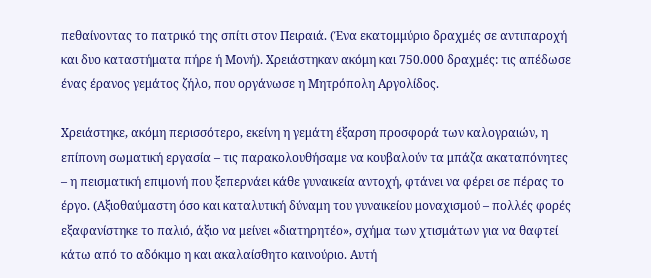πεθαίνοντας το πατρικό της σπίτι στον Πειραιά. (Ένα εκατομμύριο δραχμές σε αντιπαροχή και δυο καταστήματα πήρε ή Μονή). Χρειάστηκαν ακόμη και 750.000 δραχμές: τις απέδωσε ένας έρανος γεμάτος ζήλο, που οργάνωσε η Μητρόπολη Αργολίδος.

Χρειάστηκε, ακόμη περισσότερο, εκείνη η γεμάτη έξαρση προσφορά των καλογραιών, η επίπονη σωματική εργασία – τις παρακολουθήσαμε να κουβαλούν τα μπάζα ακαταπόνητες – η πεισματική επιμονή που ξεπερνάει κάθε γυναικεία αντοχή, φτάνει να φέρει σε πέρας το έργο. (Αξιοθαύμαστη όσο και καταλυτική δύναμη του γυναικείου μοναχισμού – πολλές φορές εξαφανίστηκε το παλιό, άξιο να μείνει «διατηρητέο», σχήμα των χτισμάτων για να θαφτεί κάτω από το αδόκιμο η και ακαλαίσθητο καινούριο. Αυτή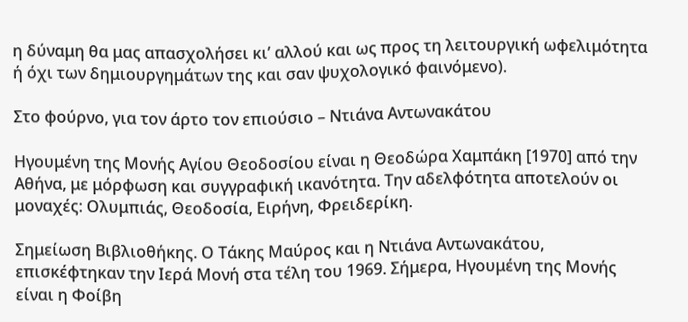η δύναμη θα μας απασχολήσει κι’ αλλού και ως προς τη λειτουργική ωφελιμότητα ή όχι των δημιουργημάτων της και σαν ψυχολογικό φαινόμενο).

Στο φούρνο, για τον άρτο τον επιούσιο – Ντιάνα Αντωνακάτου

Ηγουμένη της Μονής Αγίου Θεοδοσίου είναι η Θεοδώρα Χαμπάκη [1970] από την Αθήνα, με μόρφωση και συγγραφική ικανότητα. Την αδελφότητα αποτελούν οι μοναχές: Ολυμπιάς, Θεοδοσία, Ειρήνη, Φρειδερίκη.

Σημείωση Βιβλιοθήκης. Ο Τάκης Μαύρος και η Ντιάνα Αντωνακάτου, επισκέφτηκαν την Ιερά Μονή στα τέλη του 1969. Σήμερα, Ηγουμένη της Μονής είναι η Φοίβη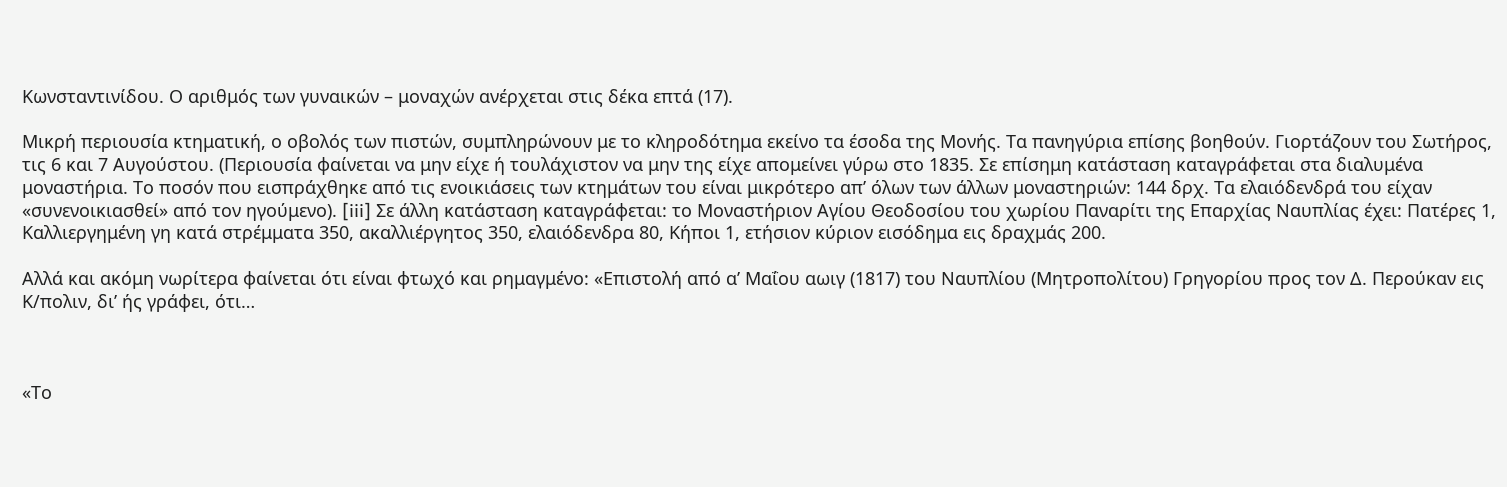Κωνσταντινίδου. Ο αριθμός των γυναικών – μοναχών ανέρχεται στις δέκα επτά (17).

Μικρή περιουσία κτηματική, ο οβολός των πιστών, συμπληρώνουν με το κληροδότημα εκείνο τα έσοδα της Μονής. Τα πανηγύρια επίσης βοηθούν. Γιορτάζουν του Σωτήρος, τις 6 και 7 Αυγούστου. (Περιουσία φαίνεται να μην είχε ή τουλάχιστον να μην της είχε απομείνει γύρω στο 1835. Σε επίσημη κατάσταση καταγράφεται στα διαλυμένα μοναστήρια. Το ποσόν που εισπράχθηκε από τις ενοικιάσεις των κτημάτων του είναι μικρότερο απ’ όλων των άλλων μοναστηριών: 144 δρχ. Τα ελαιόδενδρά του είχαν «συνενοικιασθεί» από τον ηγούμενο). [iii] Σε άλλη κατάσταση καταγράφεται: το Μοναστήριον Αγίου Θεοδοσίου του χωρίου Παναρίτι της Επαρχίας Ναυπλίας έχει: Πατέρες 1, Καλλιεργημένη γη κατά στρέμματα 350, ακαλλιέργητος 350, ελαιόδενδρα 80, Κήποι 1, ετήσιον κύριον εισόδημα εις δραχμάς 200.

Αλλά και ακόμη νωρίτερα φαίνεται ότι είναι φτωχό και ρημαγμένο: «Επιστολή από α’ Μαΐου αωιγ (1817) του Ναυπλίου (Μητροπολίτου) Γρηγορίου προς τον Δ. Περούκαν εις Κ/πολιν, δι’ ής γράφει, ότι…



«Το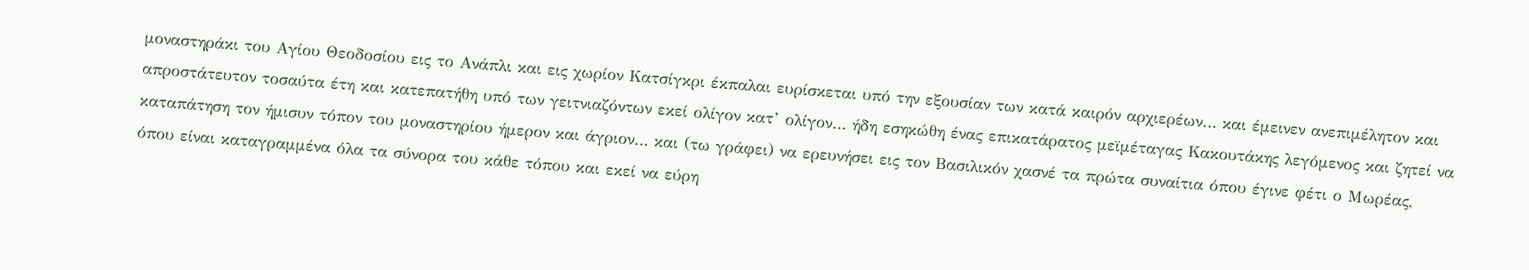μοναστηράκι του Αγίου Θεοδοσίου εις το Ανάπλι και εις χωρίον Κατσίγκρι έκπαλαι ευρίσκεται υπό την εξουσίαν των κατά καιρόν αρχιερέων… και έμεινεν ανεπιμέλητον και απροστάτευτον τοσαύτα έτη και κατεπατήθη υπό των γειτνιαζόντων εκεί ολίγον κατ’ ολίγον… ήδη εσηκώθη ένας επικατάρατος μεϊμέταγας Κακουτάκης λεγόμενος και ζητεί να καταπάτηση τον ήμισυν τόπον του μοναστηρίου ήμερον και άγριον… και (τω γράφει) να ερευνήσει εις τον Βασιλικόν χασνέ τα πρώτα συναίτια όπου έγινε φέτι ο Μωρέας, όπου είναι καταγραμμένα όλα τα σύνορα του κάθε τόπου και εκεί να εύρη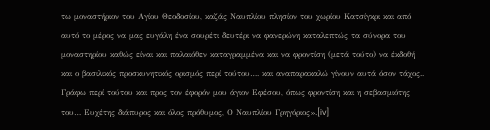τω μοναστήριον του Αγίου Θεοδοσίου, καζάς Ναυπλίου πλησίον του χωρίου Κατσίγκρι και από αυτό το μέρος να μας ευγάλη ένα σουρέτι δευτέρι να φανερώνη καταλεπτώς τα σύνορα του μοναστηρίου καθώς είναι και παλαιόθεν καταγραμμένα και να φροντίση (μετά τούτο) να έκδοθή και ο βασιλικός προσκυνητικός ορισμός περί τούτου…. και αναπαρακαλώ γίνουν αυτά όσον τάχος.. Γράφω περί τούτου και προς τον έφορόν μου άγιον Εφέσου, όπως φροντίση και η σεβασμιότης του… Ευχέτης διάπυρος και όλος πρόθυμος, Ο Ναυπλίου Γρηγόριος».[iv]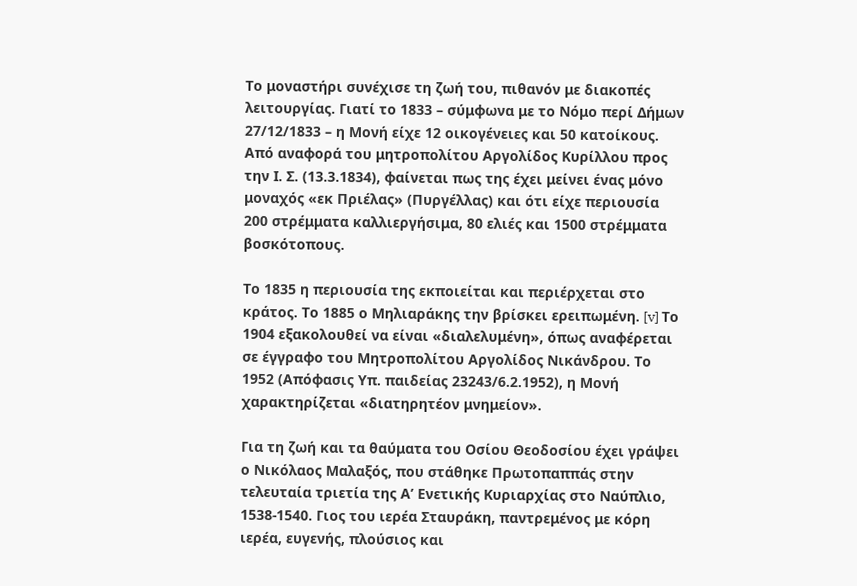Το μοναστήρι συνέχισε τη ζωή του, πιθανόν με διακοπές λειτουργίας. Γιατί το 1833 – σύμφωνα με το Νόμο περί Δήμων 27/12/1833 – η Μονή είχε 12 οικογένειες και 50 κατοίκους. Από αναφορά του μητροπολίτου Αργολίδος Κυρίλλου προς την Ι. Σ. (13.3.1834), φαίνεται πως της έχει μείνει ένας μόνο μοναχός «εκ Πριέλας» (Πυργέλλας) και ότι είχε περιουσία 200 στρέμματα καλλιεργήσιμα, 80 ελιές και 1500 στρέμματα βοσκότοπους.

Το 1835 η περιουσία της εκποιείται και περιέρχεται στο κράτος. Το 1885 ο Μηλιαράκης την βρίσκει ερειπωμένη. [v] Το 1904 εξακολουθεί να είναι «διαλελυμένη», όπως αναφέρεται σε έγγραφο του Μητροπολίτου Αργολίδος Νικάνδρου. Το 1952 (Απόφασις Υπ. παιδείας 23243/6.2.1952), η Μονή χαρακτηρίζεται «διατηρητέον μνημείον».

Για τη ζωή και τα θαύματα του Οσίου Θεοδοσίου έχει γράψει ο Νικόλαος Μαλαξός, που στάθηκε Πρωτοπαππάς στην τελευταία τριετία της Α’ Ενετικής Κυριαρχίας στο Ναύπλιο, 1538-1540. Γιος του ιερέα Σταυράκη, παντρεμένος με κόρη ιερέα, ευγενής, πλούσιος και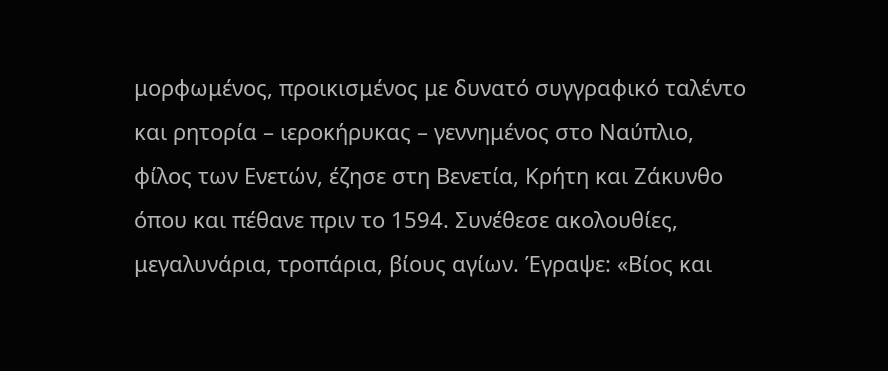μορφωμένος, προικισμένος με δυνατό συγγραφικό ταλέντο και ρητορία – ιεροκήρυκας – γεννημένος στο Ναύπλιο, φίλος των Ενετών, έζησε στη Βενετία, Κρήτη και Ζάκυνθο όπου και πέθανε πριν το 1594. Συνέθεσε ακολουθίες, μεγαλυνάρια, τροπάρια, βίους αγίων. Έγραψε: «Βίος και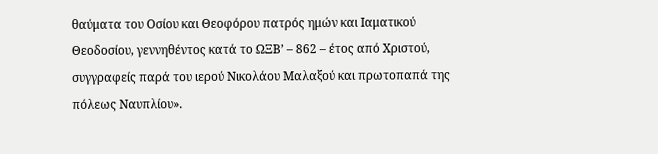θαύματα του Οσίου και Θεοφόρου πατρός ημών και Ιαματικού Θεοδοσίου, γεννηθέντος κατά το ΩΞΒ’ – 862 – έτος από Χριστού, συγγραφείς παρά του ιερού Νικολάου Μαλαξού και πρωτοπαπά της πόλεως Ναυπλίου».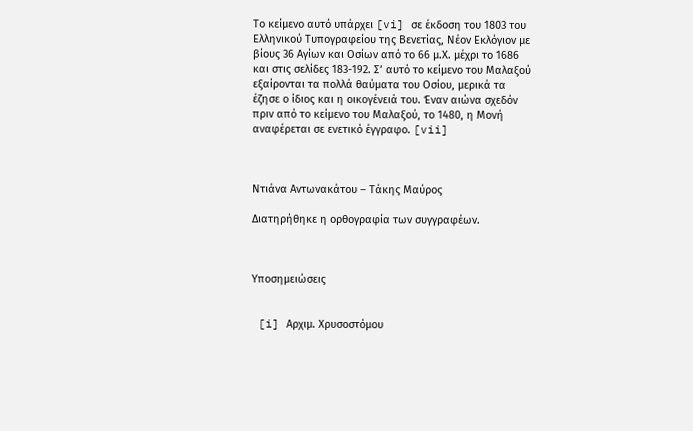Το κείμενο αυτό υπάρχει [vi] σε έκδοση του 1803 του Ελληνικού Τυπογραφείου της Βενετίας, Νέον Εκλόγιον με βίους 36 Αγίων και Οσίων από το 66 μ.Χ. μέχρι το 1686 και στις σελίδες 183-192. Σ’ αυτό το κείμενο του Μαλαξού εξαίρονται τα πολλά θαύματα του Οσίου, μερικά τα έζησε ο ίδιος και η οικογένειά του. Έναν αιώνα σχεδόν πριν από το κείμενο του Μαλαξού, το 1480, η Μονή αναφέρεται σε ενετικό έγγραφο. [vii]



Ντιάνα Αντωνακάτου – Τάκης Μαύρος

Διατηρήθηκε η ορθογραφία των συγγραφέων.



Υποσημειώσεις


 [i] Αρχιμ. Χρυσοστόμου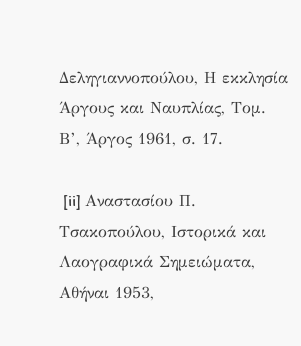Δεληγιαννοπούλου, Η εκκλησία Άργους και Ναυπλίας, Τομ. Β’, Άργος 1961, σ. 17.

 [ii] Αναστασίου Π. Τσακοπούλου, Ιστορικά και Λαογραφικά Σημειώματα, Αθήναι 1953,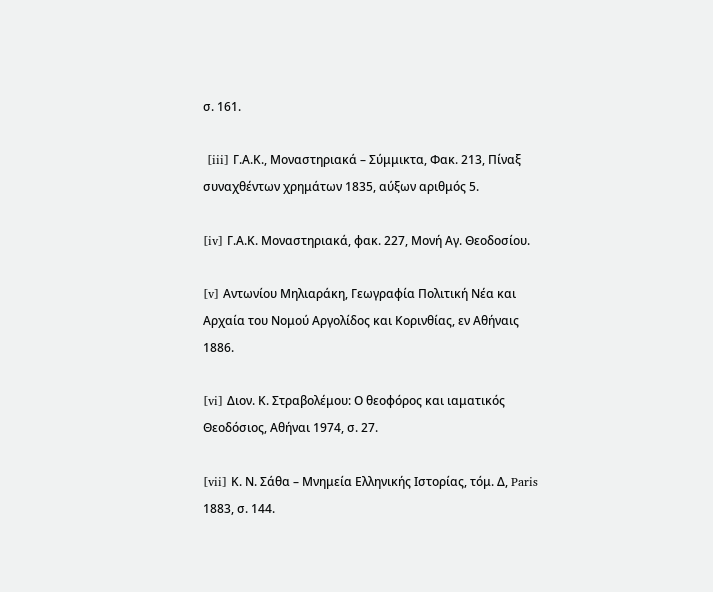σ. 161.

 [iii] Γ.Α.Κ., Μοναστηριακά – Σύμμικτα, Φακ. 213, Πίναξ συναχθέντων χρημάτων 1835, αύξων αριθμός 5.

[iv] Γ.Α.Κ. Μοναστηριακά, φακ. 227, Μονή Αγ. Θεοδοσίου.

[v] Αντωνίου Μηλιαράκη, Γεωγραφία Πολιτική Νέα και Αρχαία του Νομού Αργολίδος και Κορινθίας, εν Αθήναις 1886.

[vi] Διον. Κ. Στραβολέμου: Ο θεοφόρος και ιαματικός Θεοδόσιος, Αθήναι 1974, σ. 27.

[vii] Κ. Ν. Σάθα – Μνημεία Ελληνικής Ιστορίας, τόμ. Δ, Paris 1883, σ. 144.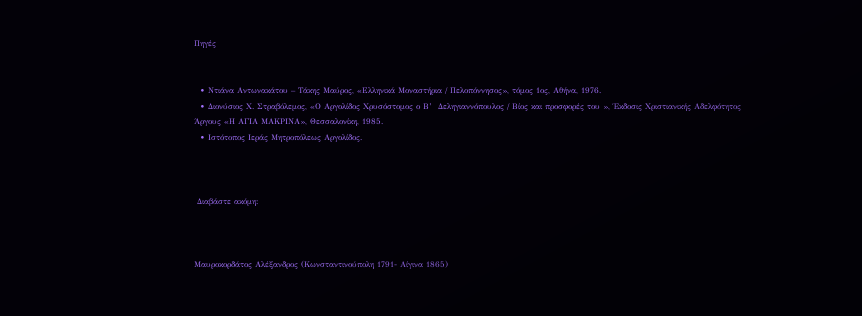Πηγές


  • Ντιάνα Αντωνακάτου – Τάκης Μαύρος, «Ελληνικά Μοναστήρια / Πελοπόννησος», τόμος 1ος, Αθήνα, 1976.
  • Διονύσιος Χ. Στραβόλεμος, «Ο Αργολίδος Χρυσόστομος ο Β’  Δεληγιαννόπουλος / Βίος και προσφορές του », Έκδοσις Χριστιανικής Αδελφότητος Άργους «Η ΑΓΙΑ ΜΑΚΡΙΝΑ», Θεσσαλονίκη, 1985.
  • Ιστότοπος Ιεράς Μητροπόλεως Αργολίδος.



 Διαβάστε ακόμη:



Μαυροκορδάτος Αλέξανδρος (Κωνσταντινούπολη 1791- Αίγινα 1865)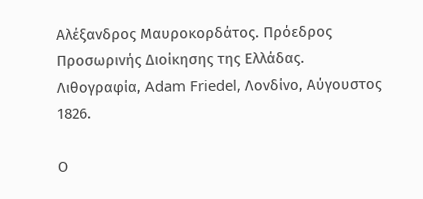Αλέξανδρος Μαυροκορδάτος. Πρόεδρος Προσωρινής Διοίκησης της Ελλάδας. Λιθογραφία, Adam Friedel, Λονδίνο, Αύγουστος 1826.

Ο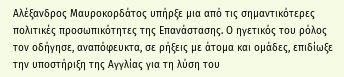Αλέξανδρος Μαυροκορδάτος υπήρξε μια από τις σημαντικότερες πολιτικές προσωπικότητες της Επανάστασης. Ο ηγετικός του ρόλος τον οδήγησε, αναπόφευκτα, σε ρήξεις με άτομα και ομάδες, επιδίωξε την υποστήριξη της Αγγλίας για τη λύση του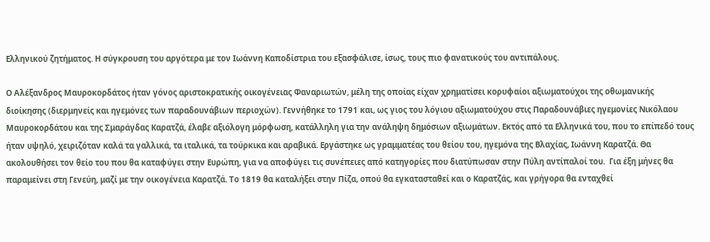Ελληνικού ζητήματος. Η σύγκρουση του αργότερα με τον Ιωάννη Καποδίστρια του εξασφάλισε, ίσως, τους πιο φανατικούς του αντιπάλους.

Ο Αλέξανδρος Μαυροκορδάτος ήταν γόνος αριστοκρατικής οικογένειας Φαναριωτών, μέλη της οποίας είχαν χρηματίσει κορυφαίοι αξιωματούχοι της οθωμανικής διοίκησης (διερμηνείς και ηγεμόνες των παραδουνάβιων περιοχών). Γεννήθηκε το 1791 και, ως γιος του λόγιου αξιωματούχου στις Παραδουνάβιες ηγεμονίες Νικόλαου Μαυροκορδάτου και της Σμαράγδας Καρατζά, έλαβε αξιόλογη μόρφωση, κατάλληλη για την ανάληψη δημόσιων αξιωμάτων. Εκτός από τα Ελληνικά του, που το επίπεδό τους ήταν υψηλό, χειριζόταν καλά τα γαλλικά, τα ιταλικά, τα τούρκικα και αραβικά. Εργάστηκε ως γραμματέας του θείου του, ηγεμόνα της Βλαχίας, Ιωάννη Καρατζά. Θα ακολουθήσει τον θείο του που θα καταφύγει στην Ευρώπη, για να αποφύγει τις συνέπειες από κατηγορίες που διατύπωσαν στην Πύλη αντίπαλοί του.  Για έξη μήνες θα παραμείνει στη Γενεύη, μαζί με την οικογένεια Καρατζά. Το 1819 θα καταλήξει στην Πίζα, οπού θα εγκατασταθεί και ο Καρατζάς, και γρήγορα θα ενταχθεί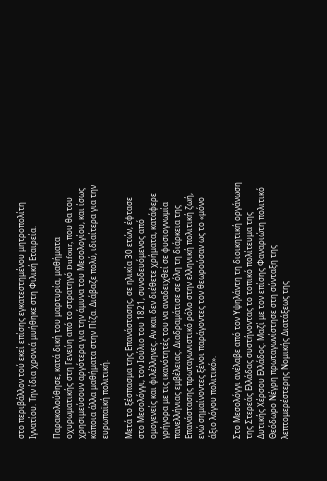στο περιβάλλον τού εκεί επίσης εγκατεστημένου μητροπολίτη Ιγνατίου. Την ίδια χρονιά μυήθηκε στη Φιλική Εταιρεία.

Παρακολούθησε, κατά δική του μαρτυρία, μαθήματα οχυρωματικής στη Γενεύη από το στρατηγό Dufour, που θα του χρησιμεύσουν αργότερα για την άμυνα του Μεσολογίου, και ίσως κάποια άλλα μαθήματα στην Πίζα. Διάβαζε πολύ, ιδιαίτερα για την ευρωπαϊκή πολιτική.

Μετά το ξέσπασμα της Επανάστασης, σε ηλικία 30 ετών, έφτασε στο Μεσολόγγι, τον Ιούλιο του 1821, συνοδευόμενος από ομογενείς και φιλέλληνες. Αν και δεν διέθετε χρήματα, κατάφερε γρήγορα με τις ικανότητές του να αναδειχθεί σε φυσιογνωμία πανελλήνιας εμβέλειας. Διαδραμάτισε σε όλη τη διάρκεια της Επανάστασης πρωταγωνιστικό ρόλο στην ελληνική πολιτική ζωή, ενώ σημαίνοντες ξένοι παράγοντες τον θεωρούσαν ως το «μόνο άξιο λόγου πολιτικό».

Στο Μεσολόγγι ανέλαβε από τον Υψηλάντη τη διοικητική οργάνωση της Στερεάς Ελλάδας συστήνοντας το τοπικό πολίτευμα της Δυτικής Χέρσου Ελλάδος. Μαζί με τον επίσης Φαναριώτη πολιτικό Θεόδωρο Νέγρη πρωταγωνίστησε στη σύνταξη της λεπτομερέστερης Νομικής Διατάξεως της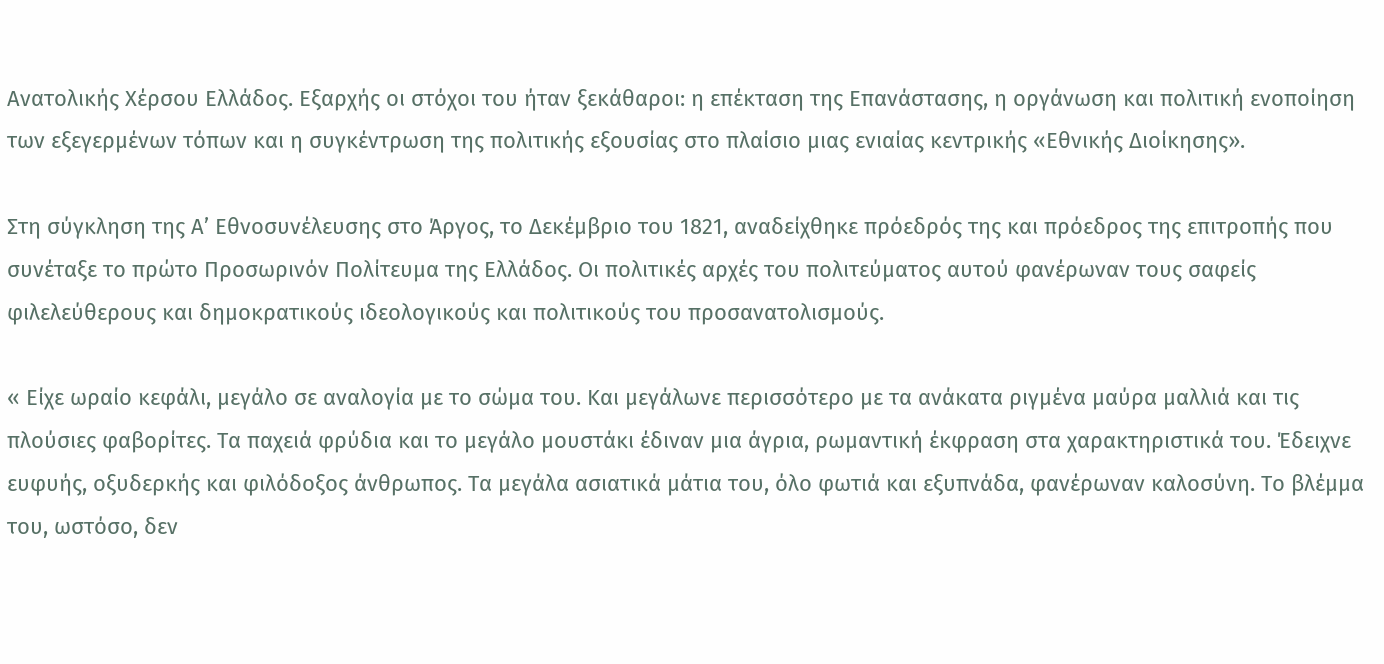Ανατολικής Χέρσου Ελλάδος. Εξαρχής οι στόχοι του ήταν ξεκάθαροι: η επέκταση της Επανάστασης, η οργάνωση και πολιτική ενοποίηση των εξεγερμένων τόπων και η συγκέντρωση της πολιτικής εξουσίας στο πλαίσιο μιας ενιαίας κεντρικής «Εθνικής Διοίκησης».

Στη σύγκληση της Α’ Εθνοσυνέλευσης στο Άργος, το Δεκέμβριο του 1821, αναδείχθηκε πρόεδρός της και πρόεδρος της επιτροπής που συνέταξε το πρώτο Προσωρινόν Πολίτευμα της Ελλάδος. Οι πολιτικές αρχές του πολιτεύματος αυτού φανέρωναν τους σαφείς φιλελεύθερους και δημοκρατικούς ιδεολογικούς και πολιτικούς του προσανατολισμούς.

« Είχε ωραίο κεφάλι, μεγάλο σε αναλογία με το σώμα του. Και μεγάλωνε περισσότερο με τα ανάκατα ριγμένα μαύρα μαλλιά και τις πλούσιες φαβορίτες. Τα παχειά φρύδια και το μεγάλο μουστάκι έδιναν μια άγρια, ρωμαντική έκφραση στα χαρακτηριστικά του. Έδειχνε ευφυής, οξυδερκής και φιλόδοξος άνθρωπος. Τα μεγάλα ασιατικά μάτια του, όλο φωτιά και εξυπνάδα, φανέρωναν καλοσύνη. Το βλέμμα του, ωστόσο, δεν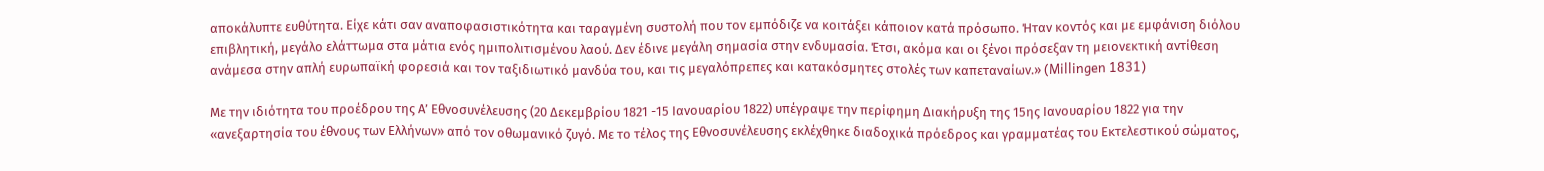αποκάλυπτε ευθύτητα. Είχε κάτι σαν αναποφασιστικότητα και ταραγμένη συστολή που τον εμπόδιζε να κοιτάξει κάποιον κατά πρόσωπο. Ήταν κοντός και με εμφάνιση διόλου επιβλητική, μεγάλο ελάττωμα στα μάτια ενός ημιπολιτισμένου λαού. Δεν έδινε μεγάλη σημασία στην ενδυμασία. Έτσι, ακόμα και οι ξένοι πρόσεξαν τη μειονεκτική αντίθεση ανάμεσα στην απλή ευρωπαϊκή φορεσιά και τον ταξιδιωτικό μανδύα του, και τις μεγαλόπρεπες και κατακόσμητες στολές των καπεταναίων.» (Millingen 1831)

Με την ιδιότητα του προέδρου της Α’ Εθνοσυνέλευσης (20 Δεκεμβρίου 1821 -15 Ιανουαρίου 1822) υπέγραψε την περίφημη Διακήρυξη της 15ης Ιανουαρίου 1822 για την «ανεξαρτησία του έθνους των Ελλήνων» από τον οθωμανικό ζυγό. Με το τέλος της Εθνοσυνέλευσης εκλέχθηκε διαδοχικά πρόεδρος και γραμματέας του Εκτελεστικού σώματος,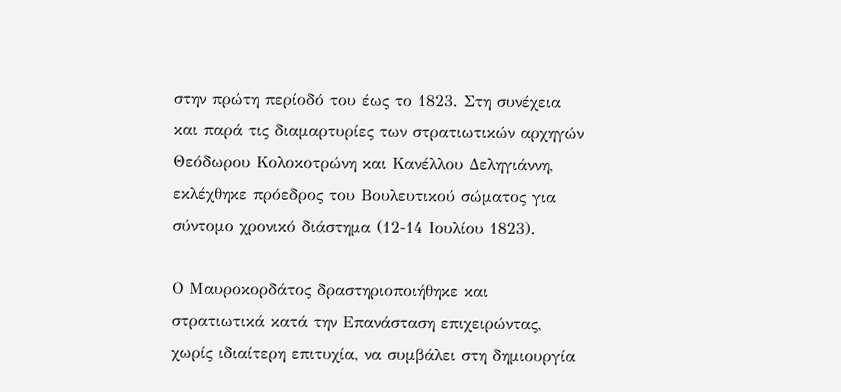στην πρώτη περίοδό του έως το 1823. Στη συνέχεια και παρά τις διαμαρτυρίες των στρατιωτικών αρχηγών Θεόδωρου Κολοκοτρώνη και Κανέλλου Δεληγιάννη, εκλέχθηκε πρόεδρος του Βουλευτικού σώματος για σύντομο χρονικό διάστημα (12-14 Ιουλίου 1823).

Ο Μαυροκορδάτος δραστηριοποιήθηκε και στρατιωτικά κατά την Επανάσταση επιχειρώντας, χωρίς ιδιαίτερη επιτυχία, να συμβάλει στη δημιουργία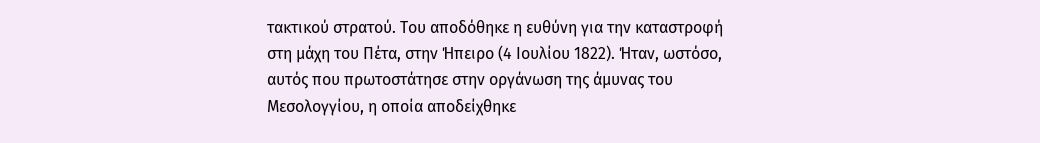τακτικού στρατού. Του αποδόθηκε η ευθύνη για την καταστροφή στη μάχη του Πέτα, στην Ήπειρο (4 Ιουλίου 1822). Ήταν, ωστόσο, αυτός που πρωτοστάτησε στην οργάνωση της άμυνας του Μεσολογγίου, η οποία αποδείχθηκε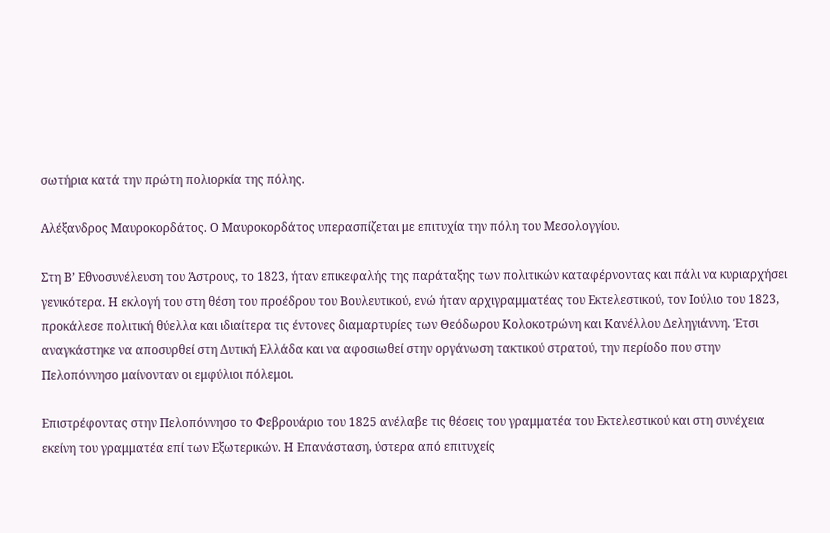σωτήρια κατά την πρώτη πολιορκία της πόλης.

Αλέξανδρος Μαυροκορδάτος. Ο Μαυροκορδάτος υπερασπίζεται με επιτυχία την πόλη του Μεσολογγίου.

Στη Β’ Εθνοσυνέλευση του Άστρους, το 1823, ήταν επικεφαλής της παράταξης των πολιτικών καταφέρνοντας και πάλι να κυριαρχήσει γενικότερα. Η εκλογή του στη θέση του προέδρου του Βουλευτικού, ενώ ήταν αρχιγραμματέας του Εκτελεστικού, τον Ιούλιο του 1823, προκάλεσε πολιτική θύελλα και ιδιαίτερα τις έντονες διαμαρτυρίες των Θεόδωρου Κολοκοτρώνη και Κανέλλου Δεληγιάννη. Έτσι αναγκάστηκε να αποσυρθεί στη Δυτική Ελλάδα και να αφοσιωθεί στην οργάνωση τακτικού στρατού, την περίοδο που στην Πελοπόννησο μαίνονταν οι εμφύλιοι πόλεμοι.

Επιστρέφοντας στην Πελοπόννησο το Φεβρουάριο του 1825 ανέλαβε τις θέσεις του γραμματέα του Εκτελεστικού και στη συνέχεια εκείνη του γραμματέα επί των Εξωτερικών. Η Επανάσταση, ύστερα από επιτυχείς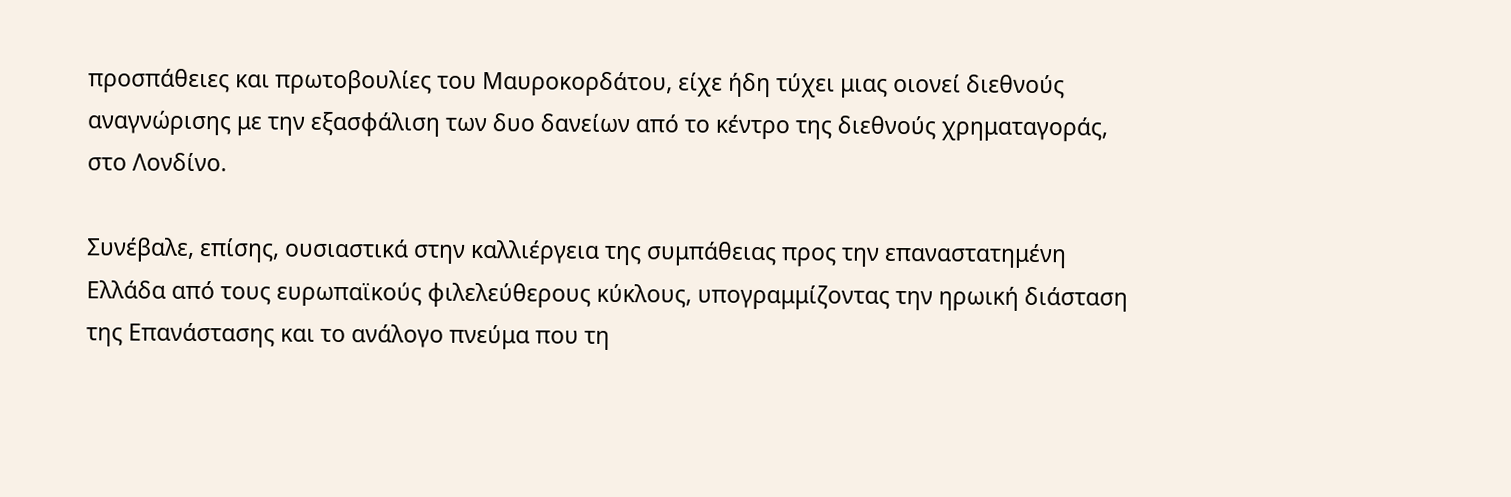προσπάθειες και πρωτοβουλίες του Μαυροκορδάτου, είχε ήδη τύχει μιας οιονεί διεθνούς αναγνώρισης με την εξασφάλιση των δυο δανείων από το κέντρο της διεθνούς χρηματαγοράς, στο Λονδίνο.

Συνέβαλε, επίσης, ουσιαστικά στην καλλιέργεια της συμπάθειας προς την επαναστατημένη Ελλάδα από τους ευρωπαϊκούς φιλελεύθερους κύκλους, υπογραμμίζοντας την ηρωική διάσταση της Επανάστασης και το ανάλογο πνεύμα που τη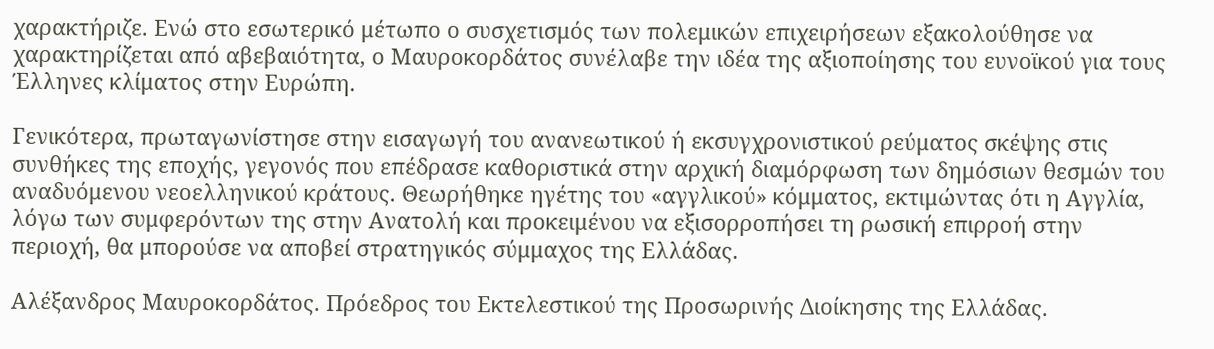χαρακτήριζε. Ενώ στο εσωτερικό μέτωπο ο συσχετισμός των πολεμικών επιχειρήσεων εξακολούθησε να χαρακτηρίζεται από αβεβαιότητα, ο Μαυροκορδάτος συνέλαβε την ιδέα της αξιοποίησης του ευνοϊκού για τους Έλληνες κλίματος στην Ευρώπη.

Γενικότερα, πρωταγωνίστησε στην εισαγωγή του ανανεωτικού ή εκσυγχρονιστικού ρεύματος σκέψης στις συνθήκες της εποχής, γεγονός που επέδρασε καθοριστικά στην αρχική διαμόρφωση των δημόσιων θεσμών του αναδυόμενου νεοελληνικού κράτους. Θεωρήθηκε ηγέτης του «αγγλικού» κόμματος, εκτιμώντας ότι η Αγγλία, λόγω των συμφερόντων της στην Ανατολή και προκειμένου να εξισορροπήσει τη ρωσική επιρροή στην περιοχή, θα μπορούσε να αποβεί στρατηγικός σύμμαχος της Ελλάδας.

Αλέξανδρος Μαυροκορδάτος. Πρόεδρος του Εκτελεστικού της Προσωρινής Διοίκησης της Ελλάδας.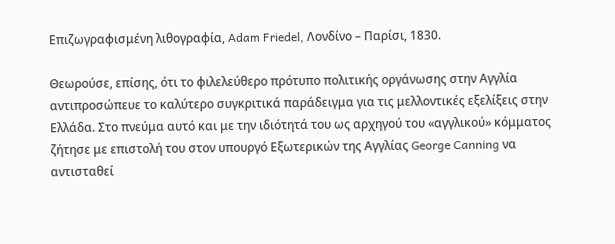Επιζωγραφισμένη λιθογραφία, Adam Friedel, Λονδίνο – Παρίσι, 1830.

Θεωρούσε, επίσης, ότι το φιλελεύθερο πρότυπο πολιτικής οργάνωσης στην Αγγλία αντιπροσώπευε το καλύτερο συγκριτικά παράδειγμα για τις μελλοντικές εξελίξεις στην Ελλάδα. Στο πνεύμα αυτό και με την ιδιότητά του ως αρχηγού του «αγγλικού» κόμματος ζήτησε με επιστολή του στον υπουργό Εξωτερικών της Αγγλίας George Canning να αντισταθεί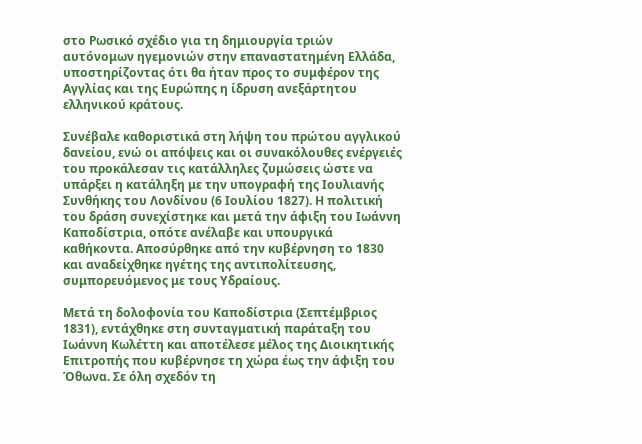στο Ρωσικό σχέδιο για τη δημιουργία τριών αυτόνομων ηγεμονιών στην επαναστατημένη Ελλάδα, υποστηρίζοντας ότι θα ήταν προς το συμφέρον της Αγγλίας και της Ευρώπης η ίδρυση ανεξάρτητου ελληνικού κράτους.

Συνέβαλε καθοριστικά στη λήψη του πρώτου αγγλικού δανείου, ενώ οι απόψεις και οι συνακόλουθες ενέργειές του προκάλεσαν τις κατάλληλες ζυμώσεις ώστε να υπάρξει η κατάληξη με την υπογραφή της Ιουλιανής Συνθήκης του Λονδίνου (6 Ιουλίου 1827). Η πολιτική του δράση συνεχίστηκε και μετά την άφιξη του Ιωάννη Καποδίστρια, οπότε ανέλαβε και υπουργικά καθήκοντα. Αποσύρθηκε από την κυβέρνηση το 1830 και αναδείχθηκε ηγέτης της αντιπολίτευσης, συμπορευόμενος με τους Υδραίους.

Μετά τη δολοφονία του Καποδίστρια (Σεπτέμβριος 1831), εντάχθηκε στη συνταγματική παράταξη του Ιωάννη Κωλέττη και αποτέλεσε μέλος της Διοικητικής Επιτροπής που κυβέρνησε τη χώρα έως την άφιξη του Όθωνα. Σε όλη σχεδόν τη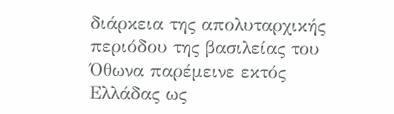διάρκεια της απολυταρχικής περιόδου της βασιλείας του Όθωνα παρέμεινε εκτός Ελλάδας ως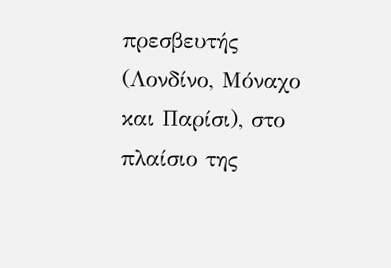πρεσβευτής (Λονδίνο, Μόναχο και Παρίσι), στο πλαίσιο της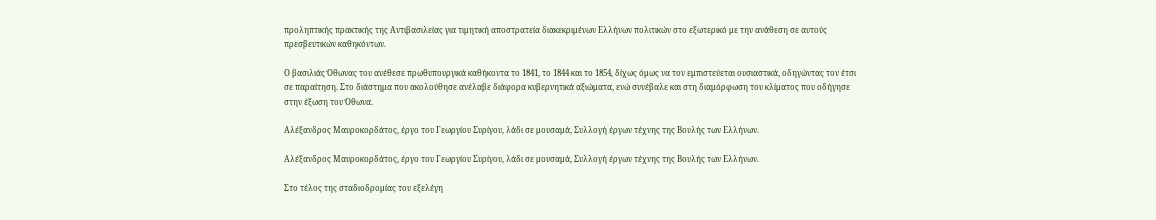προληπτικής πρακτικής της Αντιβασιλείας για τιμητική αποστρατεία διακεκριμένων Ελλήνων πολιτικών στο εξωτερικό με την ανάθεση σε αυτούς πρεσβευτικών καθηκόντων.

Ο βασιλιάς Όθωνας του ανέθεσε πρωθυπουργικά καθήκοντα το 1841, το 1844 και το 1854, δίχως όμως να τον εμπιστεύεται ουσιαστικά, οδηγώντας τον έτσι σε παραίτηση. Στο διάστημα που ακολούθησε ανέλαβε διάφορα κυβερνητικά αξιώματα, ενώ συνέβαλε και στη διαμόρφωση του κλίματος που οδήγησε στην έξωση του Όθωνα.

Αλέξανδρος Μαυροκορδάτος, έργο του Γεωργίου Συρίγου, λάδι σε μουσαμά, Συλλογή έργων τέχνης της Βουλής των Ελλήνων.

Αλέξανδρος Μαυροκορδάτος, έργο του Γεωργίου Συρίγου, λάδι σε μουσαμά, Συλλογή έργων τέχνης της Βουλής των Ελλήνων.

Στο τέλος της σταδιοδρομίας του εξελέγη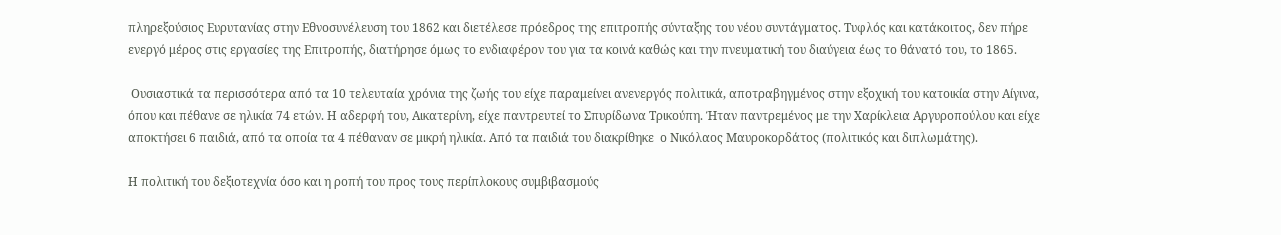πληρεξούσιος Ευρυτανίας στην Εθνοσυνέλευση του 1862 και διετέλεσε πρόεδρος της επιτροπής σύνταξης του νέου συντάγματος. Τυφλός και κατάκοιτος, δεν πήρε ενεργό μέρος στις εργασίες της Επιτροπής, διατήρησε όμως το ενδιαφέρον του για τα κοινά καθώς και την πνευματική του διαύγεια έως το θάνατό του, το 1865.

 Ουσιαστικά τα περισσότερα από τα 10 τελευταία χρόνια της ζωής του είχε παραμείνει ανενεργός πολιτικά, αποτραβηγμένος στην εξοχική του κατοικία στην Αίγινα, όπου και πέθανε σε ηλικία 74 ετών. Η αδερφή του, Αικατερίνη, είχε παντρευτεί το Σπυρίδωνα Τρικούπη. Ήταν παντρεμένος με την Χαρίκλεια Αργυροπούλου και είχε αποκτήσει 6 παιδιά, από τα οποία τα 4 πέθαναν σε μικρή ηλικία. Από τα παιδιά του διακρίθηκε  ο Νικόλαος Μαυροκορδάτος (πολιτικός και διπλωμάτης).

Η πολιτική του δεξιοτεχνία όσο και η ροπή του προς τους περίπλοκους συμβιβασμούς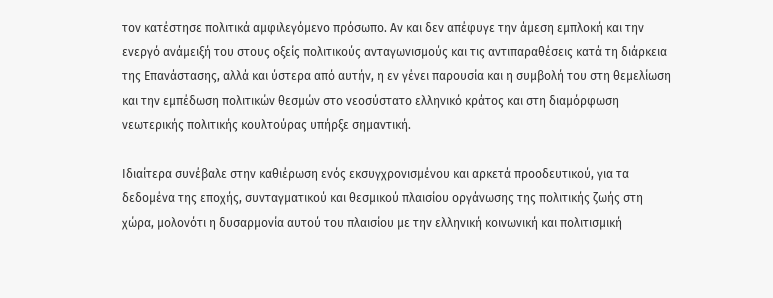τον κατέστησε πολιτικά αμφιλεγόμενο πρόσωπο. Αν και δεν απέφυγε την άμεση εμπλοκή και την ενεργό ανάμειξή του στους οξείς πολιτικούς ανταγωνισμούς και τις αντιπαραθέσεις κατά τη διάρκεια της Επανάστασης, αλλά και ύστερα από αυτήν, η εν γένει παρουσία και η συμβολή του στη θεμελίωση και την εμπέδωση πολιτικών θεσμών στο νεοσύστατο ελληνικό κράτος και στη διαμόρφωση νεωτερικής πολιτικής κουλτούρας υπήρξε σημαντική.

Ιδιαίτερα συνέβαλε στην καθιέρωση ενός εκσυγχρονισμένου και αρκετά προοδευτικού, για τα δεδομένα της εποχής, συνταγματικού και θεσμικού πλαισίου οργάνωσης της πολιτικής ζωής στη χώρα, μολονότι η δυσαρμονία αυτού του πλαισίου με την ελληνική κοινωνική και πολιτισμική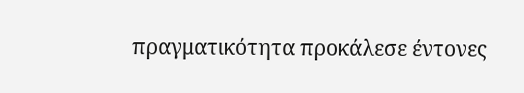πραγματικότητα προκάλεσε έντονες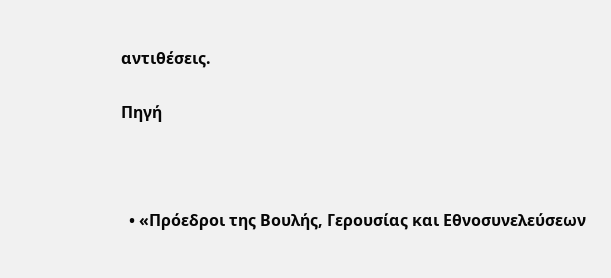αντιθέσεις.

Πηγή



  • «Πρόεδροι της Βουλής, Γερουσίας και Εθνοσυνελεύσεων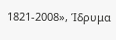1821-2008», Ίδρυμα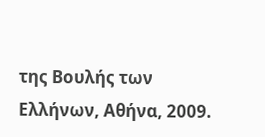της Βουλής των Ελλήνων, Αθήνα, 2009.